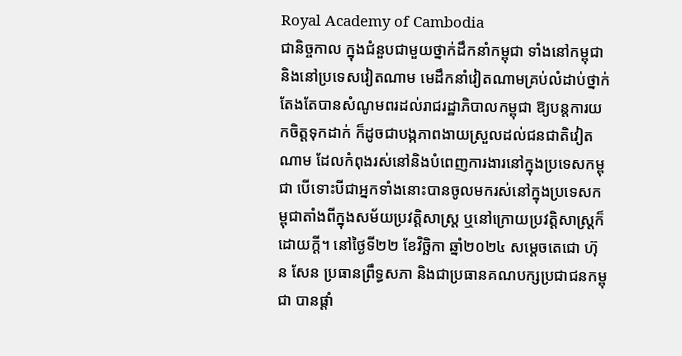Royal Academy of Cambodia
ជានិច្ចកាល ក្នុងជំនួបជាមួយថ្នាក់ដឹកនាំកម្ពុជា ទាំងនៅកម្ពុជានិងនៅប្រទេសវៀតណាម មេដឹកនាំវៀតណាមគ្រប់លំដាប់ថ្នាក់ តែងតែបានសំណូមពរដល់រាជរដ្ឋាភិបាលកម្ពុជា ឱ្យបន្តការយកចិត្តទុកដាក់ ក៏ដូចជាបង្កភាពងាយស្រួលដល់ជនជាតិវៀតណាម ដែលកំពុងរស់នៅនិងបំពេញការងារនៅក្នុងប្រទេសកម្ពុជា បើទោះបីជាអ្នកទាំងនោះបានចូលមករស់នៅក្នុងប្រទេសកម្ពុជាតាំងពីក្នុងសម័យប្រវត្តិសាស្ត្រ ឬនៅក្រោយប្រវត្តិសាស្ត្រក៏ដោយក្ដី។ នៅថ្ងៃទី២២ ខែវិច្ឆិកា ឆ្នាំ២០២៤ សម្ដេចតេជោ ហ៊ុន សែន ប្រធានព្រឹទ្ធសភា និងជាប្រធានគណបក្សប្រជាជនកម្ពុជា បានផ្ដាំ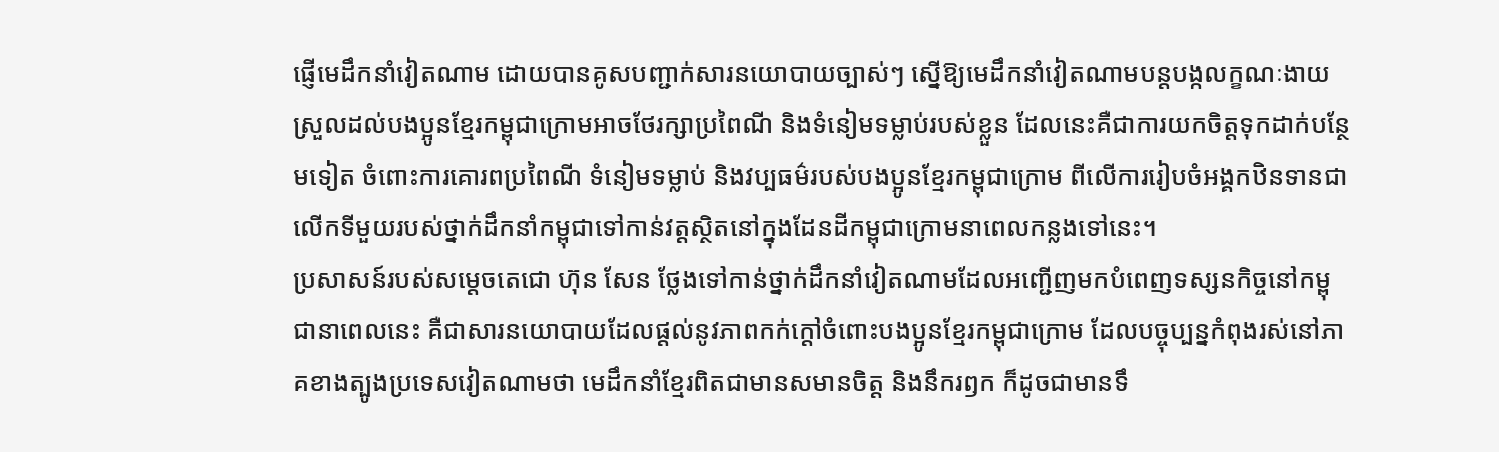ផ្ញើមេដឹកនាំវៀតណាម ដោយបានគូសបញ្ជាក់សារនយោបាយច្បាស់ៗ ស្នើឱ្យមេដឹកនាំវៀតណាមបន្តបង្កលក្ខណៈងាយស្រួលដល់បងប្អូនខ្មែរកម្ពុជាក្រោមអាចថែរក្សាប្រពៃណី និងទំនៀមទម្លាប់របស់ខ្លួន ដែលនេះគឺជាការយកចិត្តទុកដាក់បន្ថែមទៀត ចំពោះការគោរពប្រពៃណី ទំនៀមទម្លាប់ និងវប្បធម៌របស់បងប្អូនខ្មែរកម្ពុជាក្រោម ពីលើការរៀបចំអង្គកឋិនទានជាលើកទីមួយរបស់ថ្នាក់ដឹកនាំកម្ពុជាទៅកាន់វត្តស្ថិតនៅក្នុងដែនដីកម្ពុជាក្រោមនាពេលកន្លងទៅនេះ។
ប្រសាសន៍របស់សម្ដេចតេជោ ហ៊ុន សែន ថ្លែងទៅកាន់ថ្នាក់ដឹកនាំវៀតណាមដែលអញ្ជើញមកបំពេញទស្សនកិច្ចនៅកម្ពុជានាពេលនេះ គឺជាសារនយោបាយដែលផ្ដល់នូវភាពកក់ក្ដៅចំពោះបងប្អូនខ្មែរកម្ពុជាក្រោម ដែលបច្ចុប្បន្នកំពុងរស់នៅភាគខាងត្បូងប្រទេសវៀតណាមថា មេដឹកនាំខ្មែរពិតជាមានសមានចិត្ត និងនឹករឭក ក៏ដូចជាមានទឹ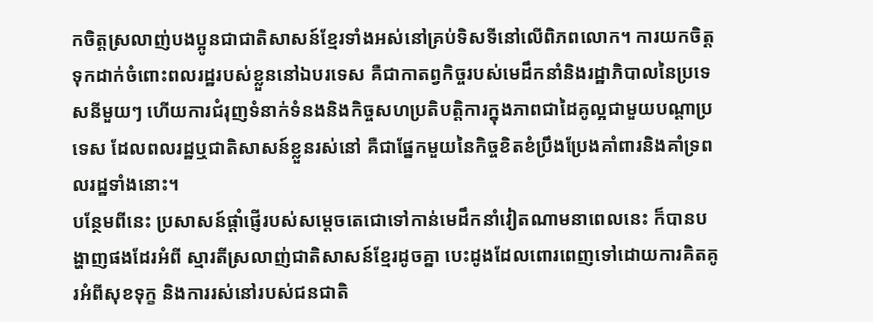កចិត្តស្រលាញ់បងប្អូនជាជាតិសាសន៍ខ្មែរទាំងអស់នៅគ្រប់ទិសទីនៅលើពិភពលោក។ ការយកចិត្តទុកដាក់ចំពោះពលរដ្ឋរបស់ខ្លួននៅឯបរទេស គឺជាកាតព្វកិច្ចរបស់មេដឹកនាំនិងរដ្ឋាភិបាលនៃប្រទេសនីមួយៗ ហើយការជំរុញទំនាក់ទំនងនិងកិច្ចសហប្រតិបត្តិការក្នុងភាពជាដៃគូល្អជាមួយបណ្ដាប្រទេស ដែលពលរដ្ឋឬជាតិសាសន៍ខ្លួនរស់នៅ គឺជាផ្នែកមួយនៃកិច្ចខិតខំប្រឹងប្រែងគាំពារនិងគាំទ្រពលរដ្ឋទាំងនោះ។
បន្ថែមពីនេះ ប្រសាសន៍ផ្ដាំផ្ញើរបស់សម្ដេចតេជោទៅកាន់មេដឹកនាំវៀតណាមនាពេលនេះ ក៏បានបង្ហាញផងដែរអំពី ស្មារតីស្រលាញ់ជាតិសាសន៍ខ្មែរដូចគ្នា បេះដូងដែលពោរពេញទៅដោយការគិតគូរអំពីសុខទុក្ខ និងការរស់នៅរបស់ជនជាតិ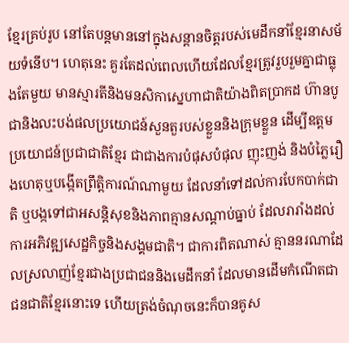ខ្មែរគ្រប់រូប នៅតែបន្តមាននៅក្នុងសន្ដានចិត្តរបស់មេដឹកនាំខ្មែរនាសម័យទំនើប។ ហេតុនេះ គួរតែដល់ពេលហើយដែលខ្មែរត្រូវរួបរួមគ្នាជាធ្លុងតែមួយ មានស្មារតីនិងមនសិកាស្នេហាជាតិយ៉ាងពិតប្រាកដ ហ៊ានបូជានិងលះបង់ផលប្រយោជន៍សួនតួរបស់ខ្លួននិងក្រុមខ្លួន ដើម្បីឧត្ដមប្រយោជន៍ប្រជាជាតិខ្មែរ ជាជាងការបំផុសបំផុល ញុះញង់ និងបំភ្លៃរឿងហេតុឬបង្កើតព្រឹត្តិការណ៍ណាមួយ ដែលនាំទៅដល់ការបែកបាក់ជាតិ ឬបង្កទៅជាអសន្តិសុខនិងភាពគ្មានសណ្ដាប់ធ្នាប់ ដែលរារាំងដល់ការអភិវឌ្ឍសេដ្ឋកិច្ចនិងសង្គមជាតិ។ ជាការពិតណាស់ គ្មាននរណាដែលស្រលាញ់ខ្មែរជាងប្រជាជននិងមេដឹកនាំ ដែលមានដើមកំណើតជាជនជាតិខ្មែរនោះទេ ហើយត្រង់ចំណុចនេះក៏បានគូស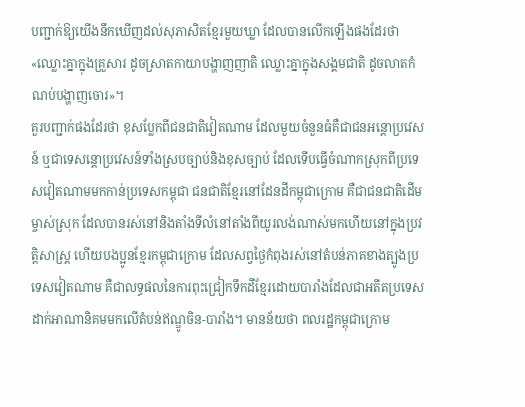បញ្ជាក់ឱ្យយើងនឹកឃើញដល់សុភាសិតខ្មែរមួយឃ្លា ដែលបានលើកឡើងផងដែរថា «ឈ្លោះគ្នាក្នុងគ្រួសារ ដូចស្រាតកាយាបង្ហាញញាតិ ឈ្លោះគ្នាក្នុងសង្គមជាតិ ដូចលាតកំណប់បង្ហាញចោរ»។
គួរបញ្ជាក់ផងដែរថា ខុសប្លែកពីជនជាតិវៀតណាម ដែលមួយចំនួនធំគឺជាជនអន្តោប្រវេសន៍ ឬជាទេសន្តោប្រវេសន៍ទាំងស្របច្បាប់និងខុសច្បាប់ ដែលទើបធ្វើចំណាកស្រុកពីប្រទេសវៀតណាមមកកាន់ប្រទេសកម្ពុជា ជនជាតិខ្មែរនៅដែនដីកម្ពុជាក្រោម គឺជាជនជាតិដើមម្ចាស់ស្រុក ដែលបានរស់នៅនិងតាំងទីលំនៅតាំងពីយូរលង់ណាស់មកហើយនៅក្នុងប្រវត្តិសាស្ត្រ ហើយបងប្អូនខ្មែរកម្ពុជាក្រោម ដែលសព្វថ្ងៃកំពុងរស់នៅតំបន់ភាគខាងត្បូងប្រទេសវៀតណាម គឺជាលទ្ធផលនៃការពុះជ្រៀកទឹកដីខ្មែរដោយបារាំងដែលជាអតីតប្រទេសដាក់អាណានិគមមកលើតំបន់ឥណ្ឌូចិន-បារាំង។ មានន័យថា ពលរដ្ឋកម្ពុជាក្រោម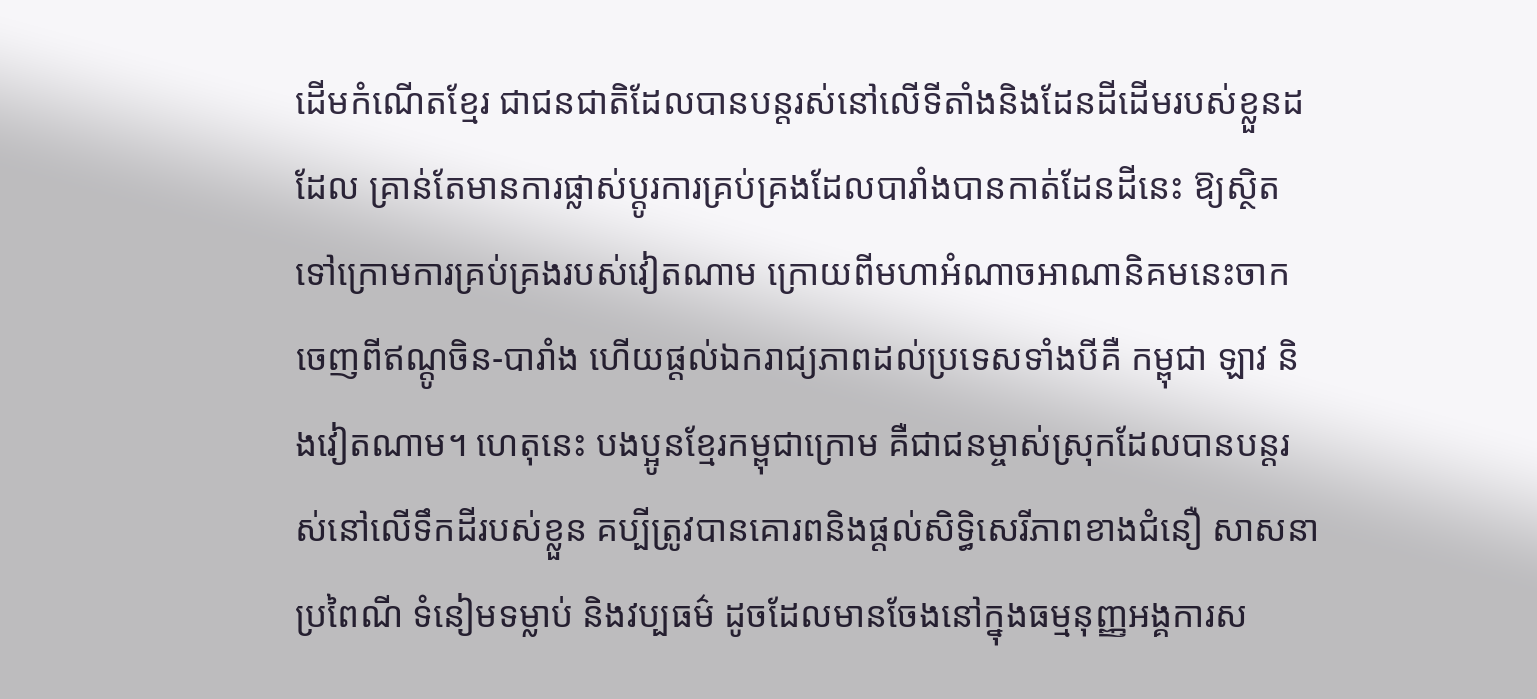ដើមកំណើតខ្មែរ ជាជនជាតិដែលបានបន្តរស់នៅលើទីតាំងនិងដែនដីដើមរបស់ខ្លួនដដែល គ្រាន់តែមានការផ្លាស់ប្ដូរការគ្រប់គ្រងដែលបារាំងបានកាត់ដែនដីនេះ ឱ្យស្ថិតទៅក្រោមការគ្រប់គ្រងរបស់វៀតណាម ក្រោយពីមហាអំណាចអាណានិគមនេះចាកចេញពីឥណ្ដូចិន-បារាំង ហើយផ្ដល់ឯករាជ្យភាពដល់ប្រទេសទាំងបីគឺ កម្ពុជា ឡាវ និងវៀតណាម។ ហេតុនេះ បងប្អូនខ្មែរកម្ពុជាក្រោម គឺជាជនម្ចាស់ស្រុកដែលបានបន្តរស់នៅលើទឹកដីរបស់ខ្លួន គប្បីត្រូវបានគោរពនិងផ្ដល់សិទ្ធិសេរីភាពខាងជំនឿ សាសនា ប្រពៃណី ទំនៀមទម្លាប់ និងវប្បធម៌ ដូចដែលមានចែងនៅក្នុងធម្មនុញ្ញអង្គការស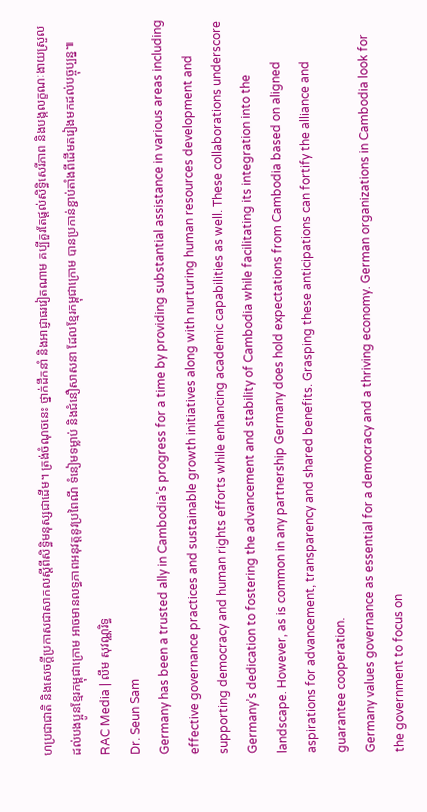ហប្រជាជាតិ និងសេចក្ដីប្រកាសជាសាកលស្ដីពីសិទ្ធិមនុស្សជាដើម។ ត្រង់ចំណុចនេះ ថ្នាក់ដឹកនាំ និងអាជ្ញាធរវៀតណាម គប្បីគួរតែផ្ដល់សិទ្ធិសេរីភាព និងបង្កលក្ខណៈងាយស្រួលដល់បងប្អូនខ្មែរកម្ពុជាក្រោម អាចមានលទ្ធភាពអនុវត្តនូវប្រពៃណី ទំនៀមទម្លាប់ និងជំនឿសាសនា ដែលខ្មែរកម្ពុជាក្រោម បានប្រកាន់ខ្ជាប់តាំងពីដើមតរៀងមកដល់បច្ចុប្បន្ន៕
RAC Media | លឹម សុវណ្ណរិទ្ធ
Dr. Seun Sam
Germany has been a trusted ally in Cambodia’s progress for a time by providing substantial assistance in various areas including effective governance practices and sustainable growth initiatives along with nurturing human resources development and supporting democracy and human rights efforts while enhancing academic capabilities as well. These collaborations underscore Germany’s dedication to fostering the advancement and stability of Cambodia while facilitating its integration into the landscape. However, as is common in any partnership Germany does hold expectations from Cambodia based on aligned aspirations for advancement, transparency and shared benefits. Grasping these anticipations can fortify the alliance and guarantee cooperation.
Germany values governance as essential for a democracy and a thriving economy. German organizations in Cambodia look for the government to focus on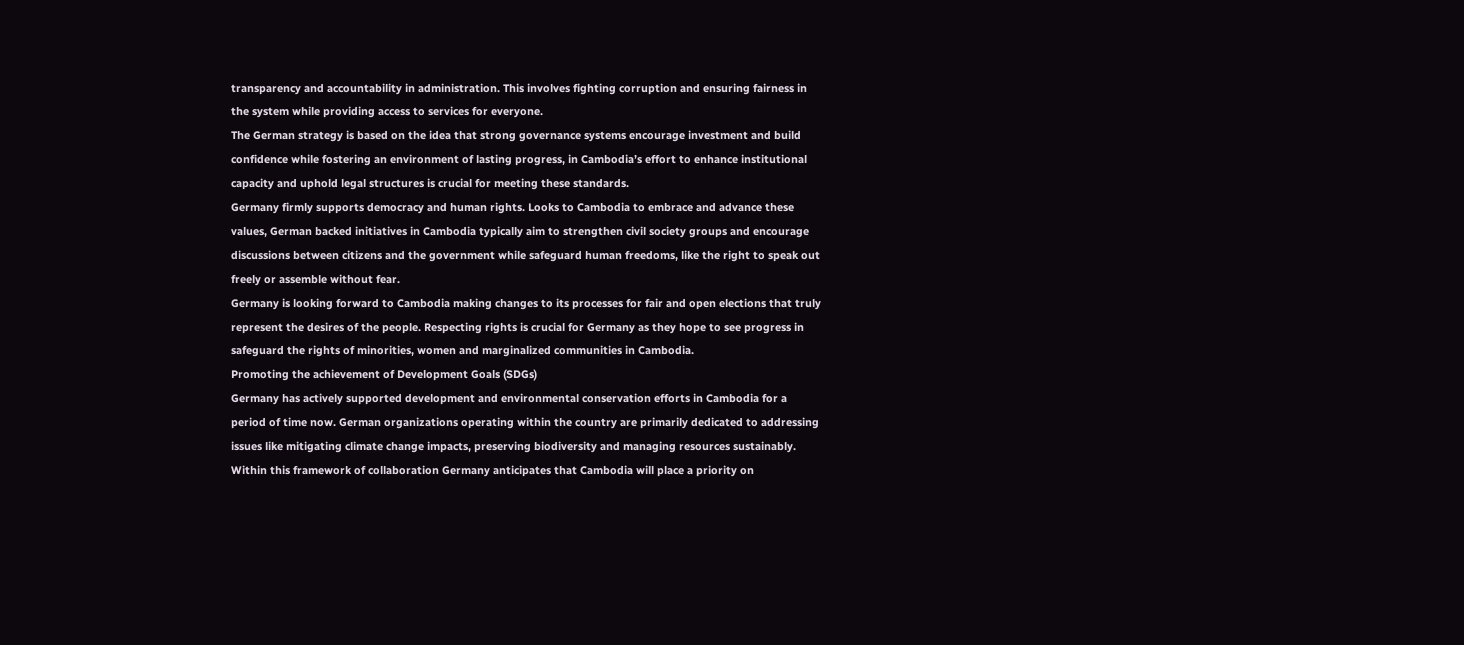transparency and accountability in administration. This involves fighting corruption and ensuring fairness in the system while providing access to services for everyone.
The German strategy is based on the idea that strong governance systems encourage investment and build confidence while fostering an environment of lasting progress, in Cambodia’s effort to enhance institutional capacity and uphold legal structures is crucial for meeting these standards.
Germany firmly supports democracy and human rights. Looks to Cambodia to embrace and advance these values, German backed initiatives in Cambodia typically aim to strengthen civil society groups and encourage discussions between citizens and the government while safeguard human freedoms, like the right to speak out freely or assemble without fear.
Germany is looking forward to Cambodia making changes to its processes for fair and open elections that truly represent the desires of the people. Respecting rights is crucial for Germany as they hope to see progress in safeguard the rights of minorities, women and marginalized communities in Cambodia.
Promoting the achievement of Development Goals (SDGs)
Germany has actively supported development and environmental conservation efforts in Cambodia for a period of time now. German organizations operating within the country are primarily dedicated to addressing issues like mitigating climate change impacts, preserving biodiversity and managing resources sustainably. Within this framework of collaboration Germany anticipates that Cambodia will place a priority on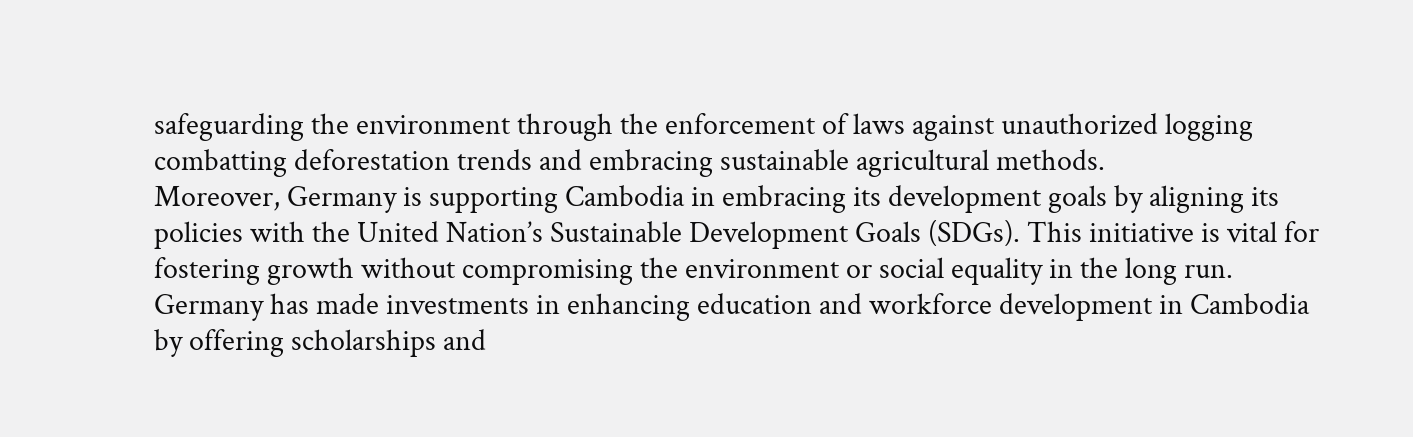safeguarding the environment through the enforcement of laws against unauthorized logging combatting deforestation trends and embracing sustainable agricultural methods.
Moreover, Germany is supporting Cambodia in embracing its development goals by aligning its policies with the United Nation’s Sustainable Development Goals (SDGs). This initiative is vital for fostering growth without compromising the environment or social equality in the long run.
Germany has made investments in enhancing education and workforce development in Cambodia by offering scholarships and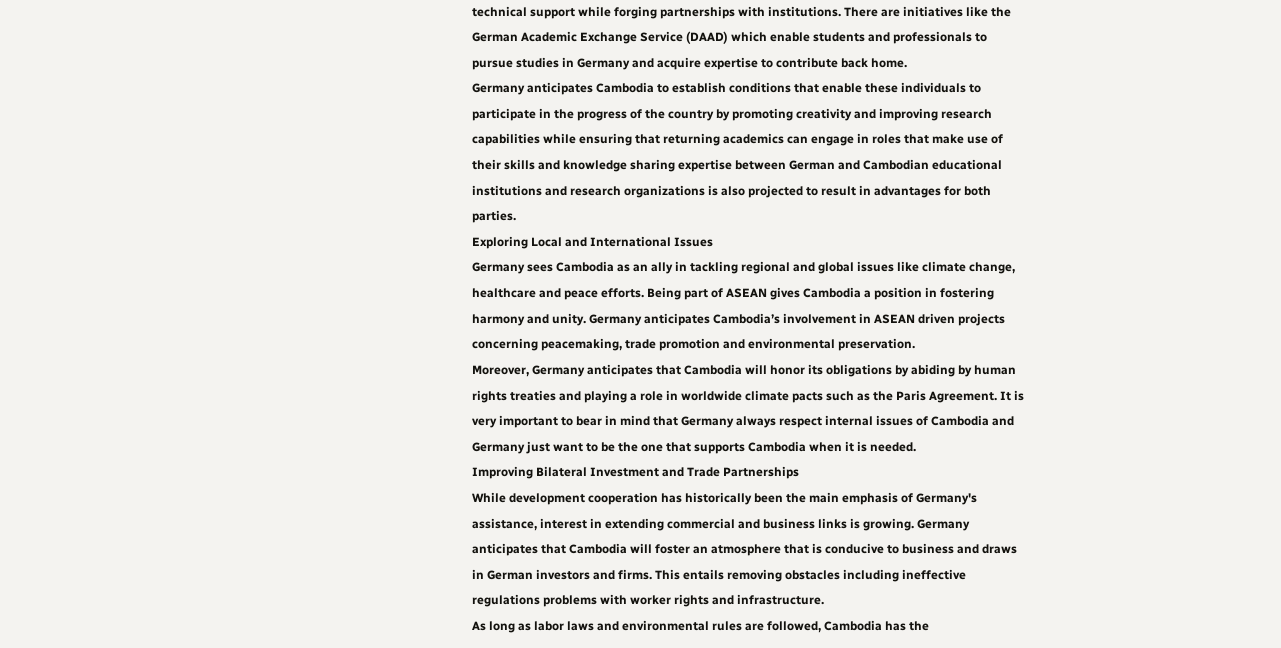technical support while forging partnerships with institutions. There are initiatives like the German Academic Exchange Service (DAAD) which enable students and professionals to pursue studies in Germany and acquire expertise to contribute back home.
Germany anticipates Cambodia to establish conditions that enable these individuals to participate in the progress of the country by promoting creativity and improving research capabilities while ensuring that returning academics can engage in roles that make use of their skills and knowledge sharing expertise between German and Cambodian educational institutions and research organizations is also projected to result in advantages for both parties.
Exploring Local and International Issues
Germany sees Cambodia as an ally in tackling regional and global issues like climate change, healthcare and peace efforts. Being part of ASEAN gives Cambodia a position in fostering harmony and unity. Germany anticipates Cambodia’s involvement in ASEAN driven projects concerning peacemaking, trade promotion and environmental preservation.
Moreover, Germany anticipates that Cambodia will honor its obligations by abiding by human rights treaties and playing a role in worldwide climate pacts such as the Paris Agreement. It is very important to bear in mind that Germany always respect internal issues of Cambodia and Germany just want to be the one that supports Cambodia when it is needed.
Improving Bilateral Investment and Trade Partnerships
While development cooperation has historically been the main emphasis of Germany's assistance, interest in extending commercial and business links is growing. Germany anticipates that Cambodia will foster an atmosphere that is conducive to business and draws in German investors and firms. This entails removing obstacles including ineffective regulations problems with worker rights and infrastructure.
As long as labor laws and environmental rules are followed, Cambodia has the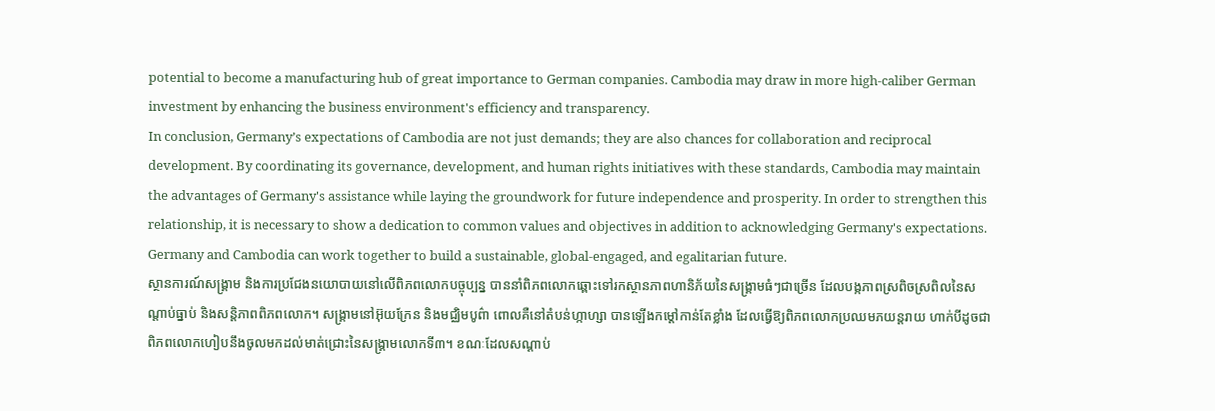potential to become a manufacturing hub of great importance to German companies. Cambodia may draw in more high-caliber German investment by enhancing the business environment's efficiency and transparency.
In conclusion, Germany’s expectations of Cambodia are not just demands; they are also chances for collaboration and reciprocal development. By coordinating its governance, development, and human rights initiatives with these standards, Cambodia may maintain the advantages of Germany's assistance while laying the groundwork for future independence and prosperity. In order to strengthen this relationship, it is necessary to show a dedication to common values and objectives in addition to acknowledging Germany's expectations. Germany and Cambodia can work together to build a sustainable, global-engaged, and egalitarian future.
ស្ថានការណ៍សង្គ្រាម និងការប្រជែងនយោបាយនៅលើពិភពលោកបច្ចុប្បន្ន បាននាំពិភពលោកឆ្ពោះទៅរកស្ថានភាពហានិភ័យនៃសង្គ្រាមធំៗជាច្រើន ដែលបង្កភាពស្រពិចស្រពិលនៃសណ្ដាប់ធ្នាប់ និងសន្តិភាពពិភពលោក។ សង្គ្រាមនៅអ៊ុយក្រែន និងមជ្ឈិមបូព៌ា ពោលគឺនៅតំបន់ហ្កាហ្សា បានឡើងកម្ដៅកាន់តែខ្លាំង ដែលធ្វើឱ្យពិភពលោកប្រឈមភយន្តរាយ ហាក់បីដូចជាពិភពលោកហៀបនឹងចូលមកដល់មាត់ជ្រោះនៃសង្គ្រាមលោកទី៣។ ខណៈដែលសណ្ដាប់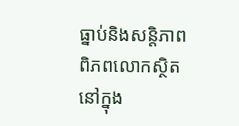ធ្នាប់និងសន្តិភាពពិភពលោកស្ថិតនៅក្នុង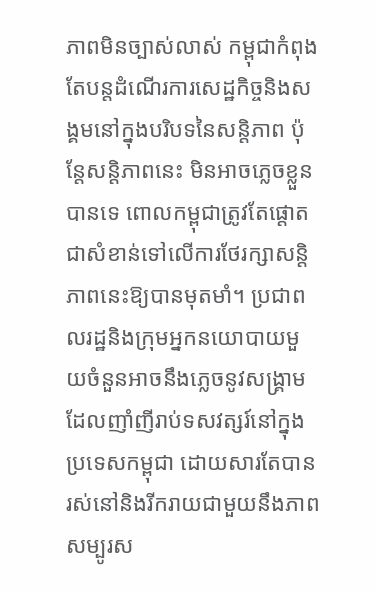ភាពមិនច្បាស់លាស់ កម្ពុជាកំពុងតែបន្តដំណើរការសេដ្ឋកិច្ចនិងសង្គមនៅក្នុងបរិបទនៃសន្តិភាព ប៉ុន្តែសន្តិភាពនេះ មិនអាចភ្លេចខ្លួនបានទេ ពោលកម្ពុជាត្រូវតែផ្ដោតជាសំខាន់ទៅលើការថែរក្សាសន្តិភាពនេះឱ្យបានមុតមាំ។ ប្រជាពលរដ្ឋនិងក្រុមអ្នកនយោបាយមួយចំនួនអាចនឹងភ្លេចនូវសង្គ្រាមដែលញាំញីរាប់ទសវត្សរ៍នៅក្នុងប្រទេសកម្ពុជា ដោយសារតែបានរស់នៅនិងរីករាយជាមួយនឹងភាពសម្បូរស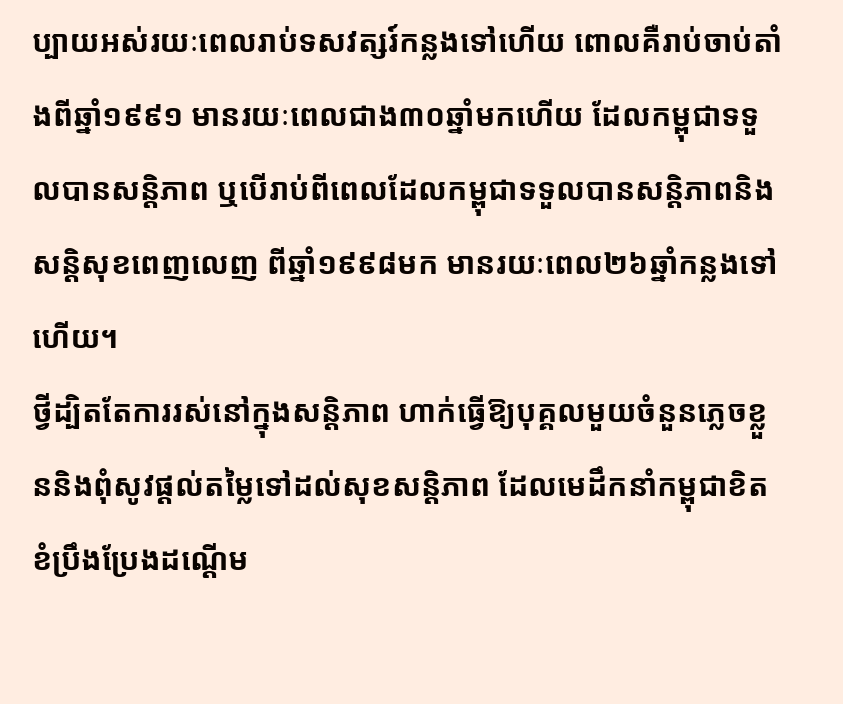ប្បាយអស់រយៈពេលរាប់ទសវត្សរ៍កន្លងទៅហើយ ពោលគឺរាប់ចាប់តាំងពីឆ្នាំ១៩៩១ មានរយៈពេលជាង៣០ឆ្នាំមកហើយ ដែលកម្ពុជាទទួលបានសន្តិភាព ឬបើរាប់ពីពេលដែលកម្ពុជាទទួលបានសន្តិភាពនិងសន្តិសុខពេញលេញ ពីឆ្នាំ១៩៩៨មក មានរយៈពេល២៦ឆ្នាំកន្លងទៅហើយ។
ថ្វីដ្បិតតែការរស់នៅក្នុងសន្តិភាព ហាក់ធ្វើឱ្យបុគ្គលមួយចំនួនភ្លេចខ្លួននិងពុំសូវផ្ដល់តម្លៃទៅដល់សុខសន្តិភាព ដែលមេដឹកនាំកម្ពុជាខិតខំប្រឹងប្រែងដណ្ដើម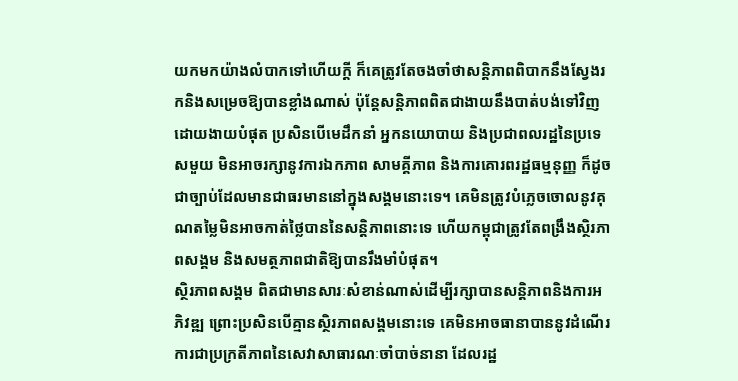យកមកយ៉ាងលំបាកទៅហើយក្ដី ក៏គេត្រូវតែចងចាំថាសន្តិភាពពិបាកនឹងស្វែងរកនិងសម្រេចឱ្យបានខ្លាំងណាស់ ប៉ុន្តែសន្តិភាពពិតជាងាយនឹងបាត់បង់ទៅវិញដោយងាយបំផុត ប្រសិនបើមេដឹកនាំ អ្នកនយោបាយ និងប្រជាពលរដ្ឋនៃប្រទេសមួយ មិនអាចរក្សានូវការឯកភាព សាមគ្គីភាព និងការគោរពរដ្ឋធម្មនុញ្ញ ក៏ដូចជាច្បាប់ដែលមានជាធរមាននៅក្នុងសង្គមនោះទេ។ គេមិនត្រូវបំភ្លេចចោលនូវគុណតម្លៃមិនអាចកាត់ថ្លៃបាននៃសន្តិភាពនោះទេ ហើយកម្ពុជាត្រូវតែពង្រឹងស្ថិរភាពសង្គម និងសមត្ថភាពជាតិឱ្យបានរឹងមាំបំផុត។
ស្ថិរភាពសង្គម ពិតជាមានសារៈសំខាន់ណាស់ដើម្បីរក្សាបានសន្តិភាពនិងការអភិវឌ្ឍ ព្រោះប្រសិនបើគ្មានស្ថិរភាពសង្គមនោះទេ គេមិនអាចធានាបាននូវដំណើរការជាប្រក្រតីភាពនៃសេវាសាធារណៈចាំបាច់នានា ដែលរដ្ឋ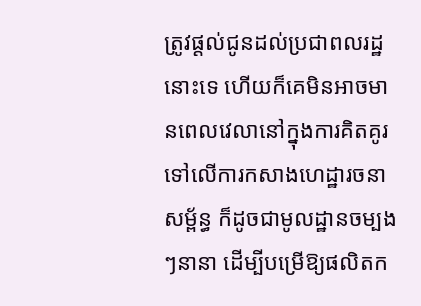ត្រូវផ្ដល់ជូនដល់ប្រជាពលរដ្ឋនោះទេ ហើយក៏គេមិនអាចមានពេលវេលានៅក្នុងការគិតគូរទៅលើការកសាងហេដ្ឋារចនាសម្ព័ន្ធ ក៏ដូចជាមូលដ្ឋានចម្បងៗនានា ដើម្បីបម្រើឱ្យផលិតក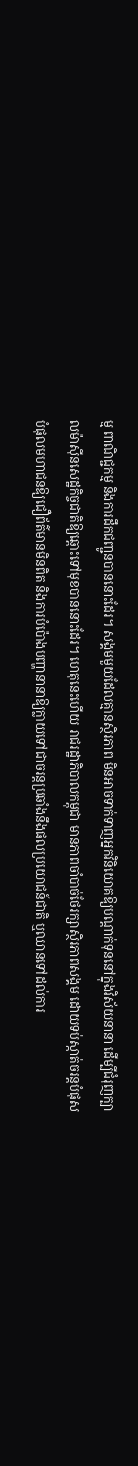ម្ម ពាណិជ្ជកម្ម និងការដឹកជញ្ជូនបាននោះដែរ។ សង្គមមួយដែលគ្មានស្ថិរភាព មិនអាចទាក់ទាញអ្នកវិនិយោគឱ្យបណ្ដាក់ទុននៅក្នុងវិស័យនានា ដើម្បីជំរុញក្បាលម៉ាស៊ីនសេដ្ឋកិច្ចជាតិឱ្យឆ្ពោះទៅមុខបាននោះដែរ។ ហេតុនេះហើយ រាជរដ្ឋាភិបាលកម្ពុជា មានភាពចាំបាច់ថែរក្សាស្ថិរភាពសង្គម ដោយទប់ស្កាត់ចរន្តបំផុសបំផុលមហាជនឱ្យជឿព័ត៌មានមិនពិត និងការបំប៉ោងបញ្ហានានាឱ្យក្លាយទៅជាចរន្តប្រឆាំងនឹងផលប្រយោជន៍ជាតិ ឬឈានទៅដល់ការ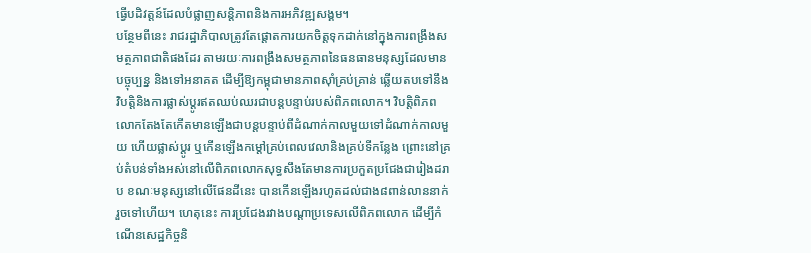ធ្វើបដិវត្តន៍ដែលបំផ្លាញសន្តិភាពនិងការអភិវឌ្ឍសង្គម។
បន្ថែមពីនេះ រាជរដ្ឋាភិបាលត្រូវតែផ្ដោតការយកចិត្តទុកដាក់នៅក្នុងការពង្រឹងសមត្ថភាពជាតិផងដែរ តាមរយៈការពង្រឹងសមត្ថភាពនៃធនធានមនុស្សដែលមានបច្ចុប្បន្ន និងទៅអនាគត ដើម្បីឱ្យកម្ពុជាមានភាពស៊ាំគ្រប់គ្រាន់ ឆ្លើយតបទៅនឹងវិបត្តិនិងការផ្លាស់ប្ដូរឥតឈប់ឈរជាបន្តបន្ទាប់របស់ពិភពលោក។ វិបត្តិពិភពលោកតែងតែកើតមានឡើងជាបន្តបន្ទាប់ពីដំណាក់កាលមួយទៅដំណាក់កាលមួយ ហើយផ្លាស់ប្ដូរ ឬកើនឡើងកម្ដៅគ្រប់ពេលវេលានិងគ្រប់ទីកន្លែង ព្រោះនៅគ្រប់តំបន់ទាំងអស់នៅលើពិភពលោកសុទ្ធសឹងតែមានការប្រកួតប្រជែងជារៀងដរាប ខណៈមនុស្សនៅលើផែនដីនេះ បានកើនឡើងរហូតដល់ជាង៨ពាន់លាននាក់រួចទៅហើយ។ ហេតុនេះ ការប្រជែងរវាងបណ្ដាប្រទេសលើពិភពលោក ដើម្បីកំណើនសេដ្ឋកិច្ចនិ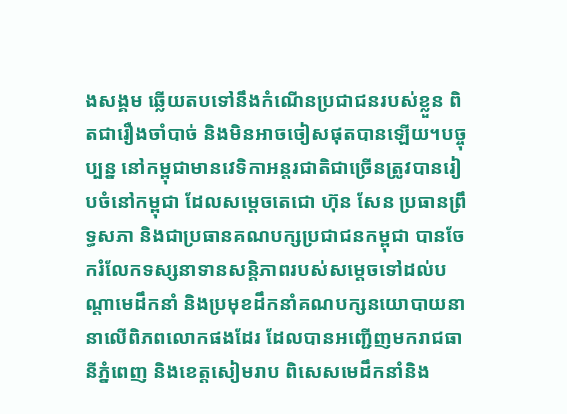ងសង្គម ឆ្លើយតបទៅនឹងកំណើនប្រជាជនរបស់ខ្លួន ពិតជារឿងចាំបាច់ និងមិនអាចចៀសផុតបានឡើយ។បច្ចុប្បន្ន នៅកម្ពុជាមានវេទិកាអន្តរជាតិជាច្រើនត្រូវបានរៀបចំនៅកម្ពុជា ដែលសម្ដេចតេជោ ហ៊ុន សែន ប្រធានព្រឹទ្ធសភា និងជាប្រធានគណបក្សប្រជាជនកម្ពុជា បានចែករំលែកទស្សនាទានសន្តិភាពរបស់សម្ដេចទៅដល់បណ្ដាមេដឹកនាំ និងប្រមុខដឹកនាំគណបក្សនយោបាយនានាលើពិភពលោកផងដែរ ដែលបានអញ្ជើញមករាជធានីភ្នំពេញ និងខេត្តសៀមរាប ពិសេសមេដឹកនាំនិង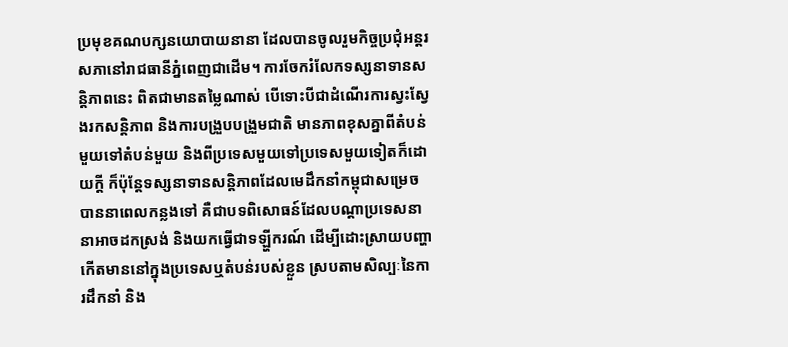ប្រមុខគណបក្សនយោបាយនានា ដែលបានចូលរួមកិច្ចប្រជុំអន្តរសភានៅរាជធានីភ្នំពេញជាដើម។ ការចែករំលែកទស្សនាទានសន្តិភាពនេះ ពិតជាមានតម្លៃណាស់ បើទោះបីជាដំណើរការស្វះស្វែងរកសន្តិភាព និងការបង្រួបបង្រួមជាតិ មានភាពខុសគ្នាពីតំបន់មួយទៅតំបន់មួយ និងពីប្រទេសមួយទៅប្រទេសមួយទៀតក៏ដោយក្ដី ក៏ប៉ុន្តែទស្សនាទានសន្តិភាពដែលមេដឹកនាំកម្ពុជាសម្រេចបាននាពេលកន្លងទៅ គឺជាបទពិសោធន៍ដែលបណ្ដាប្រទេសនានាអាចដកស្រង់ និងយកធ្វើជាទឡ្ហីករណ៍ ដើម្បីដោះស្រាយបញ្ហាកើតមាននៅក្នុងប្រទេសឬតំបន់របស់ខ្លួន ស្របតាមសិល្បៈនៃការដឹកនាំ និង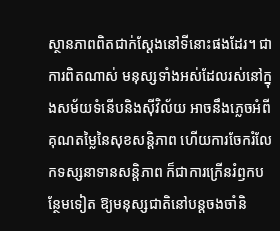ស្ថានភាពពិតជាក់ស្ដែងនៅទីនោះផងដែរ។ ជាការពិតណាស់ មនុស្សទាំងអស់ដែលរស់នៅក្នុងសម័យទំនើបនិងស៊ីវិល័យ អាចនឹងភ្លេចអំពីគុណតម្លៃនៃសុខសន្តិភាព ហើយការចែករំលែកទស្សនាទានសន្តិភាព ក៏ជាការក្រើនរំឭកបន្ថែមទៀត ឱ្យមនុស្សជាតិនៅបន្តចងចាំនិ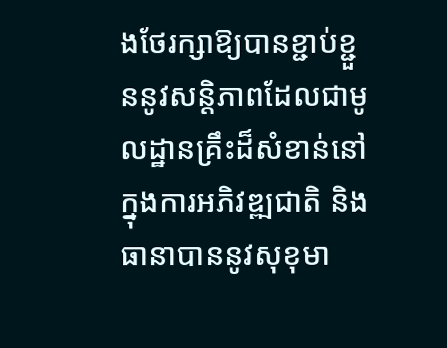ងថែរក្សាឱ្យបានខ្ជាប់ខ្ជួននូវសន្តិភាពដែលជាមូលដ្ឋានគ្រឹះដ៏សំខាន់នៅក្នុងការអភិវឌ្ឍជាតិ និងធានាបាននូវសុខុមា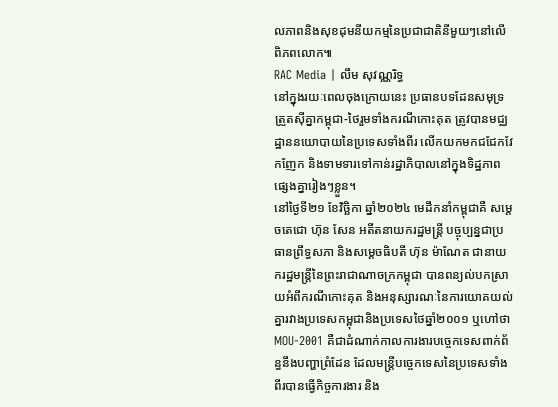លភាពនិងសុខដុមនីយកម្មនៃប្រជាជាតិនីមួយៗនៅលើពិភពលោក៕
RAC Media | លឹម សុវណ្ណរិទ្ធ
នៅក្នុងរយៈពេលចុងក្រោយនេះ ប្រធានបទដែនសមុទ្រត្រួតស៊ីគ្នាកម្ពុជា-ថៃរួមទាំងករណីកោះគុត ត្រូវបានមជ្ឈដ្ឋាននយោបាយនៃប្រទេសទាំងពីរ លើកយកមកជជែកវែកញែក និងទាមទារទៅកាន់រដ្ឋាភិបាលនៅក្នុងទិដ្ឋភាពផ្សេងគ្នារៀងៗខ្លួន។
នៅថ្ងៃទី២១ ខែវិច្ឆិកា ឆ្នាំ២០២៤ មេដឹកនាំកម្ពុជាគឺ សម្ដេចតេជោ ហ៊ុន សែន អតីតនាយករដ្ឋមន្ត្រី បច្ចុប្បន្នជាប្រធានព្រឹទ្ធសភា និងសម្ដេចធិបតី ហ៊ុន ម៉ាណែត ជានាយករដ្ឋមន្ត្រីនៃព្រះរាជាណាចក្រកម្ពុជា បានពន្យល់បកស្រាយអំពីករណីកោះគុត និងអនុស្សារណៈនៃការយោគយល់គ្នារវាងប្រទេសកម្ពុជានិងប្រទេសថៃឆ្នាំ២០០១ ឬហៅថា MOU-2001 គឺជាដំណាក់កាលការងារបច្ចេកទេសពាក់ព័ន្ធនឹងបញ្ហាព្រំដែន ដែលមន្ត្រីបច្ចេកទេសនៃប្រទេសទាំងពីរបានធ្វើកិច្ចការងារ និង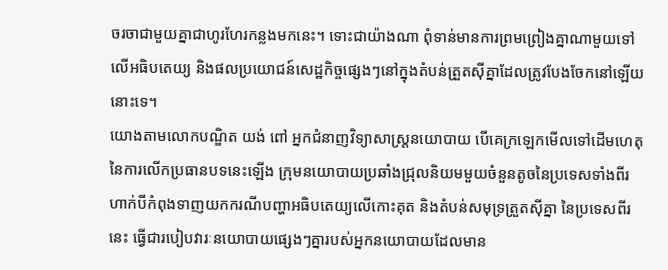ចរចាជាមួយគ្នាជាហូរហែរកន្លងមកនេះ។ ទោះជាយ៉ាងណា ពុំទាន់មានការព្រមព្រៀងគ្នាណាមួយទៅលើអធិបតេយ្យ និងផលប្រយោជន៍សេដ្ឋកិច្ចផ្សេងៗនៅក្នុងតំបន់ត្រួតស៊ីគ្នាដែលត្រូវបែងចែកនៅឡើយនោះទេ។
យោងតាមលោកបណ្ឌិត យង់ ពៅ អ្នកជំនាញវិទ្យាសាស្ត្រនយោបាយ បើគេក្រឡេកមើលទៅដើមហេតុនៃការលើកប្រធានបទនេះឡើង ក្រុមនយោបាយប្រឆាំងជ្រុលនិយមមួយចំនួនតូចនៃប្រទេសទាំងពីរ ហាក់បីកំពុងទាញយកករណីបញ្ហាអធិបតេយ្យលើកោះគុត និងតំបន់សមុទ្រត្រួតស៊ីគ្នា នៃប្រទេសពីរនេះ ធ្វើជារបៀបវារៈនយោបាយផ្សេងៗគ្នារបស់អ្នកនយោបាយដែលមាន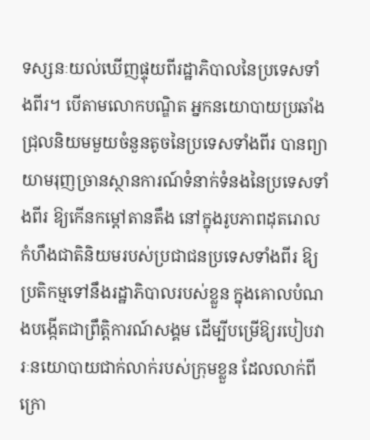ទស្សនៈយល់ឃើញផ្ទុយពីរដ្ឋាភិបាលនៃប្រទេសទាំងពីរ។ បើតាមលោកបណ្ឌិត អ្នកនយោបាយប្រឆាំងជ្រុលនិយមមួយចំនួនតូចនៃប្រទេសទាំងពីរ បានព្យាយាមរុញច្រានស្ថានការណ៍ទំនាក់ទំនងនៃប្រទេសទាំងពីរ ឱ្យកើនកម្ដៅតានតឹង នៅក្នុងរូបភាពដុតរោលកំហឹងជាតិនិយមរបស់ប្រជាជនប្រទេសទាំងពីរ ឱ្យប្រតិកម្មទៅនឹងរដ្ឋាភិបាលរបស់ខ្លួន ក្នុងគោលបំណងបង្កើតជាព្រឹត្តិការណ៍សង្គម ដើម្បីបម្រើឱ្យរបៀបវារៈនយោបាយជាក់លាក់របស់ក្រុមខ្លួន ដែលលាក់ពីក្រោ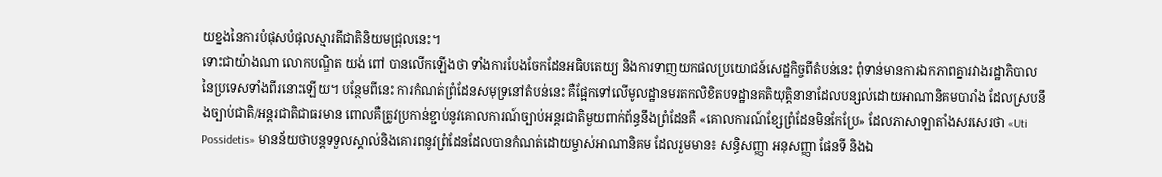យខ្នងនៃការបំផុសបំផុលស្មារតីជាតិនិយមជ្រុលនេះ។
ទោះជាយ៉ាងណា លោកបណ្ឌិត យង់ ពៅ បានលើកឡើងថា ទាំងការបែងចែកដែនអធិបតេយ្យ និងការទាញយកផលប្រយោជន៍សេដ្ឋកិច្ចពីតំបន់នេះ ពុំទាន់មានការឯកភាពគ្នារវាងរដ្ឋាភិបាលនៃប្រទេសទាំងពីរនោះឡើយ។ បន្ថែមពីនេះ ការកំណត់ព្រំដែនសមុទ្រនៅតំបន់នេះ គឺផ្អែកទៅលើមូលដ្ឋានមរតកលិខិតបទដ្ឋានគតិយុត្តិនានាដែលបន្សល់ដោយអាណានិគមបារាំង ដែលស្របនឹងច្បាប់ជាតិ/អន្តរជាតិជាធរមាន ពោលគឺត្រូវប្រកាន់ខ្ជាប់នូវគោលការណ៍ច្បាប់អន្តរជាតិមួយពាក់ព័ន្ធនឹងព្រំដែនគឺ «គោលការណ៍ខ្សែព្រំដែនមិនកែប្រែ» ដែលភាសាឡាតាំងសរសេរថា «Uti Possidetis» មានន័យថាបន្តទទួលស្គាល់និងគោរពនូវព្រំដែនដែលបានកំណត់ដោយម្ចាស់អាណានិគម ដែលរួមមាន៖ សន្ធិសញ្ញា អនុសញ្ញា ផែនទី និងឯ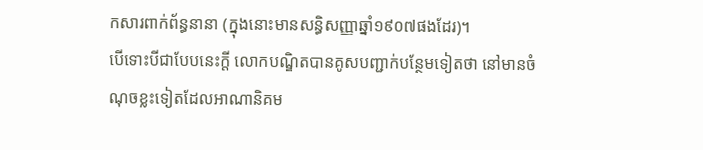កសារពាក់ព័ន្ធនានា (ក្នុងនោះមានសន្ធិសញ្ញាឆ្នាំ១៩០៧ផងដែរ)។
បើទោះបីជាបែបនេះក្ដី លោកបណ្ឌិតបានគូសបញ្ជាក់បន្ថែមទៀតថា នៅមានចំណុចខ្លះទៀតដែលអាណានិគម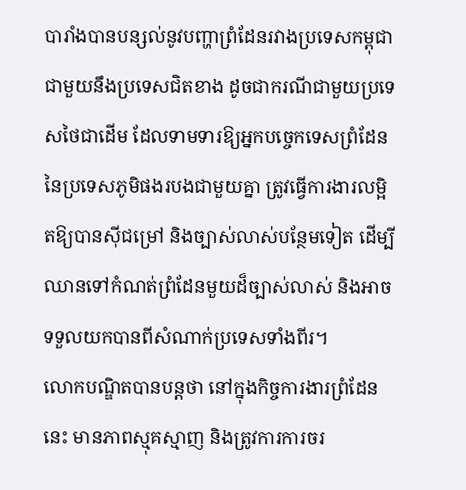បារាំងបានបន្សល់នូវបញ្ហាព្រំដែនរវាងប្រទេសកម្ពុជាជាមួយនឹងប្រទេសជិតខាង ដូចជាករណីជាមួយប្រទេសថៃជាដើម ដែលទាមទារឱ្យអ្នកបច្ចេកទេសព្រំដែន នៃប្រទេសភូមិផងរបងជាមួយគ្នា ត្រូវធ្វើការងារលម្អិតឱ្យបានស៊ីជម្រៅ និងច្បាស់លាស់បន្ថែមទៀត ដើម្បីឈានទៅកំណត់ព្រំដែនមួយដ៏ច្បាស់លាស់ និងអាចទទួលយកបានពីសំណាក់ប្រទេសទាំងពីរ។
លោកបណ្ឌិតបានបន្តថា នៅក្នុងកិច្ចការងារព្រំដែននេះ មានភាពស្មុគស្មាញ និងត្រូវការការចរ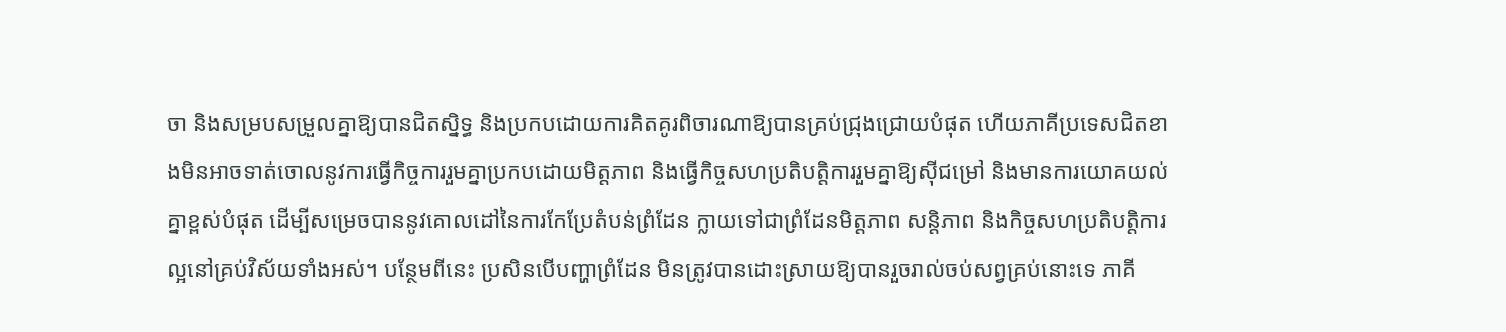ចា និងសម្របសម្រួលគ្នាឱ្យបានជិតស្និទ្ធ និងប្រកបដោយការគិតគូរពិចារណាឱ្យបានគ្រប់ជ្រុងជ្រោយបំផុត ហើយភាគីប្រទេសជិតខាងមិនអាចទាត់ចោលនូវការធ្វើកិច្ចការរួមគ្នាប្រកបដោយមិត្តភាព និងធ្វើកិច្ចសហប្រតិបត្តិការរួមគ្នាឱ្យស៊ីជម្រៅ និងមានការយោគយល់គ្នាខ្ពស់បំផុត ដើម្បីសម្រេចបាននូវគោលដៅនៃការកែប្រែតំបន់ព្រំដែន ក្លាយទៅជាព្រំដែនមិត្តភាព សន្តិភាព និងកិច្ចសហប្រតិបត្តិការល្អនៅគ្រប់វិស័យទាំងអស់។ បន្ថែមពីនេះ ប្រសិនបើបញ្ហាព្រំដែន មិនត្រូវបានដោះស្រាយឱ្យបានរួចរាល់ចប់សព្វគ្រប់នោះទេ ភាគី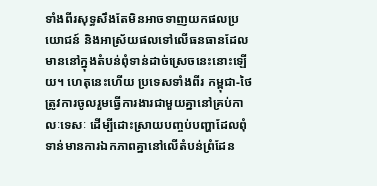ទាំងពីរសុទ្ធសឹងតែមិនអាចទាញយកផលប្រយោជន៍ និងអាស្រ័យផលទៅលើធនធានដែលមាននៅក្នុងតំបន់ពុំទាន់ដាច់ស្រេចនេះនោះឡើយ។ ហេតុនេះហើយ ប្រទេសទាំងពីរ កម្ពុជា-ថៃ ត្រូវការចូលរួមធ្វើការងារជាមួយគ្នានៅគ្រប់កាលៈទេសៈ ដើម្បីដោះស្រាយបញ្ចប់បញ្ហាដែលពុំទាន់មានការឯកភាពគ្នានៅលើតំបន់ព្រំដែន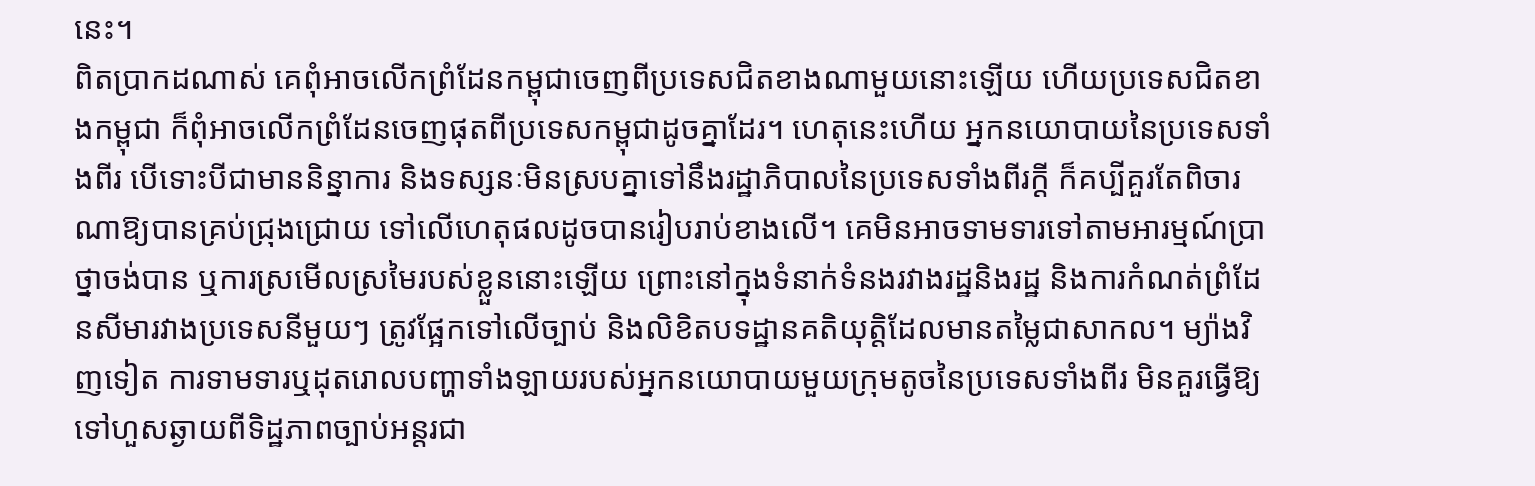នេះ។
ពិតប្រាកដណាស់ គេពុំអាចលើកព្រំដែនកម្ពុជាចេញពីប្រទេសជិតខាងណាមួយនោះឡើយ ហើយប្រទេសជិតខាងកម្ពុជា ក៏ពុំអាចលើកព្រំដែនចេញផុតពីប្រទេសកម្ពុជាដូចគ្នាដែរ។ ហេតុនេះហើយ អ្នកនយោបាយនៃប្រទេសទាំងពីរ បើទោះបីជាមាននិន្នាការ និងទស្សនៈមិនស្របគ្នាទៅនឹងរដ្ឋាភិបាលនៃប្រទេសទាំងពីរក្ដី ក៏គប្បីគួរតែពិចារណាឱ្យបានគ្រប់ជ្រុងជ្រោយ ទៅលើហេតុផលដូចបានរៀបរាប់ខាងលើ។ គេមិនអាចទាមទារទៅតាមអារម្មណ៍ប្រាថ្នាចង់បាន ឬការស្រមើលស្រមៃរបស់ខ្លួននោះឡើយ ព្រោះនៅក្នុងទំនាក់ទំនងរវាងរដ្ឋនិងរដ្ឋ និងការកំណត់ព្រំដែនសីមារវាងប្រទេសនីមួយៗ ត្រូវផ្អែកទៅលើច្បាប់ និងលិខិតបទដ្ឋានគតិយុត្តិដែលមានតម្លៃជាសាកល។ ម្យ៉ាងវិញទៀត ការទាមទារឬដុតរោលបញ្ហាទាំងឡាយរបស់អ្នកនយោបាយមួយក្រុមតូចនៃប្រទេសទាំងពីរ មិនគួរធ្វើឱ្យទៅហួសឆ្ងាយពីទិដ្ឋភាពច្បាប់អន្តរជា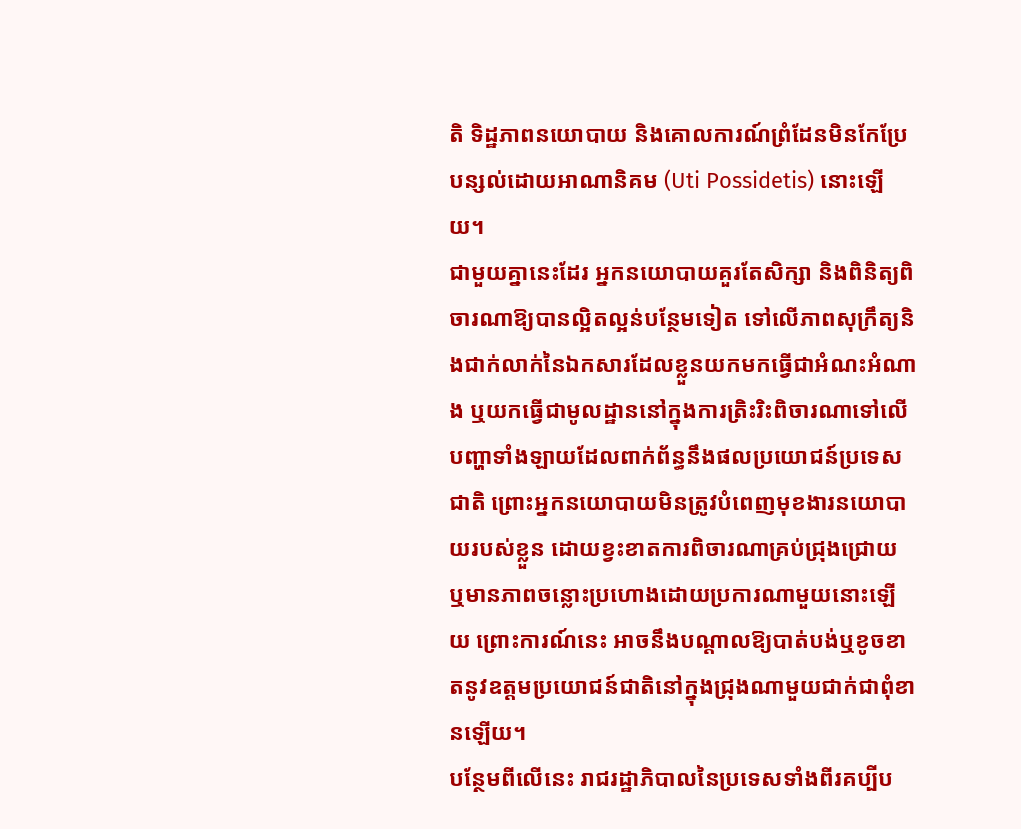តិ ទិដ្ឋភាពនយោបាយ និងគោលការណ៍ព្រំដែនមិនកែប្រែបន្សល់ដោយអាណានិគម (Uti Possidetis) នោះឡើយ។
ជាមួយគ្នានេះដែរ អ្នកនយោបាយគួរតែសិក្សា និងពិនិត្យពិចារណាឱ្យបានល្អិតល្អន់បន្ថែមទៀត ទៅលើភាពសុក្រឹត្យនិងជាក់លាក់នៃឯកសារដែលខ្លួនយកមកធ្វើជាអំណះអំណាង ឬយកធ្វើជាមូលដ្ឋាននៅក្នុងការត្រិះរិះពិចារណាទៅលើបញ្ហាទាំងឡាយដែលពាក់ព័ន្ធនឹងផលប្រយោជន៍ប្រទេសជាតិ ព្រោះអ្នកនយោបាយមិនត្រូវបំពេញមុខងារនយោបាយរបស់ខ្លួន ដោយខ្វះខាតការពិចារណាគ្រប់ជ្រុងជ្រោយ ឬមានភាពចន្លោះប្រហោងដោយប្រការណាមួយនោះឡើយ ព្រោះការណ៍នេះ អាចនឹងបណ្ដាលឱ្យបាត់បង់ឬខូចខាតនូវឧត្ដមប្រយោជន៍ជាតិនៅក្នុងជ្រុងណាមួយជាក់ជាពុំខានឡើយ។
បន្ថែមពីលើនេះ រាជរដ្ឋាភិបាលនៃប្រទេសទាំងពីរគប្បីប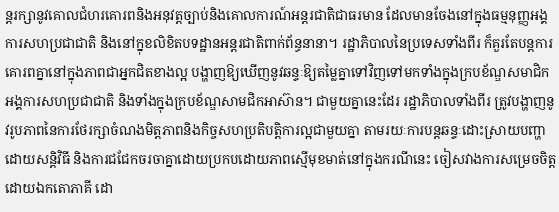ន្តរក្សានូវគោលជំហរគោរពនិងអនុវត្តច្បាប់និងគោលការណ៍អន្តរជាតិជាធរមាន ដែលមានចែងនៅក្នុងធម្មនុញ្ញអង្គការសហប្រជាជាតិ និងនៅក្នុខលិខិតបទដ្ឋានអន្តរជាតិពាក់ព័ន្ធនានា។ រដ្ឋាភិបាលនៃប្រទេសទាំងពីរ ក៏គួរតែបន្តការគោរពគ្នានៅក្នុងភាពជាអ្នកជិតខាងល្អ បង្ហាញឱ្យឃើញនូវឆន្ទៈឱ្យតម្លៃគ្នាទៅវិញទៅមកទាំងក្នុងក្របខ័ណ្ឌសមាជិកអង្គការសហប្រជាជាតិ និងទាំងក្នុងក្របខ័ណ្ឌសាមជិកអាស៊ាន។ ជាមួយគ្នានេះដែរ រដ្ឋាភិបាលទាំងពីរ ត្រូវបង្ហាញនូវរូបភាពនៃការថែរក្សាចំណងមិត្តភាពនិងកិច្ចសហប្រតិបត្តិការល្អជាមួយគ្នា តាមរយៈការបន្តឆន្ទៈដោះស្រាយបញ្ហាដោយសន្តិវិធី និងការជជែកចរចាគ្នាដោយប្រកបដោយភាពស្មើមុខមាត់នៅក្នុងករណីនេះ ចៀសវាងការសម្រេចចិត្តដោយឯកតោភាគី ដោ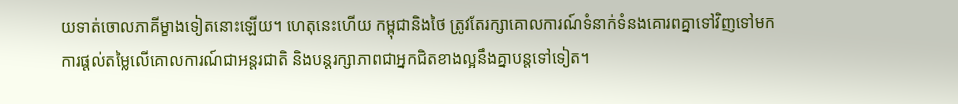យទាត់ចោលភាគីម្ខាងទៀតនោះឡើយ។ ហេតុនេះហើយ កម្ពុជានិងថៃ ត្រូវតែរក្សាគោលការណ៍ទំនាក់ទំនងគោរពគ្នាទៅវិញទៅមក ការផ្ដល់តម្លៃលើគោលការណ៍ជាអន្តរជាតិ និងបន្តរក្សាភាពជាអ្នកជិតខាងល្អនឹងគ្នាបន្តទៅទៀត។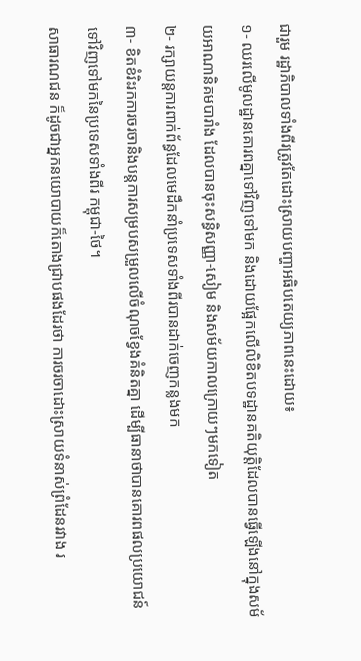ជារួម រដ្ឋាភិបាលទាំងពីរត្រូវតែដោះស្រាយបញ្ហាអធិបតេយ្យភាពនេះដោយ៖
១- ឈរលើមូលដ្ឋានគោរពគ្នាទៅវិញទៅមក និងដោយផ្អែកលើលិខិតបទដ្ឋានគតិយុត្តិដែលបានធ្វើឡើងនៅក្នុងសម័យអាណានិគមបារាំង ដែលបានចុះសន្ធិសញ្ញា-សៀម និងសម័យកាលក្រោយៗមកទៀត
២- រក្សាយន្តការពាក់ព័ន្ធដែលមេដឹកនាំប្រទេសទាំងពីរបានដាក់ចេញកន្លងមក
៣- ខិតខំរិះរកការចរចានិងបន្តការសម្របសម្រួលលើចំណុចខ្វែងគំនិតគ្នា ដើម្បីធានាថាបានគោរពផលប្រយោជន៍ទៅវិញទៅមកនៃប្រទេសទាំងពីរ កម្ពុជា-ថៃ។
សាធារណជន ក៏ដូចជាអ្នកនយោបាយក៏តោងជ្រាបផងដែរថា ការចរចាដោះស្រាយទំនាស់ព្រំដែនរវាង រ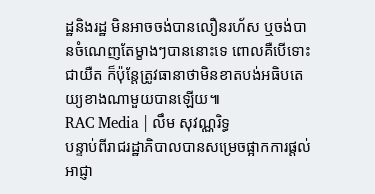ដ្ឋនិងរដ្ឋ មិនអាចចង់បានលឿនរហ័ស ឬចង់បានចំណេញតែម្ខាងៗបាននោះទេ ពោលគឺបើទោះជាយឺត ក៏ប៉ុន្តែត្រូវធានាថាមិនខាតបង់អធិបតេយ្យខាងណាមួយបានឡើយ៕
RAC Media | លឹម សុវណ្ណរិទ្ធ
បន្ទាប់ពីរាជរដ្ឋាភិបាលបានសម្រេចផ្អាកការផ្ដល់អាជ្ញា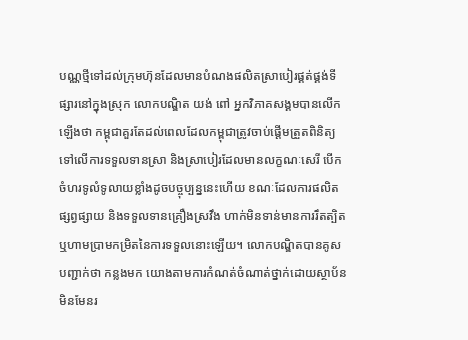បណ្ណថ្មីទៅដល់ក្រុមហ៊ុនដែលមានបំណងផលិតស្រាបៀរផ្គត់ផ្គង់ទីផ្សារនៅក្នុងស្រុក លោកបណ្ឌិត យង់ ពៅ អ្នកវិភាគសង្គមបានលើកឡើងថា កម្ពុជាគួរតែដល់ពេលដែលកម្ពុជាត្រូវចាប់ផ្ដើមត្រួតពិនិត្យទៅលើការទទួលទានស្រា និងស្រាបៀរដែលមានលក្ខណៈសេរី បើកចំហរទូលំទូលាយខ្លាំងដូចបច្ចុប្បន្ននេះហើយ ខណៈដែលការផលិត ផ្សព្វផ្សាយ និងទទួលទានគ្រឿងស្រវឹង ហាក់មិនទាន់មានការរឹតត្បិតឬហាមប្រាមកម្រិតនៃការទទួលនោះឡើយ។ លោកបណ្ឌិតបានគូសបញ្ជាក់ថា កន្លងមក យោងតាមការកំណត់ចំណាត់ថ្នាក់ដោយស្ថាប័នមិនមែនរ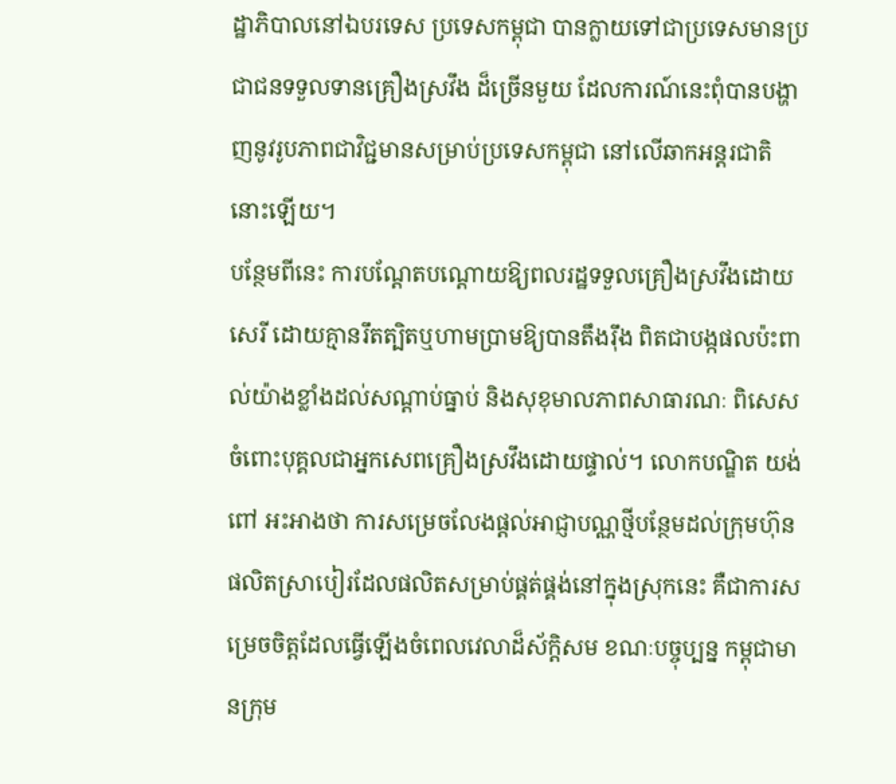ដ្ឋាភិបាលនៅឯបរទេស ប្រទេសកម្ពុជា បានក្លាយទៅជាប្រទេសមានប្រជាជនទទួលទានគ្រឿងស្រវឹង ដ៏ច្រើនមួយ ដែលការណ៍នេះពុំបានបង្ហាញនូវរូបភាពជាវិជ្ជមានសម្រាប់ប្រទេសកម្ពុជា នៅលើឆាកអន្តរជាតិនោះឡើយ។
បន្ថែមពីនេះ ការបណ្ដែតបណ្ដោយឱ្យពលរដ្ឋទទួលគ្រឿងស្រវឹងដោយសេរី ដោយគ្មានរឹតត្បិតឬហាមប្រាមឱ្យបានតឹងរ៉ឹង ពិតជាបង្កផលប៉ះពាល់យ៉ាងខ្លាំងដល់សណ្ដាប់ធ្នាប់ និងសុខុមាលភាពសាធារណៈ ពិសេសចំពោះបុគ្គលជាអ្នកសេពគ្រឿងស្រវឹងដោយផ្ទាល់។ លោកបណ្ឌិត យង់ ពៅ អះអាងថា ការសម្រេចលែងផ្ដល់អាជ្ញាបណ្ណថ្មីបន្ថែមដល់ក្រុមហ៊ុនផលិតស្រាបៀរដែលផលិតសម្រាប់ផ្គត់ផ្គង់នៅក្នុងស្រុកនេះ គឺជាការសម្រេចចិត្តដែលធ្វើឡើងចំពេលវេលាដ៏ស័ក្តិសម ខណៈបច្ចុប្បន្ន កម្ពុជាមានក្រុម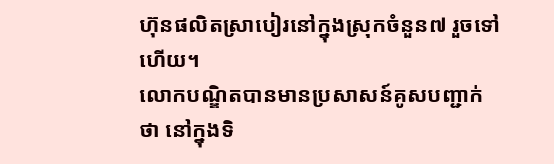ហ៊ុនផលិតស្រាបៀរនៅក្នុងស្រុកចំនួន៧ រួចទៅហើយ។
លោកបណ្ឌិតបានមានប្រសាសន៍គូសបញ្ជាក់ថា នៅក្នុងទិ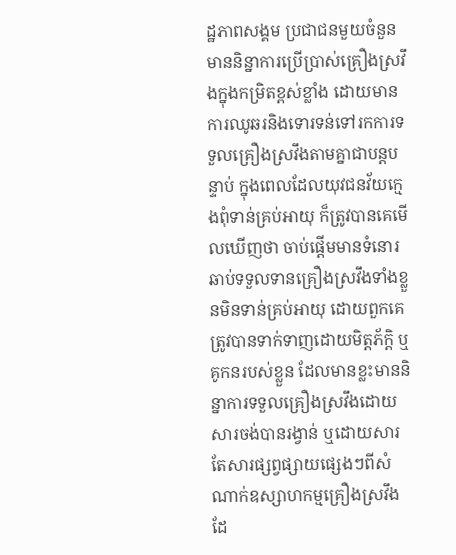ដ្ឋភាពសង្គម ប្រជាជនមួយចំនួនមាននិន្នាការប្រើប្រាស់គ្រឿងស្រវឹងក្នុងកម្រិតខ្ពស់ខ្លាំង ដោយមានការឈូឆរនិងទោរទន់ទៅរកការទទួលគ្រឿងស្រវឹងតាមគ្នាជាបន្តបន្ទាប់ ក្នុងពេលដែលយុវជនវ័យក្មេងពុំទាន់គ្រប់អាយុ ក៏ត្រូវបានគេមើលឃើញថា ចាប់ផ្ដើមមានទំនោរឆាប់ទទួលទានគ្រឿងស្រវឹងទាំងខ្លួនមិនទាន់គ្រប់អាយុ ដោយពួកគេត្រូវបានទាក់ទាញដោយមិត្តភ័ក្តិ ឬគូកនរបស់ខ្លួន ដែលមានខ្លះមាននិន្នាការទទួលគ្រឿងស្រវឹងដោយសារចង់បានរង្វាន់ ឬដោយសារតែសារផ្សព្វផ្សាយផ្សេងៗពីសំណាក់ឧស្សាហកម្មគ្រឿងស្រវឹង ដែ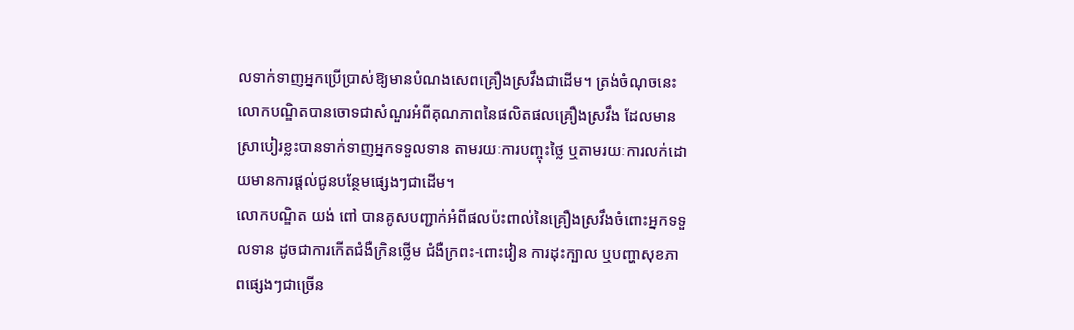លទាក់ទាញអ្នកប្រើប្រាស់ឱ្យមានបំណងសេពគ្រឿងស្រវឹងជាដើម។ ត្រង់ចំណុចនេះ លោកបណ្ឌិតបានចោទជាសំណួរអំពីគុណភាពនៃផលិតផលគ្រឿងស្រវឹង ដែលមានស្រាបៀរខ្លះបានទាក់ទាញអ្នកទទួលទាន តាមរយៈការបញ្ចុះថ្លៃ ឬតាមរយៈការលក់ដោយមានការផ្ដល់ជូនបន្ថែមផ្សេងៗជាដើម។
លោកបណ្ឌិត យង់ ពៅ បានគូសបញ្ជាក់អំពីផលប៉ះពាល់នៃគ្រឿងស្រវឹងចំពោះអ្នកទទួលទាន ដូចជាការកើតជំងឺក្រិនថ្លើម ជំងឺក្រពះ-ពោះវៀន ការដុះក្បាល ឬបញ្ហាសុខភាពផ្សេងៗជាច្រើន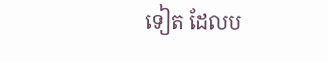ទៀត ដែលប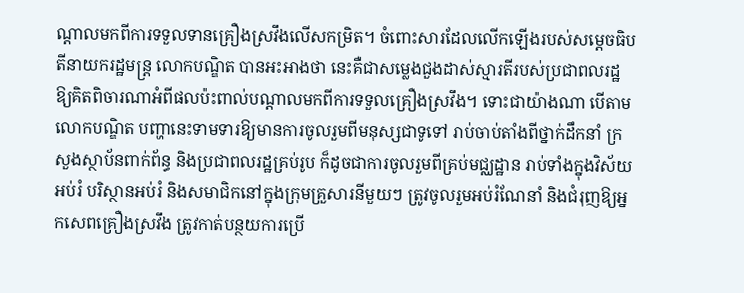ណ្ដាលមកពីការទទួលទានគ្រឿងស្រវឹងលើសកម្រិត។ ចំពោះសារដែលលើកឡើងរបស់សម្ដេចធិបតីនាយករដ្ឋមន្ត្រ លោកបណ្ឌិត បានអះអាងថា នេះគឺជាសម្លេងជួងដាស់ស្មារតីរបស់ប្រជាពលរដ្ឋ ឱ្យគិតពិចារណាអំពីផលប៉ះពាល់បណ្ដាលមកពីការទទួលគ្រឿងស្រវឹង។ ទោះជាយ៉ាងណា បើតាមលោកបណ្ឌិត បញ្ហានេះទាមទារឱ្យមានការចូលរួមពីមនុស្សជាទូទៅ រាប់ចាប់តាំងពីថ្នាក់ដឹកនាំ ក្រសួងស្ថាប័នពាក់ព័ន្ធ និងប្រជាពលរដ្ឋគ្រប់រូប ក៏ដូចជាការចូលរួមពីគ្រប់មជ្ឈដ្ឋាន រាប់ទាំងក្នុងវិស័យអប់រំ បរិស្ថានអប់រំ និងសមាជិកនៅក្នុងក្រុមគ្រួសារនីមួយៗ ត្រូវចូលរួមអប់រំណែនាំ និងជំរុញឱ្យអ្នកសេពគ្រឿងស្រវឹង ត្រូវកាត់បន្ថយការប្រើ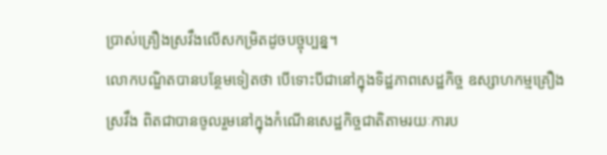ប្រាស់គ្រឿងស្រវឹងលើសកម្រិតដូចបច្ចុប្បន្ន។
លោកបណ្ឌិតបានបន្ថែមទៀតថា បើទោះបីជានៅក្នុងទិដ្ឋភាពសេដ្ឋកិច្ច ឧស្សាហកម្មគ្រឿងស្រវឹង ពិតជាបានចូលរួមនៅក្នុងកំណើនសេដ្ឋកិច្ចជាតិតាមរយៈការប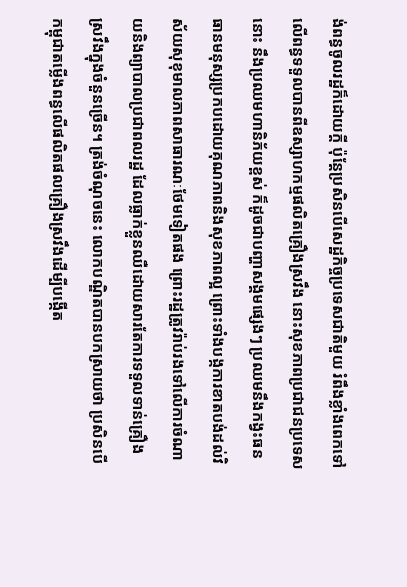ង់ពន្ធចូលរដ្ឋក៏ដោយក្ដី ប៉ុន្តែប្រសិនបើសេដ្ឋកិច្ចប្រទេសជាតិមួយ រំពឹងខ្លាំងពេកទៅលើពន្ធទទួលបានពីឧស្សាហកម្មផលិតគ្រឿងស្រវឹង នោះសុខភាពប្រជាជនប្រទេសនោះ នឹងប្រឈមហានិភ័យខ្ពស់ ក៏ដូចជាបញ្ហាសង្គមផ្សេងៗ ប្រឈមនឹងកង្វះធនធានមនុស្សប្រកបដោយគុណភាពនិងសុខភាពល្អ ព្រោះទាំងបង្កការខាតបង់ដល់វិស័យសុខុមាលភាពសាធារណៈថែមទៀតផង ព្រោះរដ្ឋត្រូវរ៉ាប់រងទៅលើការចំណាយនិងព្យាបាលប្រជាពលរដ្ឋ ដែលធ្លាក់ខ្លួនឈឺដោយសារតែការទទួលទាន់គ្រឿងស្រវឹងក្នុងចំនួនច្រើន។ ត្រង់ចំណុចនេះ លោកបណ្ឌិតបានបកស្រាយថា ប្រសិនបើកម្ពុជាតម្លើងពន្ធលើផលិតផលគ្រឿងស្រវឹងដើម្បីបង្កើត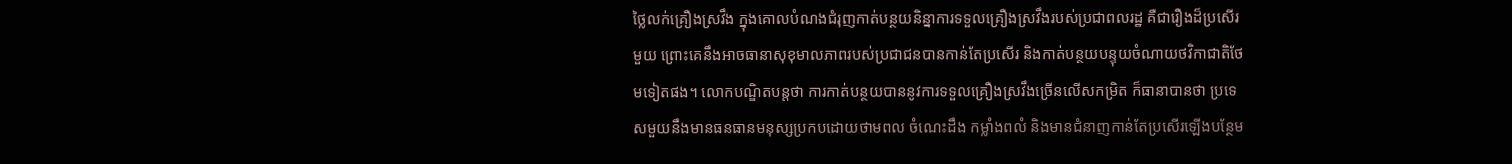ថ្លៃលក់គ្រឿងស្រវឹង ក្នុងគោលបំណងជំរុញកាត់បន្ថយនិន្នាការទទួលគ្រឿងស្រវឹងរបស់ប្រជាពលរដ្ឋ គឺជារឿងដ៏ប្រសើរមួយ ព្រោះគេនឹងអាចធានាសុខុមាលភាពរបស់ប្រជាជនបានកាន់តែប្រសើរ និងកាត់បន្ថយបន្ទុយចំណាយថវិកាជាតិថែមទៀតផង។ លោកបណ្ឌិតបន្តថា ការកាត់បន្ថយបាននូវការទទួលគ្រឿងស្រវឹងច្រើនលើសកម្រិត ក៏ធានាបានថា ប្រទេសមួយនឹងមានធនធានមនុស្សប្រកបដោយថាមពល ចំណេះដឹង កម្លាំងពលំ និងមានជំនាញកាន់តែប្រសើរឡើងបន្ថែម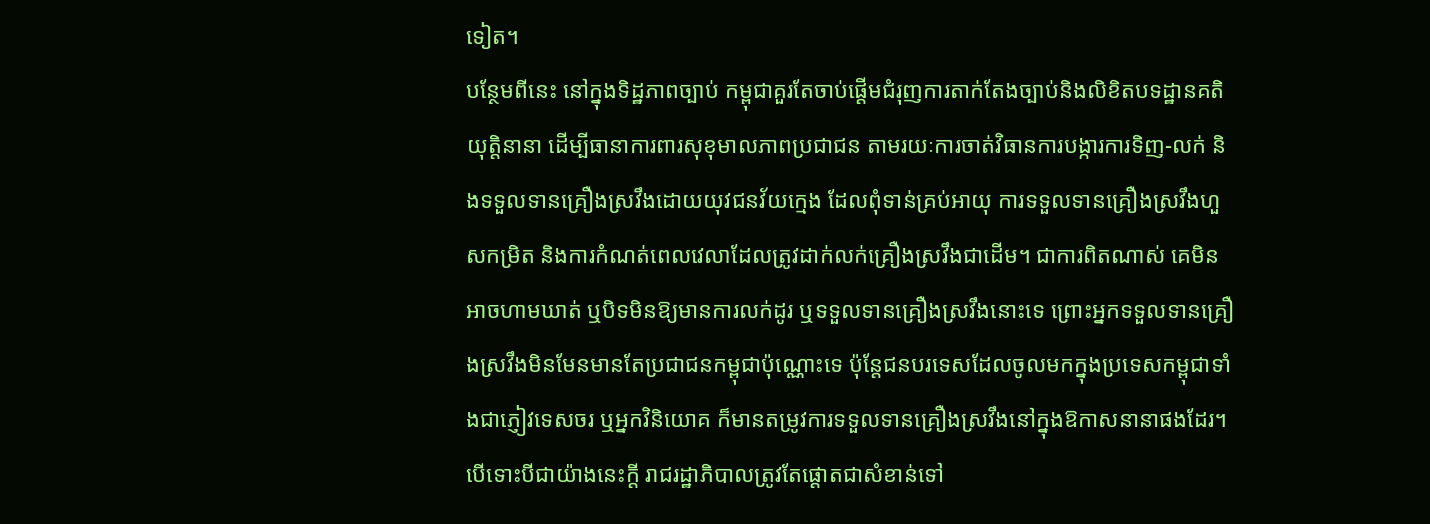ទៀត។
បន្ថែមពីនេះ នៅក្នុងទិដ្ឋភាពច្បាប់ កម្ពុជាគួរតែចាប់ផ្ដើមជំរុញការតាក់តែងច្បាប់និងលិខិតបទដ្ឋានគតិយុត្តិនានា ដើម្បីធានាការពារសុខុមាលភាពប្រជាជន តាមរយៈការចាត់វិធានការបង្ការការទិញ-លក់ និងទទួលទានគ្រឿងស្រវឹងដោយយុវជនវ័យក្មេង ដែលពុំទាន់គ្រប់អាយុ ការទទួលទានគ្រឿងស្រវឹងហួសកម្រិត និងការកំណត់ពេលវេលាដែលត្រូវដាក់លក់គ្រឿងស្រវឹងជាដើម។ ជាការពិតណាស់ គេមិនអាចហាមឃាត់ ឬបិទមិនឱ្យមានការលក់ដូរ ឬទទួលទានគ្រឿងស្រវឹងនោះទេ ព្រោះអ្នកទទួលទានគ្រឿងស្រវឹងមិនមែនមានតែប្រជាជនកម្ពុជាប៉ុណ្ណោះទេ ប៉ុន្តែជនបរទេសដែលចូលមកក្នុងប្រទេសកម្ពុជាទាំងជាភ្ញៀវទេសចរ ឬអ្នកវិនិយោគ ក៏មានតម្រូវការទទួលទានគ្រឿងស្រវឹងនៅក្នុងឱកាសនានាផងដែរ។ បើទោះបីជាយ៉ាងនេះក្ដី រាជរដ្ឋាភិបាលត្រូវតែផ្ដោតជាសំខាន់ទៅ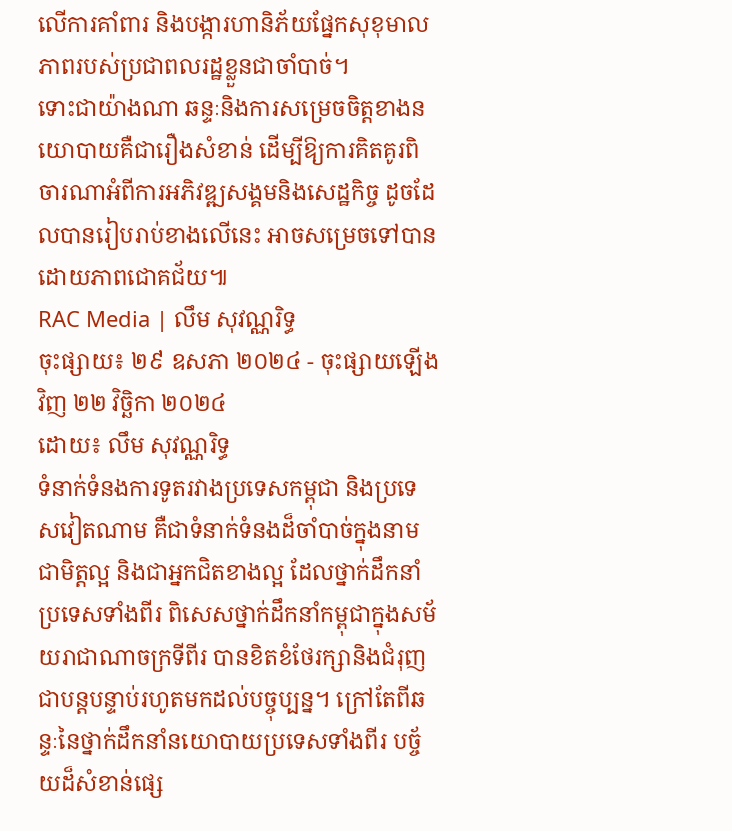លើការគាំពារ និងបង្ការហានិភ័យផ្នែកសុខុមាលភាពរបស់ប្រជាពលរដ្ឋខ្លួនជាចាំបាច់។
ទោះជាយ៉ាងណា ឆន្ទៈនិងការសម្រេចចិត្តខាងនយោបាយគឺជារឿងសំខាន់ ដើម្បីឱ្យការគិតគូរពិចារណាអំពីការអភិវឌ្ឍសង្គមនិងសេដ្ឋកិច្ច ដូចដែលបានរៀបរាប់ខាងលើនេះ អាចសម្រេចទៅបានដោយភាពជោគជ័យ៕
RAC Media | លឹម សុវណ្ណរិទ្ធ
ចុះផ្សាយ៖ ២៩ ឧសភា ២០២៤ - ចុះផ្សាយឡើងវិញ ២២ វិច្ឆិកា ២០២៤
ដោយ៖ លឹម សុវណ្ណរិទ្ធ
ទំនាក់ទំនងការទូតរវាងប្រទេសកម្ពុជា និងប្រទេសវៀតណាម គឺជាទំនាក់ទំនងដ៏ចាំបាច់ក្នុងនាមជាមិត្តល្អ និងជាអ្នកជិតខាងល្អ ដែលថ្នាក់ដឹកនាំប្រទេសទាំងពីរ ពិសេសថ្នាក់ដឹកនាំកម្ពុជាក្នុងសម័យរាជាណាចក្រទីពីរ បានខិតខំថែរក្សានិងជំរុញជាបន្តបន្ទាប់រហូតមកដល់បច្ចុប្បន្ន។ ក្រៅតែពីឆន្ទៈនៃថ្នាក់ដឹកនាំនយោបាយប្រទេសទាំងពីរ បច្ច័យដ៏សំខាន់ផ្សេ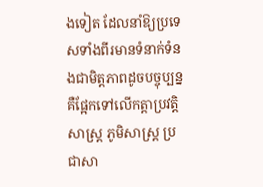ងទៀត ដែលនាំឱ្យប្រទេសទាំងពីរមានទំនាក់ទំនងជាមិត្តភាពដូចបច្ចុប្បន្ន គឺផ្អែកទៅលើកត្តាប្រវត្តិសាស្ត្រ ភូមិសាស្ត្រ ប្រជាសា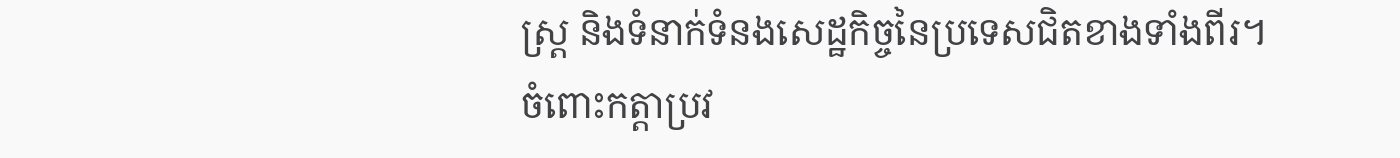ស្ត្រ និងទំនាក់ទំនងសេដ្ឋកិច្ចនៃប្រទេសជិតខាងទាំងពីរ។
ចំពោះកត្តាប្រវ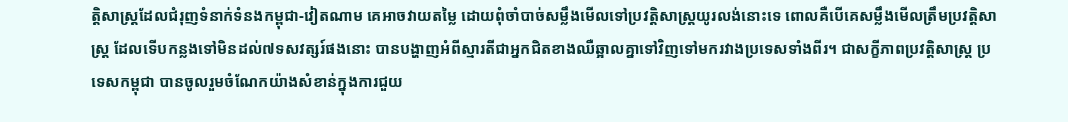ត្តិសាស្ត្រដែលជំរុញទំនាក់ទំនងកម្ពុជា-វៀតណាម គេអាចវាយតម្លៃ ដោយពុំចាំបាច់សម្លឹងមើលទៅប្រវត្តិសាស្ត្រយូរលង់នោះទេ ពោលគឺបើគេសម្លឹងមើលត្រឹមប្រវត្តិសាស្ត្រ ដែលទើបកន្លងទៅមិនដល់៧ទសវត្សរ៍ផងនោះ បានបង្ហាញអំពីស្មារតីជាអ្នកជិតខាងឈឺឆ្អាលគ្នាទៅវិញទៅមករវាងប្រទេសទាំងពីរ។ ជាសក្ខីភាពប្រវត្តិសាស្ត្រ ប្រទេសកម្ពុជា បានចូលរួមចំណែកយ៉ាងសំខាន់ក្នុងការជួយ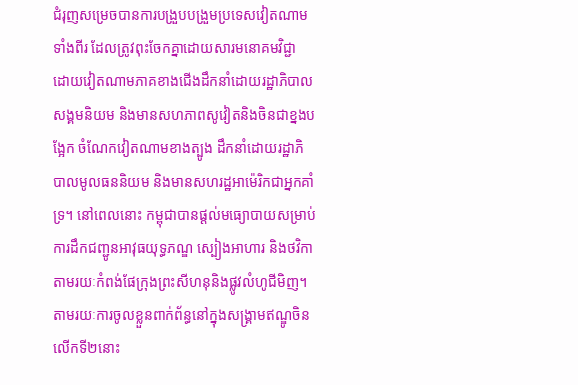ជំរុញសម្រេចបានការបង្រួបបង្រួមប្រទេសវៀតណាមទាំងពីរ ដែលត្រូវពុះចែកគ្នាដោយសារមនោគមវិជ្ជា ដោយវៀតណាមភាគខាងជើងដឹកនាំដោយរដ្ឋាភិបាលសង្គមនិយម និងមានសហភាពសូវៀតនិងចិនជាខ្នងបង្អែក ចំណែកវៀតណាមខាងត្បូង ដឹកនាំដោយរដ្ឋាភិបាលមូលធននិយម និងមានសហរដ្ឋអាម៉េរិកជាអ្នកគាំទ្រ។ នៅពេលនោះ កម្ពុជាបានផ្ដល់មធ្យោបាយសម្រាប់ការដឹកជញ្ជូនអាវុធយុទ្ធភណ្ឌ ស្បៀងអាហារ និងថវិកា តាមរយៈកំពង់ផែក្រុងព្រះសីហនុនិងផ្លូវលំហូជីមិញ។ តាមរយៈការចូលខ្លួនពាក់ព័ន្ធនៅក្នុងសង្គ្រាមឥណ្ឌូចិនលើកទី២នោះ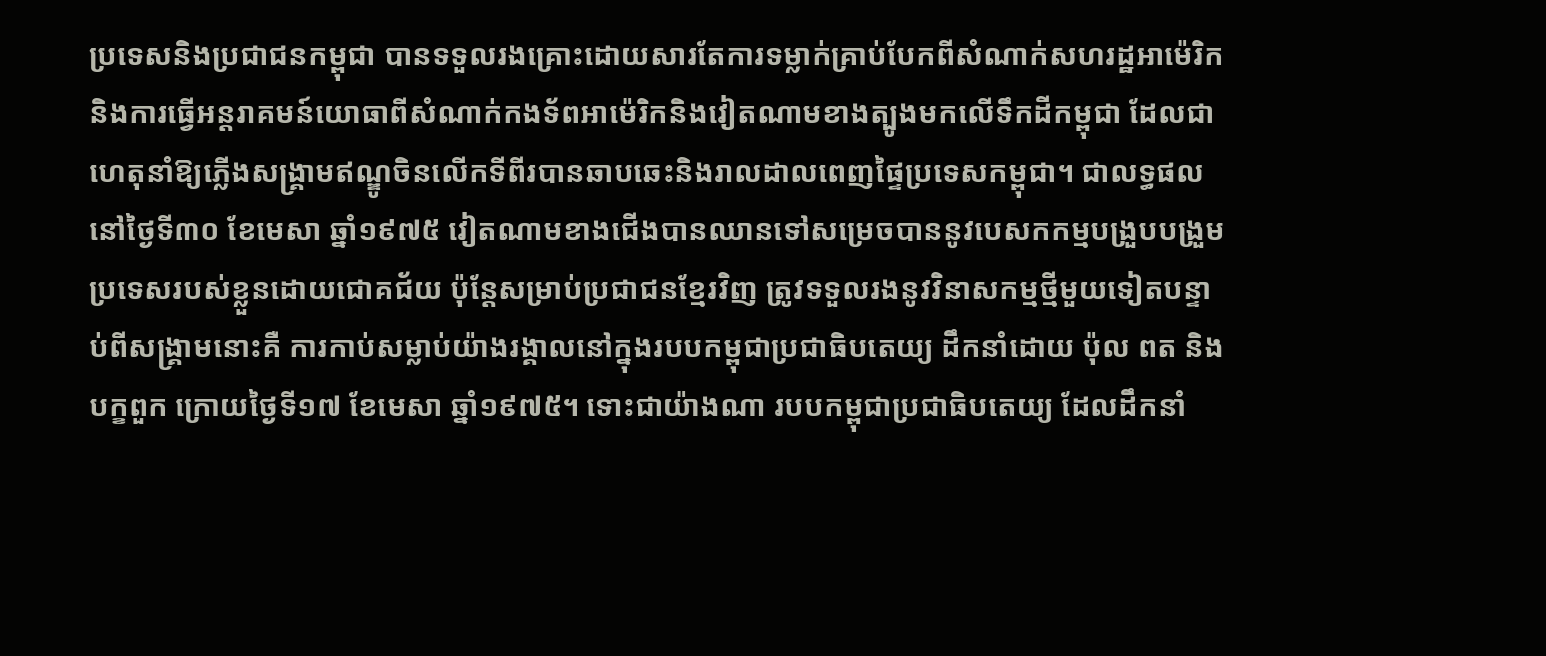ប្រទេសនិងប្រជាជនកម្ពុជា បានទទួលរងគ្រោះដោយសារតែការទម្លាក់គ្រាប់បែកពីសំណាក់សហរដ្ឋអាម៉េរិក និងការធ្វើអន្តរាគមន៍យោធាពីសំណាក់កងទ័ពអាម៉េរិកនិងវៀតណាមខាងត្បូងមកលើទឹកដីកម្ពុជា ដែលជាហេតុនាំឱ្យភ្លើងសង្គ្រាមឥណ្ឌូចិនលើកទីពីរបានឆាបឆេះនិងរាលដាលពេញផ្ទៃប្រទេសកម្ពុជា។ ជាលទ្ធផល នៅថ្ងៃទី៣០ ខែមេសា ឆ្នាំ១៩៧៥ វៀតណាមខាងជើងបានឈានទៅសម្រេចបាននូវបេសកកម្មបង្រួបបង្រួមប្រទេសរបស់ខ្លួនដោយជោគជ័យ ប៉ុន្តែសម្រាប់ប្រជាជនខ្មែរវិញ ត្រូវទទួលរងនូវវិនាសកម្មថ្មីមួយទៀតបន្ទាប់ពីសង្គ្រាមនោះគឺ ការកាប់សម្លាប់យ៉ាងរង្គាលនៅក្នុងរបបកម្ពុជាប្រជាធិបតេយ្យ ដឹកនាំដោយ ប៉ុល ពត និងបក្ខពួក ក្រោយថ្ងៃទី១៧ ខែមេសា ឆ្នាំ១៩៧៥។ ទោះជាយ៉ាងណា របបកម្ពុជាប្រជាធិបតេយ្យ ដែលដឹកនាំ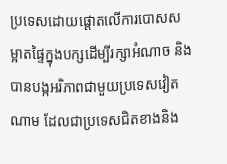ប្រទេសដោយផ្ដោតលើការបោសសម្អាតផ្ទៃក្នុងបក្សដើម្បីរក្សាអំណាច និងបានបង្កអរិភាពជាមួយប្រទេសវៀតណាម ដែលជាប្រទេសជិតខាងនិង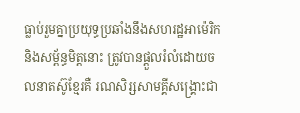ធ្លាប់រួមគ្នាប្រយុទ្ធប្រឆាំងនឹងសហរដ្ឋអាម៉េរិកនិងសម្ព័ន្ធមិត្តនោះ ត្រូវបានផ្ដួលរំលំដោយចលនាតស៊ូខ្មែរគឺ រណសិរ្សសាមគ្គីសង្គ្រោះជា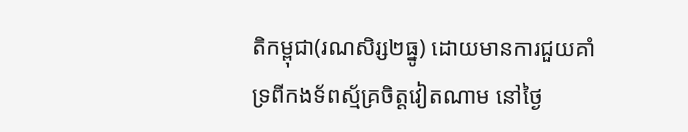តិកម្ពុជា(រណសិរ្ស២ធ្នូ) ដោយមានការជួយគាំទ្រពីកងទ័ពស្ម័គ្រចិត្តវៀតណាម នៅថ្ងៃ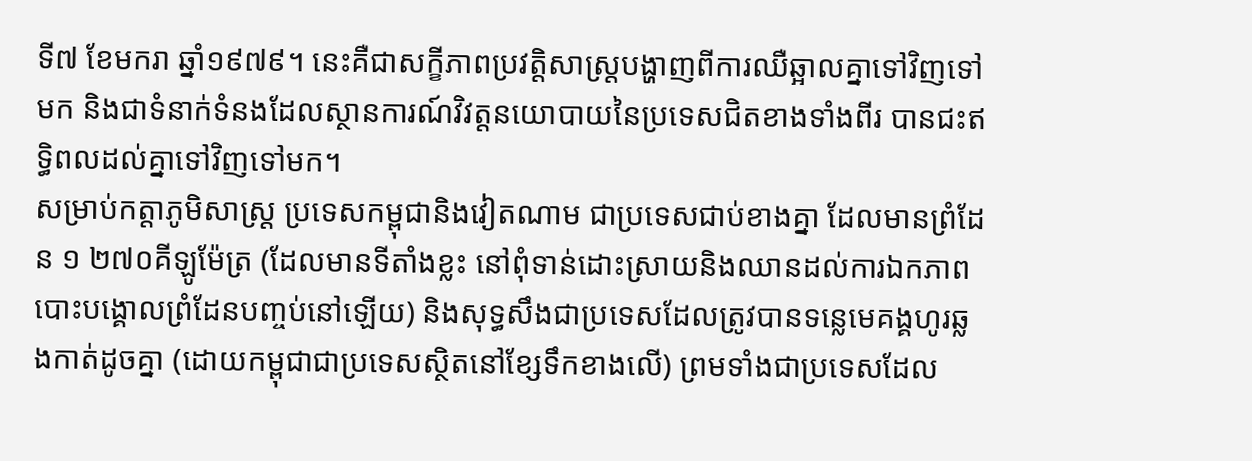ទី៧ ខែមករា ឆ្នាំ១៩៧៩។ នេះគឺជាសក្ខីភាពប្រវត្តិសាស្ត្របង្ហាញពីការឈឺឆ្អាលគ្នាទៅវិញទៅមក និងជាទំនាក់ទំនងដែលស្ថានការណ៍វិវត្តនយោបាយនៃប្រទេសជិតខាងទាំងពីរ បានជះឥទ្ធិពលដល់គ្នាទៅវិញទៅមក។
សម្រាប់កត្តាភូមិសាស្ត្រ ប្រទេសកម្ពុជានិងវៀតណាម ជាប្រទេសជាប់ខាងគ្នា ដែលមានព្រំដែន ១ ២៧០គីឡូម៉ែត្រ (ដែលមានទីតាំងខ្លះ នៅពុំទាន់ដោះស្រាយនិងឈានដល់ការឯកភាពបោះបង្គោលព្រំដែនបញ្ចប់នៅឡើយ) និងសុទ្ធសឹងជាប្រទេសដែលត្រូវបានទន្លេមេគង្គហូរឆ្លងកាត់ដូចគ្នា (ដោយកម្ពុជាជាប្រទេសស្ថិតនៅខ្សែទឹកខាងលើ) ព្រមទាំងជាប្រទេសដែល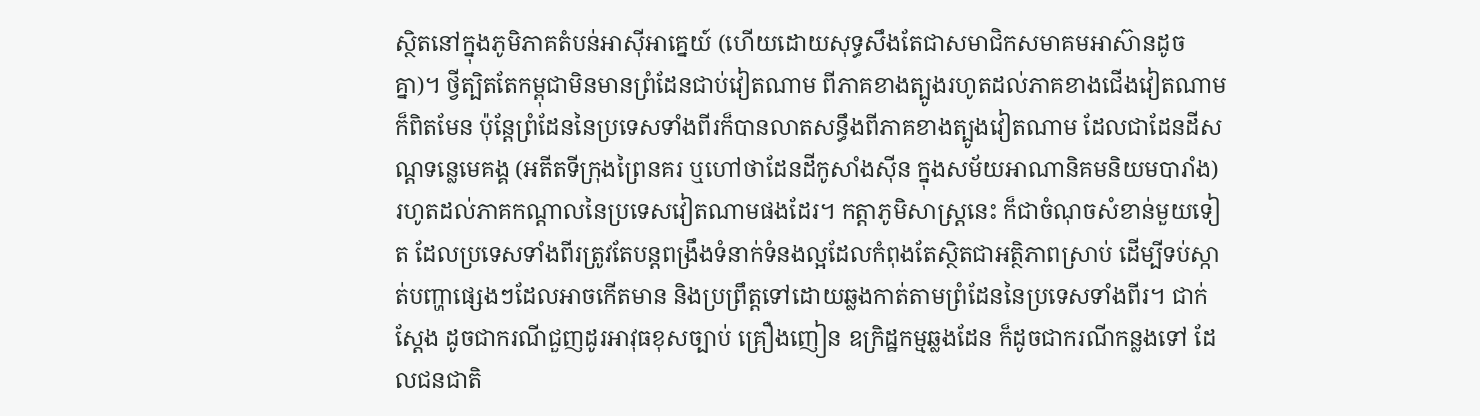ស្ថិតនៅក្នុងភូមិភាគតំបន់អាស៊ីអាគ្នេយ៍ (ហើយដោយសុទ្ធសឹងតែជាសមាជិកសមាគមអាស៊ានដូចគ្នា)។ ថ្វីត្បិតតែកម្ពុជាមិនមានព្រំដែនជាប់វៀតណាម ពីភាគខាងត្បូងរហូតដល់ភាគខាងជើងវៀតណាមក៏ពិតមែន ប៉ុន្តែព្រំដែននៃប្រទេសទាំងពីរក៏បានលាតសន្ធឹងពីភាគខាងត្បូងវៀតណាម ដែលជាដែនដីសណ្ដទន្លេមេគង្គ (អតីតទីក្រុងព្រៃនគរ ឬហៅថាដែនដីកូសាំងស៊ីន ក្នុងសម័យអាណានិគមនិយមបារាំង) រហូតដល់ភាគកណ្ដាលនៃប្រទេសវៀតណាមផងដែរ។ កត្តាភូមិសាស្ត្រនេះ ក៏ជាចំណុចសំខាន់មួយទៀត ដែលប្រទេសទាំងពីរត្រូវតែបន្តពង្រឹងទំនាក់ទំនងល្អដែលកំពុងតែស្ថិតជាអត្ថិភាពស្រាប់ ដើម្បីទប់ស្កាត់បញ្ហាផ្សេងៗដែលអាចកើតមាន និងប្រព្រឹត្តទៅដោយឆ្លងកាត់តាមព្រំដែននៃប្រទេសទាំងពីរ។ ជាក់ស្ដែង ដូចជាករណីជួញដូរអាវុធខុសច្បាប់ គ្រឿងញៀន ឧក្រិដ្ឋកម្មឆ្លងដែន ក៏ដូចជាករណីកន្លងទៅ ដែលជនជាតិ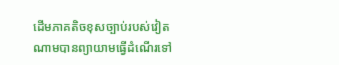ដើមភាគតិចខុសច្បាប់របស់វៀតណាមបានព្យាយាមធ្វើដំណើរទៅ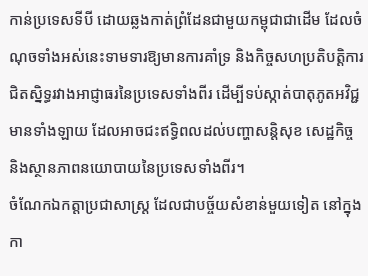កាន់ប្រទេសទីបី ដោយឆ្លងកាត់ព្រំដែនជាមួយកម្ពុជាជាដើម ដែលចំណុចទាំងអស់នេះទាមទារឱ្យមានការគាំទ្រ និងកិច្ចសហប្រតិបត្តិការជិតស្និទ្ធរវាងអាជ្ញាធរនៃប្រទេសទាំងពីរ ដើម្បីទប់ស្កាត់បាតុភូតអវិជ្ជមានទាំងឡាយ ដែលអាចជះឥទ្ធិពលដល់បញ្ហាសន្តិសុខ សេដ្ឋកិច្ច និងស្ថានភាពនយោបាយនៃប្រទេសទាំងពីរ។
ចំណែកឯកត្តាប្រជាសាស្ត្រ ដែលជាបច្ច័យសំខាន់មួយទៀត នៅក្នុងកា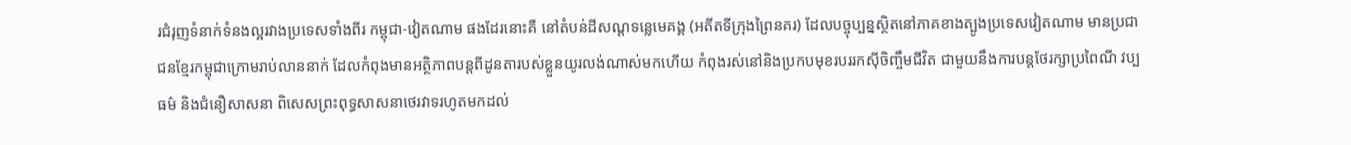រជំរុញទំនាក់ទំនងល្អរវាងប្រទេសទាំងពីរ កម្ពុជា-វៀតណាម ផងដែរនោះគឺ នៅតំបន់ដីសណ្ដទន្លេមេគង្គ (អតីតទីក្រុងព្រៃនគរ) ដែលបច្ចុប្បន្នស្ថិតនៅភាគខាងត្បូងប្រទេសវៀតណាម មានប្រជាជនខ្មែរកម្ពុជាក្រោមរាប់លាននាក់ ដែលកំពុងមានអត្ថិភាពបន្តពីដូនតារបស់ខ្លួនយូរលង់ណាស់មកហើយ កំពុងរស់នៅនិងប្រកបមុខរបររកស៊ីចិញ្ចឹមជីវិត ជាមួយនឹងការបន្តថែរក្សាប្រពៃណី វប្បធម៌ និងជំនឿសាសនា ពិសេសព្រះពុទ្ធសាសនាថេរវាទរហូតមកដល់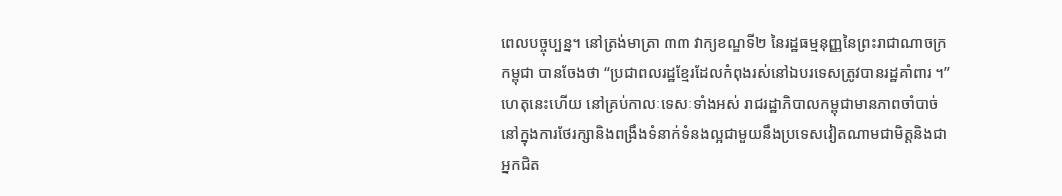ពេលបច្ចុប្បន្ន។ នៅត្រង់មាត្រា ៣៣ វាក្យខណ្ឌទី២ នៃរដ្ឋធម្មនុញ្ញនៃព្រះរាជាណាចក្រកម្ពុជា បានចែងថា “ប្រជាពលរដ្ឋខ្មែរដែលកំពុងរស់នៅឯបរទេសត្រូវបានរដ្ឋគាំពារ ។” ហេតុនេះហើយ នៅគ្រប់កាលៈទេសៈទាំងអស់ រាជរដ្ឋាភិបាលកម្ពុជាមានភាពចាំបាច់នៅក្នុងការថែរក្សានិងពង្រឹងទំនាក់ទំនងល្អជាមួយនឹងប្រទេសវៀតណាមជាមិត្តនិងជាអ្នកជិត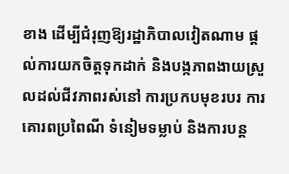ខាង ដើម្បីជំរុញឱ្យរដ្ឋាភិបាលវៀតណាម ផ្ដល់ការយកចិត្តទុកដាក់ និងបង្កភាពងាយស្រួលដល់ជីវភាពរស់នៅ ការប្រកបមុខរបរ ការគោរពប្រពៃណី ទំនៀមទម្លាប់ និងការបន្ត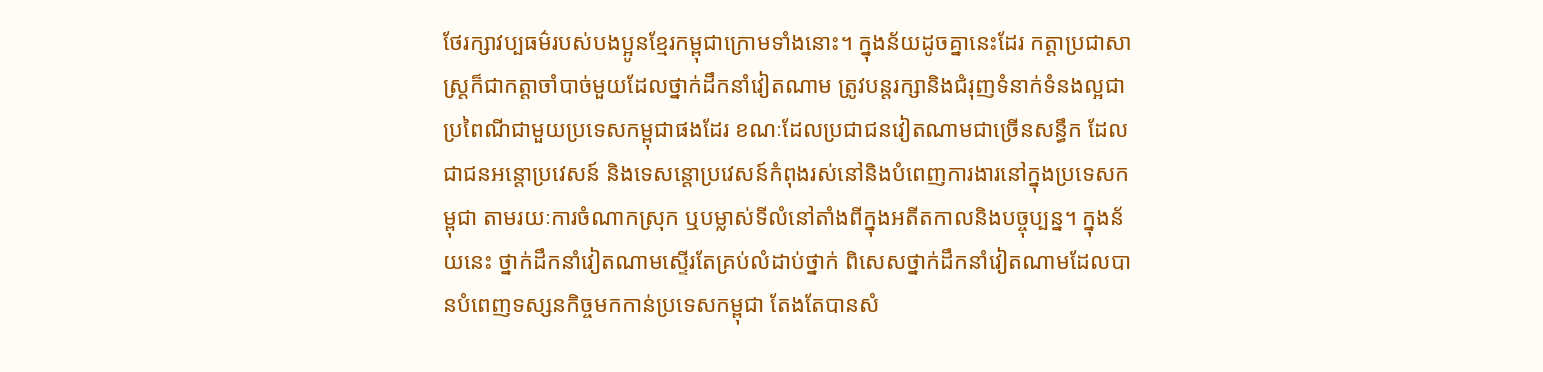ថែរក្សាវប្បធម៌របស់បងប្អូនខ្មែរកម្ពុជាក្រោមទាំងនោះ។ ក្នុងន័យដូចគ្នានេះដែរ កត្តាប្រជាសាស្ត្រក៏ជាកត្តាចាំបាច់មួយដែលថ្នាក់ដឹកនាំវៀតណាម ត្រូវបន្តរក្សានិងជំរុញទំនាក់ទំនងល្អជាប្រពៃណីជាមួយប្រទេសកម្ពុជាផងដែរ ខណៈដែលប្រជាជនវៀតណាមជាច្រើនសន្ធឹក ដែលជាជនអន្តោប្រវេសន៍ និងទេសន្តោប្រវេសន៍កំពុងរស់នៅនិងបំពេញការងារនៅក្នុងប្រទេសកម្ពុជា តាមរយៈការចំណាកស្រុក ឬបម្លាស់ទីលំនៅតាំងពីក្នុងអតីតកាលនិងបច្ចុប្បន្ន។ ក្នុងន័យនេះ ថ្នាក់ដឹកនាំវៀតណាមស្ទើរតែគ្រប់លំដាប់ថ្នាក់ ពិសេសថ្នាក់ដឹកនាំវៀតណាមដែលបានបំពេញទស្សនកិច្ចមកកាន់ប្រទេសកម្ពុជា តែងតែបានសំ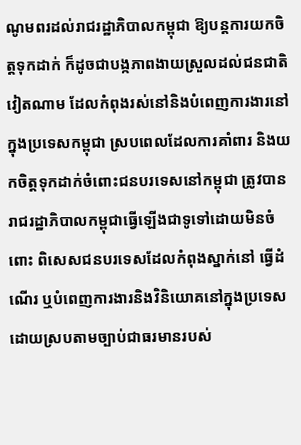ណូមពរដល់រាជរដ្ឋាភិបាលកម្ពុជា ឱ្យបន្តការយកចិត្តទុកដាក់ ក៏ដូចជាបង្កភាពងាយស្រួលដល់ជនជាតិវៀតណាម ដែលកំពុងរស់នៅនិងបំពេញការងារនៅក្នុងប្រទេសកម្ពុជា ស្របពេលដែលការគាំពារ និងយកចិត្តទុកដាក់ចំពោះជនបរទេសនៅកម្ពុជា ត្រូវបានរាជរដ្ឋាភិបាលកម្ពុជាធ្វើឡើងជាទូទៅដោយមិនចំពោះ ពិសេសជនបរទេសដែលកំពុងស្នាក់នៅ ធ្វើដំណើរ ឬបំពេញការងារនិងវិនិយោគនៅក្នុងប្រទេសដោយស្របតាមច្បាប់ជាធរមានរបស់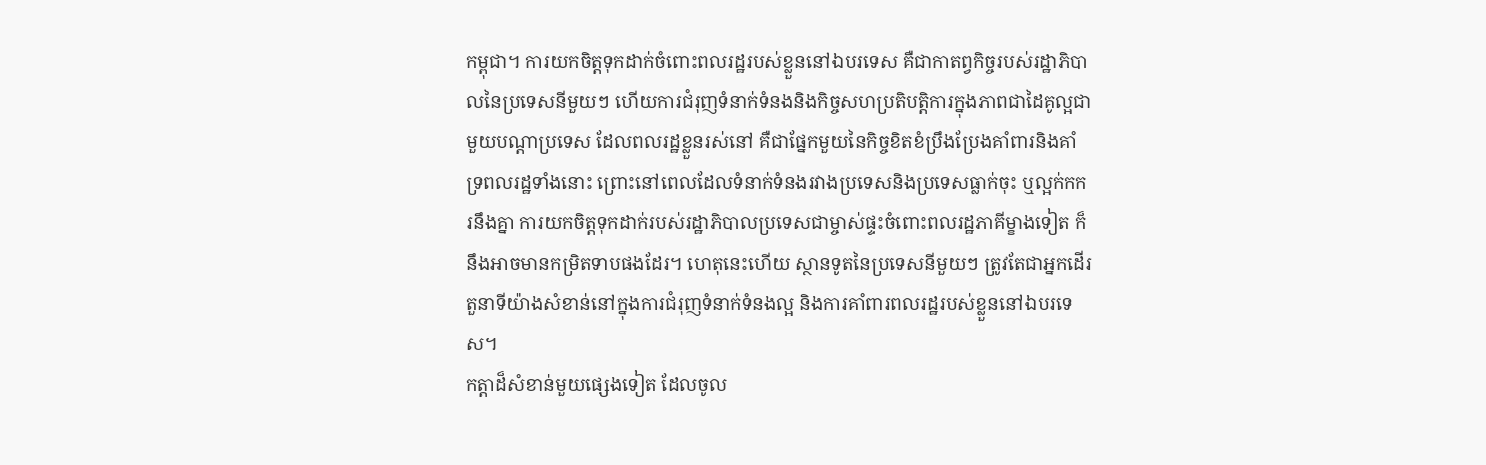កម្ពុជា។ ការយកចិត្តទុកដាក់ចំពោះពលរដ្ឋរបស់ខ្លួននៅឯបរទេស គឺជាកាតព្វកិច្ចរបស់រដ្ឋាភិបាលនៃប្រទេសនីមួយៗ ហើយការជំរុញទំនាក់ទំនងនិងកិច្ចសហប្រតិបត្តិការក្នុងភាពជាដៃគូល្អជាមួយបណ្ដាប្រទេស ដែលពលរដ្ឋខ្លួនរស់នៅ គឺជាផ្នែកមួយនៃកិច្ចខិតខំប្រឹងប្រែងគាំពារនិងគាំទ្រពលរដ្ឋទាំងនោះ ព្រោះនៅពេលដែលទំនាក់ទំនងរវាងប្រទេសនិងប្រទេសធ្លាក់ចុះ ឬល្អក់កករនឹងគ្នា ការយកចិត្តទុកដាក់របស់រដ្ឋាភិបាលប្រទេសជាម្ចាស់ផ្ទះចំពោះពលរដ្ឋភាគីម្ខាងទៀត ក៏នឹងអាចមានកម្រិតទាបផងដែរ។ ហេតុនេះហើយ ស្ថានទូតនៃប្រទេសនីមួយៗ ត្រូវតែជាអ្នកដើរតួនាទីយ៉ាងសំខាន់នៅក្នុងការជំរុញទំនាក់ទំនងល្អ និងការគាំពារពលរដ្ឋរបស់ខ្លួននៅឯបរទេស។
កត្តាដ៏សំខាន់មួយផ្សេងទៀត ដែលចូល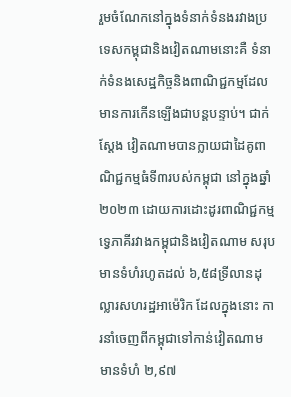រួមចំណែកនៅក្នុងទំនាក់ទំនងរវាងប្រទេសកម្ពុជានិងវៀតណាមនោះគឺ ទំនាក់ទំនងសេដ្ឋកិច្ចនិងពាណិជ្ជកម្មដែលមានការកើនឡើងជាបន្តបន្ទាប់។ ជាក់ស្ដែង វៀតណាមបានក្លាយជាដៃគូពាណិជ្ជកម្មធំទី៣របស់កម្ពុជា នៅក្នុងឆ្នាំ២០២៣ ដោយការដោះដូរពាណិជ្ជកម្មទ្វេភាគីរវាងកម្ពុជានិងវៀតណាម សរុបមានទំហំរហូតដល់ ៦,៥៨ទ្រីលានដុល្លារសហរដ្ឋអាម៉េរិក ដែលក្នុងនោះ ការនាំចេញពីកម្ពុជាទៅកាន់វៀតណាម មានទំហំ ២,៩៧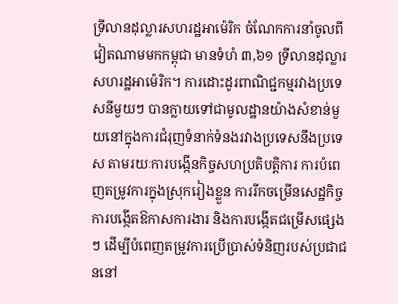ទ្រីលានដុល្លារសហរដ្ឋអាម៉េរិក ចំណែកការនាំចូលពីវៀតណាមមកកម្ពុជា មានទំហំ ៣,៦១ ទ្រីលានដុល្លារសហរដ្ឋអាម៉េរិក។ ការដោះដូរពាណិជ្ជកម្មរវាងប្រទេសនីមួយៗ បានក្លាយទៅជាមូលដ្ឋានយ៉ាងសំខាន់មួយនៅក្នុងការជំរុញទំនាក់ទំនងរវាងប្រទេសនឹងប្រទេស តាមរយៈការបង្កើនកិច្ចសហប្រតិបត្តិការ ការបំពេញតម្រូវការក្នុងស្រុករៀងខ្លួន ការរីកចម្រើនសេដ្ឋកិច្ច ការបង្កើតឱកាសការងារ និងការបង្កើតជម្រើសផ្សេងៗ ដើម្បីបំពេញតម្រូវការប្រើប្រាស់ទំនិញរបស់ប្រជាជននៅ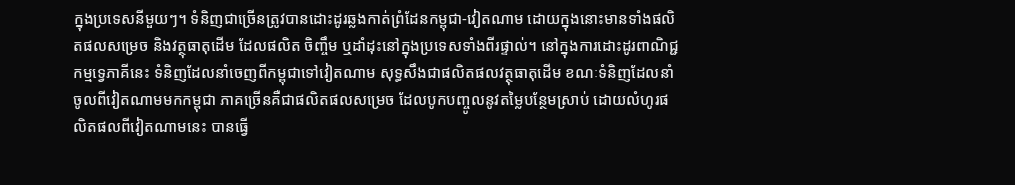ក្នុងប្រទេសនីមួយៗ។ ទំនិញជាច្រើនត្រូវបានដោះដូរឆ្លងកាត់ព្រំដែនកម្ពុជា-វៀតណាម ដោយក្នុងនោះមានទាំងផលិតផលសម្រេច និងវត្ថុធាតុដើម ដែលផលិត ចិញ្ចឹម ឬដាំដុះនៅក្នុងប្រទេសទាំងពីរផ្ទាល់។ នៅក្នុងការដោះដូរពាណិជ្ជកម្មទ្វេភាគីនេះ ទំនិញដែលនាំចេញពីកម្ពុជាទៅវៀតណាម សុទ្ធសឹងជាផលិតផលវត្ថុធាតុដើម ខណៈទំនិញដែលនាំចូលពីវៀតណាមមកកម្ពុជា ភាគច្រើនគឺជាផលិតផលសម្រេច ដែលបូកបញ្ចូលនូវតម្លៃបន្ថែមស្រាប់ ដោយលំហូរផលិតផលពីវៀតណាមនេះ បានធ្វើ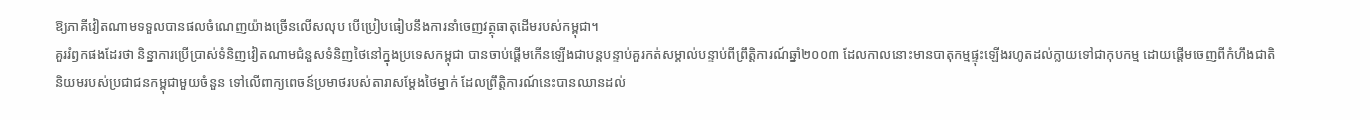ឱ្យភាគីវៀតណាមទទួលបានផលចំណេញយ៉ាងច្រើនលើសលុប បើប្រៀបធៀបនឹងការនាំចេញវត្ថុធាតុដើមរបស់កម្ពុជា។
គួររំឭកផងដែរថា និន្នាការប្រើប្រាស់ទំនិញវៀតណាមជំនួសទំនិញថៃនៅក្នុងប្រទេសកម្ពុជា បានចាប់ផ្ដើមកើនឡើងជាបន្តបន្ទាប់គួរកត់សម្គាល់បន្ទាប់ពីព្រឹត្តិការណ៍ឆ្នាំ២០០៣ ដែលកាលនោះមានបាតុកម្មផ្ទុះឡើងរហូតដល់ក្លាយទៅជាកុបកម្ម ដោយផ្ដើមចេញពីកំហឹងជាតិនិយមរបស់ប្រជាជនកម្ពុជាមួយចំនួន ទៅលើពាក្យពេចន៍ប្រមាថរបស់តារាសម្ដែងថៃម្នាក់ ដែលព្រឹត្តិការណ៍នេះបានឈានដល់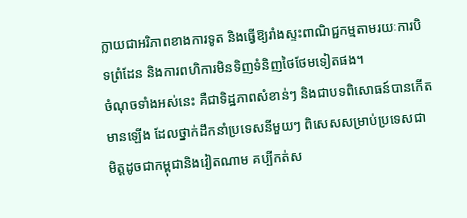ក្លាយជាអរិភាពខាងការទូត និងធ្វើឱ្យរាំងស្ទះពាណិជ្ជកម្មតាមរយៈការបិទព្រំដែន និងការពហិការមិនទិញទំនិញថៃថែមទៀតផង។
ចំណុចទាំងអស់នេះ គឺជាទិដ្ឋភាពសំខាន់ៗ និងជាបទពិសោធន៍បានកើតមានឡើង ដែលថ្នាក់ដឹកនាំប្រទេសនីមួយៗ ពិសេសសម្រាប់ប្រទេសជាមិត្តដូចជាកម្ពុជានិងវៀតណាម គប្បីកត់ស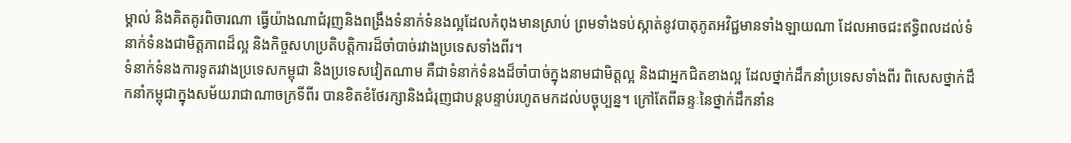ម្គាល់ និងគិតគូរពិចារណា ធ្វើយ៉ាងណាជំរុញនិងពង្រឹងទំនាក់ទំនងល្អដែលកំពុងមានស្រាប់ ព្រមទាំងទប់ស្កាត់នូវបាតុភូតអវិជ្ជមានទាំងឡាយណា ដែលអាចជះឥទ្ធិពលដល់ទំនាក់ទំនងជាមិត្តភាពដ៏ល្អ និងកិច្ចសហប្រតិបត្តិការដ៏ចាំបាច់រវាងប្រទេសទាំងពីរ។
ទំនាក់ទំនងការទូតរវាងប្រទេសកម្ពុជា និងប្រទេសវៀតណាម គឺជាទំនាក់ទំនងដ៏ចាំបាច់ក្នុងនាមជាមិត្តល្អ និងជាអ្នកជិតខាងល្អ ដែលថ្នាក់ដឹកនាំប្រទេសទាំងពីរ ពិសេសថ្នាក់ដឹកនាំកម្ពុជាក្នុងសម័យរាជាណាចក្រទីពីរ បានខិតខំថែរក្សានិងជំរុញជាបន្តបន្ទាប់រហូតមកដល់បច្ចុប្បន្ន។ ក្រៅតែពីឆន្ទៈនៃថ្នាក់ដឹកនាំន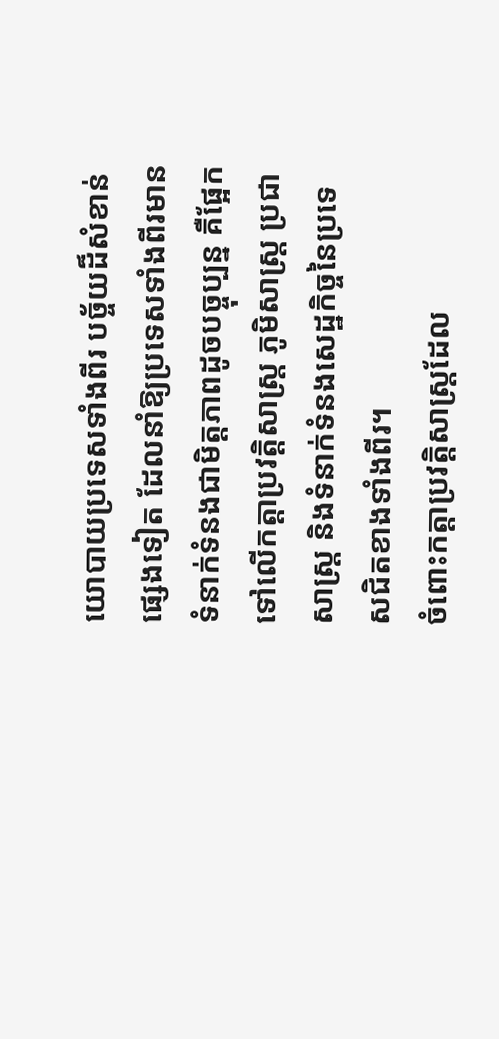យោបាយប្រទេសទាំងពីរ បច្ច័យដ៏សំខាន់ផ្សេងទៀត ដែលនាំឱ្យប្រទេសទាំងពីរមានទំនាក់ទំនងជាមិត្តភាពដូចបច្ចុប្បន្ន គឺផ្អែកទៅលើកត្តាប្រវត្តិសាស្ត្រ ភូមិសាស្ត្រ ប្រជាសាស្ត្រ និងទំនាក់ទំនងសេដ្ឋកិច្ចនៃប្រទេសជិតខាងទាំងពីរ។
ចំពោះកត្តាប្រវត្តិសាស្ត្រដែល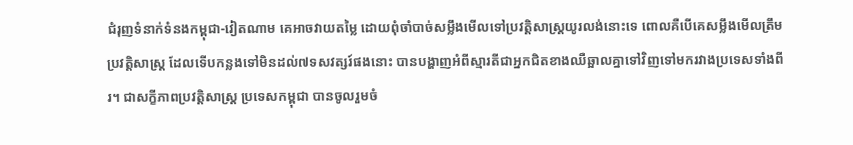ជំរុញទំនាក់ទំនងកម្ពុជា-វៀតណាម គេអាចវាយតម្លៃ ដោយពុំចាំបាច់សម្លឹងមើលទៅប្រវត្តិសាស្ត្រយូរលង់នោះទេ ពោលគឺបើគេសម្លឹងមើលត្រឹមប្រវត្តិសាស្ត្រ ដែលទើបកន្លងទៅមិនដល់៧ទសវត្សរ៍ផងនោះ បានបង្ហាញអំពីស្មារតីជាអ្នកជិតខាងឈឺឆ្អាលគ្នាទៅវិញទៅមករវាងប្រទេសទាំងពីរ។ ជាសក្ខីភាពប្រវត្តិសាស្ត្រ ប្រទេសកម្ពុជា បានចូលរួមចំ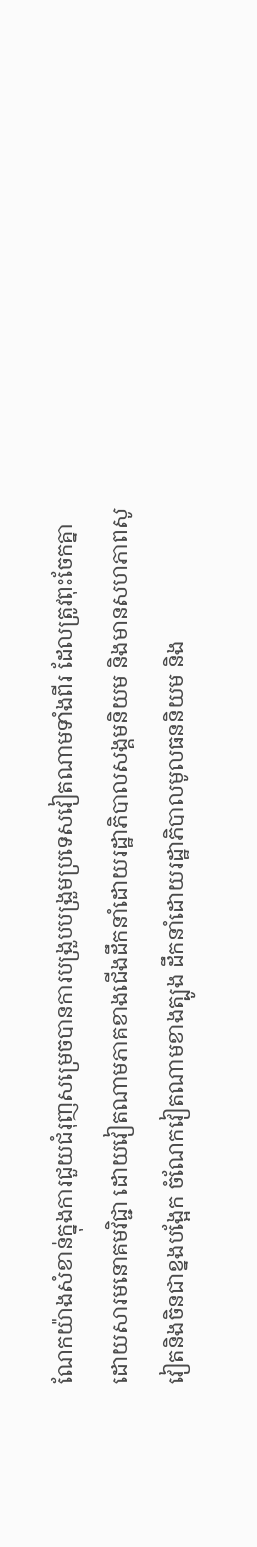ណែកយ៉ាងសំខាន់ក្នុងការជួយជំរុញសម្រេចបានការបង្រួបបង្រួមប្រទេសវៀតណាមទាំងពីរ ដែលត្រូវពុះចែកគ្នាដោយសារមនោគមវិជ្ជា ដោយវៀតណាមភាគខាងជើងដឹកនាំដោយរដ្ឋាភិបាលសង្គមនិយម និងមានសហភាពសូវៀតនិងចិនជាខ្នងបង្អែក ចំណែកវៀតណាមខាងត្បូង ដឹកនាំដោយរដ្ឋាភិបាលមូលធននិយម និង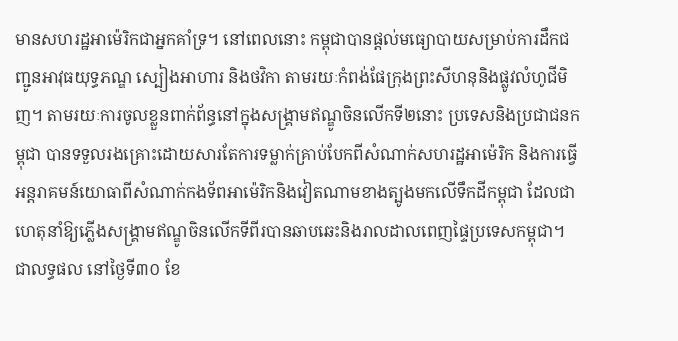មានសហរដ្ឋអាម៉េរិកជាអ្នកគាំទ្រ។ នៅពេលនោះ កម្ពុជាបានផ្ដល់មធ្យោបាយសម្រាប់ការដឹកជញ្ជូនអាវុធយុទ្ធភណ្ឌ ស្បៀងអាហារ និងថវិកា តាមរយៈកំពង់ផែក្រុងព្រះសីហនុនិងផ្លូវលំហូជីមិញ។ តាមរយៈការចូលខ្លួនពាក់ព័ន្ធនៅក្នុងសង្គ្រាមឥណ្ឌូចិនលើកទី២នោះ ប្រទេសនិងប្រជាជនកម្ពុជា បានទទួលរងគ្រោះដោយសារតែការទម្លាក់គ្រាប់បែកពីសំណាក់សហរដ្ឋអាម៉េរិក និងការធ្វើអន្តរាគមន៍យោធាពីសំណាក់កងទ័ពអាម៉េរិកនិងវៀតណាមខាងត្បូងមកលើទឹកដីកម្ពុជា ដែលជាហេតុនាំឱ្យភ្លើងសង្គ្រាមឥណ្ឌូចិនលើកទីពីរបានឆាបឆេះនិងរាលដាលពេញផ្ទៃប្រទេសកម្ពុជា។ ជាលទ្ធផល នៅថ្ងៃទី៣០ ខែ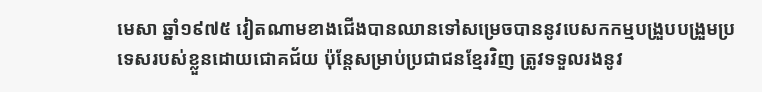មេសា ឆ្នាំ១៩៧៥ វៀតណាមខាងជើងបានឈានទៅសម្រេចបាននូវបេសកកម្មបង្រួបបង្រួមប្រទេសរបស់ខ្លួនដោយជោគជ័យ ប៉ុន្តែសម្រាប់ប្រជាជនខ្មែរវិញ ត្រូវទទួលរងនូវ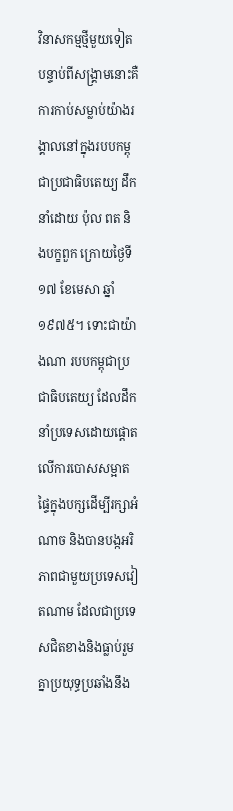វិនាសកម្មថ្មីមួយទៀតបន្ទាប់ពីសង្គ្រាមនោះគឺ ការកាប់សម្លាប់យ៉ាងរង្គាលនៅក្នុងរបបកម្ពុជាប្រជាធិបតេយ្យ ដឹកនាំដោយ ប៉ុល ពត និងបក្ខពួក ក្រោយថ្ងៃទី១៧ ខែមេសា ឆ្នាំ១៩៧៥។ ទោះជាយ៉ាងណា របបកម្ពុជាប្រជាធិបតេយ្យ ដែលដឹកនាំប្រទេសដោយផ្ដោតលើការបោសសម្អាតផ្ទៃក្នុងបក្សដើម្បីរក្សាអំណាច និងបានបង្កអរិភាពជាមួយប្រទេសវៀតណាម ដែលជាប្រទេសជិតខាងនិងធ្លាប់រួមគ្នាប្រយុទ្ធប្រឆាំងនឹង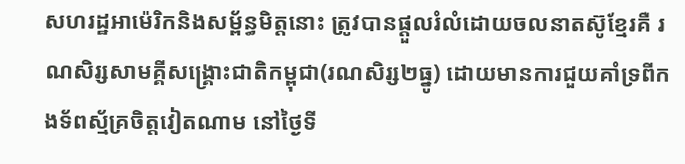សហរដ្ឋអាម៉េរិកនិងសម្ព័ន្ធមិត្តនោះ ត្រូវបានផ្ដួលរំលំដោយចលនាតស៊ូខ្មែរគឺ រណសិរ្សសាមគ្គីសង្គ្រោះជាតិកម្ពុជា(រណសិរ្ស២ធ្នូ) ដោយមានការជួយគាំទ្រពីកងទ័ពស្ម័គ្រចិត្តវៀតណាម នៅថ្ងៃទី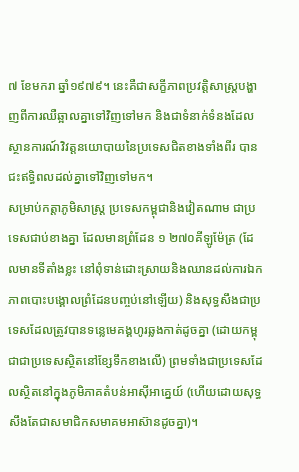៧ ខែមករា ឆ្នាំ១៩៧៩។ នេះគឺជាសក្ខីភាពប្រវត្តិសាស្ត្របង្ហាញពីការឈឺឆ្អាលគ្នាទៅវិញទៅមក និងជាទំនាក់ទំនងដែលស្ថានការណ៍វិវត្តនយោបាយនៃប្រទេសជិតខាងទាំងពីរ បានជះឥទ្ធិពលដល់គ្នាទៅវិញទៅមក។
សម្រាប់កត្តាភូមិសាស្ត្រ ប្រទេសកម្ពុជានិងវៀតណាម ជាប្រទេសជាប់ខាងគ្នា ដែលមានព្រំដែន ១ ២៧០គីឡូម៉ែត្រ (ដែលមានទីតាំងខ្លះ នៅពុំទាន់ដោះស្រាយនិងឈានដល់ការឯកភាពបោះបង្គោលព្រំដែនបញ្ចប់នៅឡើយ) និងសុទ្ធសឹងជាប្រទេសដែលត្រូវបានទន្លេមេគង្គហូរឆ្លងកាត់ដូចគ្នា (ដោយកម្ពុជាជាប្រទេសស្ថិតនៅខ្សែទឹកខាងលើ) ព្រមទាំងជាប្រទេសដែលស្ថិតនៅក្នុងភូមិភាគតំបន់អាស៊ីអាគ្នេយ៍ (ហើយដោយសុទ្ធសឹងតែជាសមាជិកសមាគមអាស៊ានដូចគ្នា)។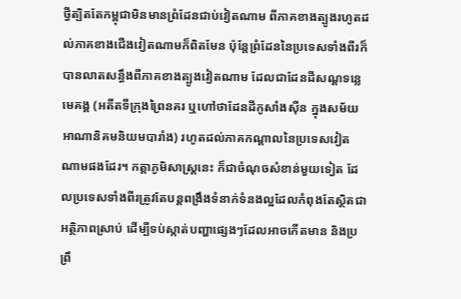ថ្វីត្បិតតែកម្ពុជាមិនមានព្រំដែនជាប់វៀតណាម ពីភាគខាងត្បូងរហូតដល់ភាគខាងជើងវៀតណាមក៏ពិតមែន ប៉ុន្តែព្រំដែននៃប្រទេសទាំងពីរក៏បានលាតសន្ធឹងពីភាគខាងត្បូងវៀតណាម ដែលជាដែនដីសណ្ដទន្លេមេគង្គ (អតីតទីក្រុងព្រៃនគរ ឬហៅថាដែនដីកូសាំងស៊ីន ក្នុងសម័យអាណានិគមនិយមបារាំង) រហូតដល់ភាគកណ្ដាលនៃប្រទេសវៀតណាមផងដែរ។ កត្តាភូមិសាស្ត្រនេះ ក៏ជាចំណុចសំខាន់មួយទៀត ដែលប្រទេសទាំងពីរត្រូវតែបន្តពង្រឹងទំនាក់ទំនងល្អដែលកំពុងតែស្ថិតជាអត្ថិភាពស្រាប់ ដើម្បីទប់ស្កាត់បញ្ហាផ្សេងៗដែលអាចកើតមាន និងប្រព្រឹ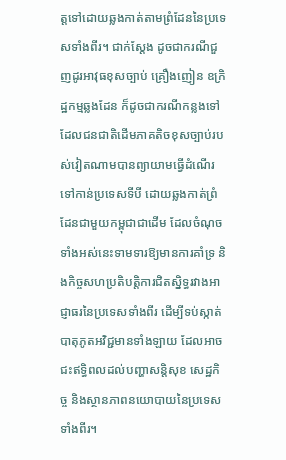ត្តទៅដោយឆ្លងកាត់តាមព្រំដែននៃប្រទេសទាំងពីរ។ ជាក់ស្ដែង ដូចជាករណីជួញដូរអាវុធខុសច្បាប់ គ្រឿងញៀន ឧក្រិដ្ឋកម្មឆ្លងដែន ក៏ដូចជាករណីកន្លងទៅ ដែលជនជាតិដើមភាគតិចខុសច្បាប់របស់វៀតណាមបានព្យាយាមធ្វើដំណើរទៅកាន់ប្រទេសទីបី ដោយឆ្លងកាត់ព្រំដែនជាមួយកម្ពុជាជាដើម ដែលចំណុចទាំងអស់នេះទាមទារឱ្យមានការគាំទ្រ និងកិច្ចសហប្រតិបត្តិការជិតស្និទ្ធរវាងអាជ្ញាធរនៃប្រទេសទាំងពីរ ដើម្បីទប់ស្កាត់បាតុភូតអវិជ្ជមានទាំងឡាយ ដែលអាចជះឥទ្ធិពលដល់បញ្ហាសន្តិសុខ សេដ្ឋកិច្ច និងស្ថានភាពនយោបាយនៃប្រទេសទាំងពីរ។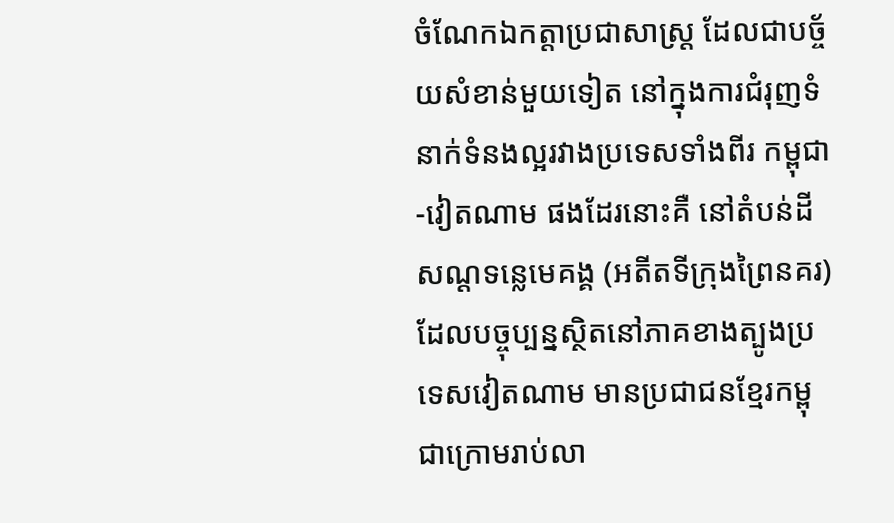ចំណែកឯកត្តាប្រជាសាស្ត្រ ដែលជាបច្ច័យសំខាន់មួយទៀត នៅក្នុងការជំរុញទំនាក់ទំនងល្អរវាងប្រទេសទាំងពីរ កម្ពុជា-វៀតណាម ផងដែរនោះគឺ នៅតំបន់ដីសណ្ដទន្លេមេគង្គ (អតីតទីក្រុងព្រៃនគរ) ដែលបច្ចុប្បន្នស្ថិតនៅភាគខាងត្បូងប្រទេសវៀតណាម មានប្រជាជនខ្មែរកម្ពុជាក្រោមរាប់លា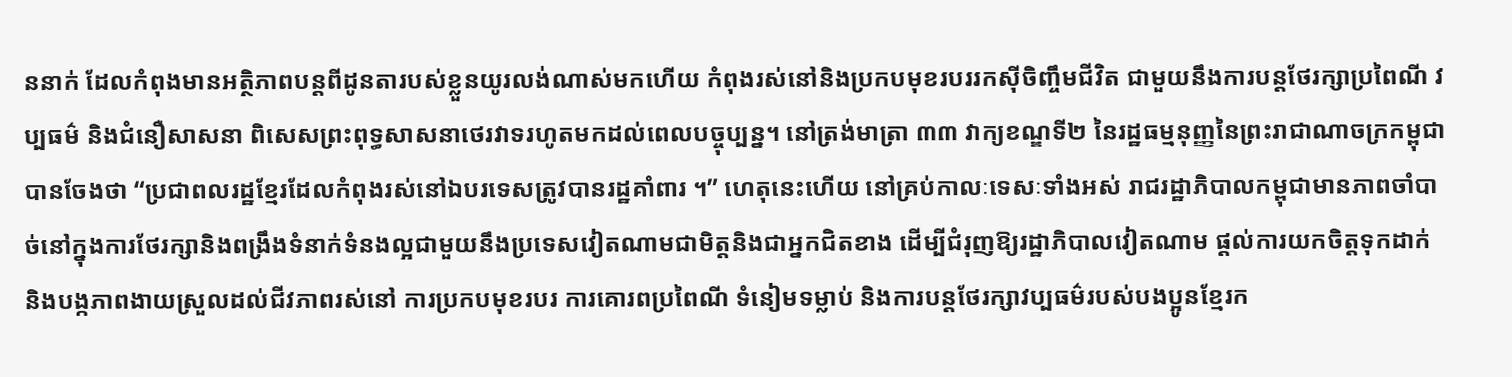ននាក់ ដែលកំពុងមានអត្ថិភាពបន្តពីដូនតារបស់ខ្លួនយូរលង់ណាស់មកហើយ កំពុងរស់នៅនិងប្រកបមុខរបររកស៊ីចិញ្ចឹមជីវិត ជាមួយនឹងការបន្តថែរក្សាប្រពៃណី វប្បធម៌ និងជំនឿសាសនា ពិសេសព្រះពុទ្ធសាសនាថេរវាទរហូតមកដល់ពេលបច្ចុប្បន្ន។ នៅត្រង់មាត្រា ៣៣ វាក្យខណ្ឌទី២ នៃរដ្ឋធម្មនុញ្ញនៃព្រះរាជាណាចក្រកម្ពុជា បានចែងថា “ប្រជាពលរដ្ឋខ្មែរដែលកំពុងរស់នៅឯបរទេសត្រូវបានរដ្ឋគាំពារ ។” ហេតុនេះហើយ នៅគ្រប់កាលៈទេសៈទាំងអស់ រាជរដ្ឋាភិបាលកម្ពុជាមានភាពចាំបាច់នៅក្នុងការថែរក្សានិងពង្រឹងទំនាក់ទំនងល្អជាមួយនឹងប្រទេសវៀតណាមជាមិត្តនិងជាអ្នកជិតខាង ដើម្បីជំរុញឱ្យរដ្ឋាភិបាលវៀតណាម ផ្ដល់ការយកចិត្តទុកដាក់ និងបង្កភាពងាយស្រួលដល់ជីវភាពរស់នៅ ការប្រកបមុខរបរ ការគោរពប្រពៃណី ទំនៀមទម្លាប់ និងការបន្តថែរក្សាវប្បធម៌របស់បងប្អូនខ្មែរក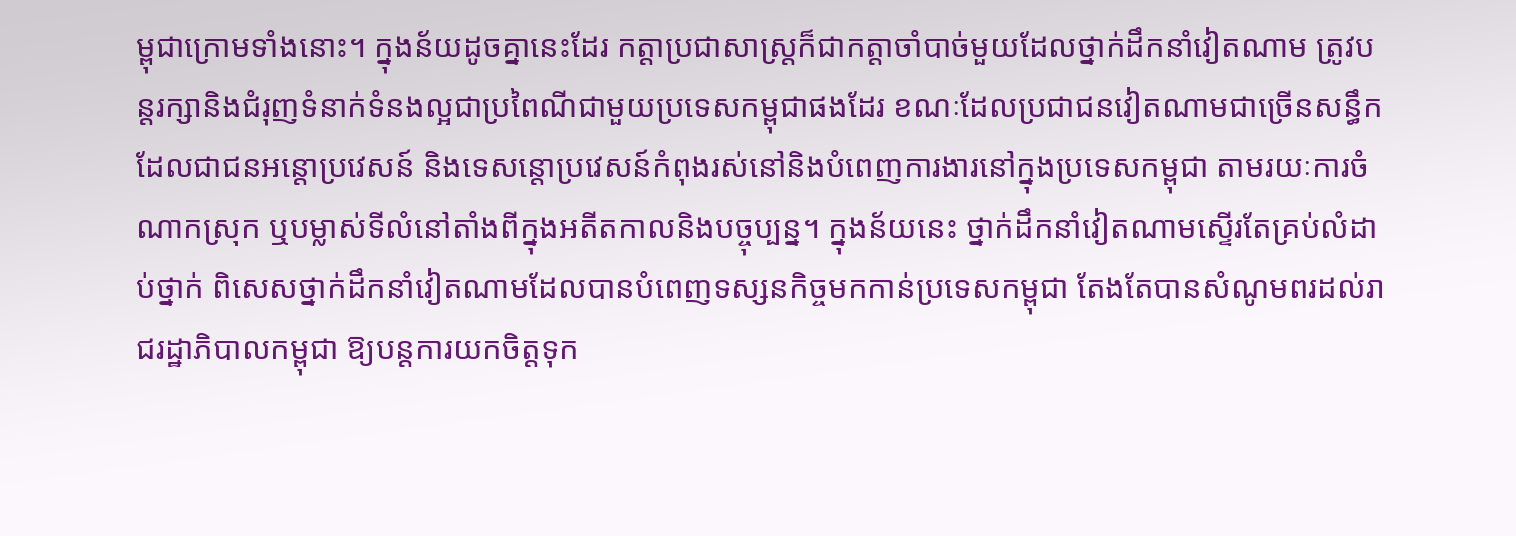ម្ពុជាក្រោមទាំងនោះ។ ក្នុងន័យដូចគ្នានេះដែរ កត្តាប្រជាសាស្ត្រក៏ជាកត្តាចាំបាច់មួយដែលថ្នាក់ដឹកនាំវៀតណាម ត្រូវបន្តរក្សានិងជំរុញទំនាក់ទំនងល្អជាប្រពៃណីជាមួយប្រទេសកម្ពុជាផងដែរ ខណៈដែលប្រជាជនវៀតណាមជាច្រើនសន្ធឹក ដែលជាជនអន្តោប្រវេសន៍ និងទេសន្តោប្រវេសន៍កំពុងរស់នៅនិងបំពេញការងារនៅក្នុងប្រទេសកម្ពុជា តាមរយៈការចំណាកស្រុក ឬបម្លាស់ទីលំនៅតាំងពីក្នុងអតីតកាលនិងបច្ចុប្បន្ន។ ក្នុងន័យនេះ ថ្នាក់ដឹកនាំវៀតណាមស្ទើរតែគ្រប់លំដាប់ថ្នាក់ ពិសេសថ្នាក់ដឹកនាំវៀតណាមដែលបានបំពេញទស្សនកិច្ចមកកាន់ប្រទេសកម្ពុជា តែងតែបានសំណូមពរដល់រាជរដ្ឋាភិបាលកម្ពុជា ឱ្យបន្តការយកចិត្តទុក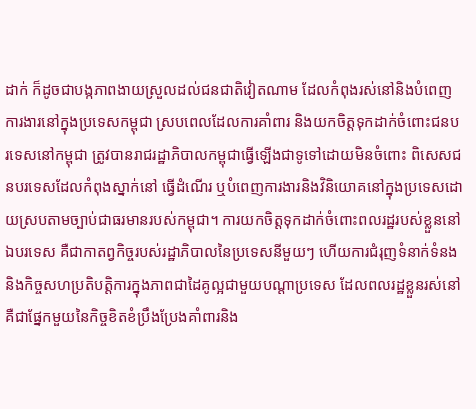ដាក់ ក៏ដូចជាបង្កភាពងាយស្រួលដល់ជនជាតិវៀតណាម ដែលកំពុងរស់នៅនិងបំពេញការងារនៅក្នុងប្រទេសកម្ពុជា ស្របពេលដែលការគាំពារ និងយកចិត្តទុកដាក់ចំពោះជនបរទេសនៅកម្ពុជា ត្រូវបានរាជរដ្ឋាភិបាលកម្ពុជាធ្វើឡើងជាទូទៅដោយមិនចំពោះ ពិសេសជនបរទេសដែលកំពុងស្នាក់នៅ ធ្វើដំណើរ ឬបំពេញការងារនិងវិនិយោគនៅក្នុងប្រទេសដោយស្របតាមច្បាប់ជាធរមានរបស់កម្ពុជា។ ការយកចិត្តទុកដាក់ចំពោះពលរដ្ឋរបស់ខ្លួននៅឯបរទេស គឺជាកាតព្វកិច្ចរបស់រដ្ឋាភិបាលនៃប្រទេសនីមួយៗ ហើយការជំរុញទំនាក់ទំនងនិងកិច្ចសហប្រតិបត្តិការក្នុងភាពជាដៃគូល្អជាមួយបណ្ដាប្រទេស ដែលពលរដ្ឋខ្លួនរស់នៅ គឺជាផ្នែកមួយនៃកិច្ចខិតខំប្រឹងប្រែងគាំពារនិង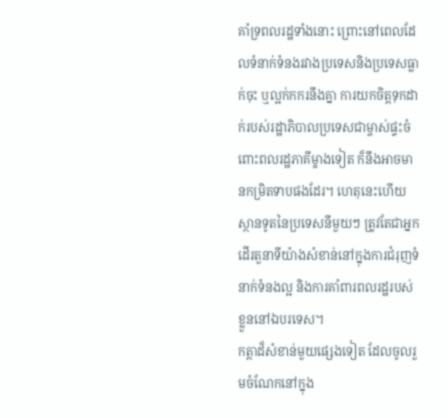គាំទ្រពលរដ្ឋទាំងនោះ ព្រោះនៅពេលដែលទំនាក់ទំនងរវាងប្រទេសនិងប្រទេសធ្លាក់ចុះ ឬល្អក់កករនឹងគ្នា ការយកចិត្តទុកដាក់របស់រដ្ឋាភិបាលប្រទេសជាម្ចាស់ផ្ទះចំពោះពលរដ្ឋភាគីម្ខាងទៀត ក៏នឹងអាចមានកម្រិតទាបផងដែរ។ ហេតុនេះហើយ ស្ថានទូតនៃប្រទេសនីមួយៗ ត្រូវតែជាអ្នកដើរតួនាទីយ៉ាងសំខាន់នៅក្នុងការជំរុញទំនាក់ទំនងល្អ និងការគាំពារពលរដ្ឋរបស់ខ្លួននៅឯបរទេស។
កត្តាដ៏សំខាន់មួយផ្សេងទៀត ដែលចូលរួមចំណែកនៅក្នុង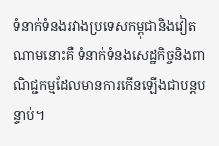ទំនាក់ទំនងរវាងប្រទេសកម្ពុជានិងវៀតណាមនោះគឺ ទំនាក់ទំនងសេដ្ឋកិច្ចនិងពាណិជ្ជកម្មដែលមានការកើនឡើងជាបន្តបន្ទាប់។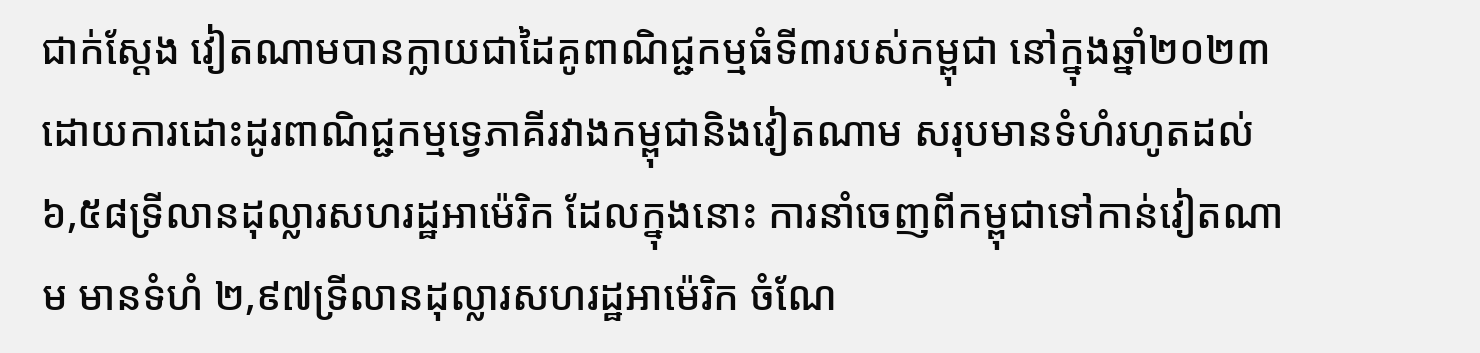ជាក់ស្ដែង វៀតណាមបានក្លាយជាដៃគូពាណិជ្ជកម្មធំទី៣របស់កម្ពុជា នៅក្នុងឆ្នាំ២០២៣ ដោយការដោះដូរពាណិជ្ជកម្មទ្វេភាគីរវាងកម្ពុជានិងវៀតណាម សរុបមានទំហំរហូតដល់ ៦,៥៨ទ្រីលានដុល្លារសហរដ្ឋអាម៉េរិក ដែលក្នុងនោះ ការនាំចេញពីកម្ពុជាទៅកាន់វៀតណាម មានទំហំ ២,៩៧ទ្រីលានដុល្លារសហរដ្ឋអាម៉េរិក ចំណែ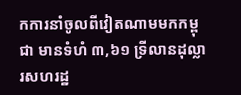កការនាំចូលពីវៀតណាមមកកម្ពុជា មានទំហំ ៣,៦១ ទ្រីលានដុល្លារសហរដ្ឋ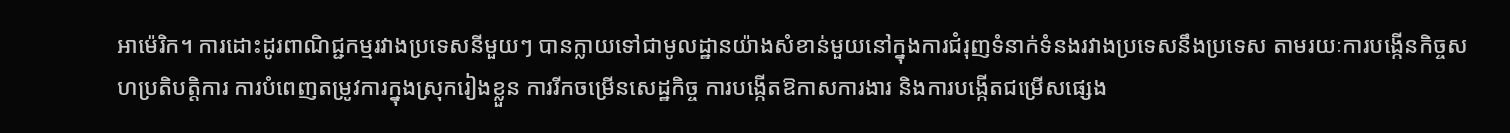អាម៉េរិក។ ការដោះដូរពាណិជ្ជកម្មរវាងប្រទេសនីមួយៗ បានក្លាយទៅជាមូលដ្ឋានយ៉ាងសំខាន់មួយនៅក្នុងការជំរុញទំនាក់ទំនងរវាងប្រទេសនឹងប្រទេស តាមរយៈការបង្កើនកិច្ចសហប្រតិបត្តិការ ការបំពេញតម្រូវការក្នុងស្រុករៀងខ្លួន ការរីកចម្រើនសេដ្ឋកិច្ច ការបង្កើតឱកាសការងារ និងការបង្កើតជម្រើសផ្សេង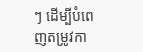ៗ ដើម្បីបំពេញតម្រូវកា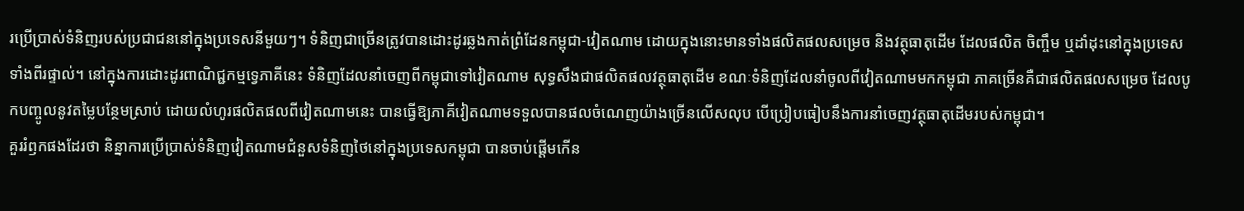រប្រើប្រាស់ទំនិញរបស់ប្រជាជននៅក្នុងប្រទេសនីមួយៗ។ ទំនិញជាច្រើនត្រូវបានដោះដូរឆ្លងកាត់ព្រំដែនកម្ពុជា-វៀតណាម ដោយក្នុងនោះមានទាំងផលិតផលសម្រេច និងវត្ថុធាតុដើម ដែលផលិត ចិញ្ចឹម ឬដាំដុះនៅក្នុងប្រទេសទាំងពីរផ្ទាល់។ នៅក្នុងការដោះដូរពាណិជ្ជកម្មទ្វេភាគីនេះ ទំនិញដែលនាំចេញពីកម្ពុជាទៅវៀតណាម សុទ្ធសឹងជាផលិតផលវត្ថុធាតុដើម ខណៈទំនិញដែលនាំចូលពីវៀតណាមមកកម្ពុជា ភាគច្រើនគឺជាផលិតផលសម្រេច ដែលបូកបញ្ចូលនូវតម្លៃបន្ថែមស្រាប់ ដោយលំហូរផលិតផលពីវៀតណាមនេះ បានធ្វើឱ្យភាគីវៀតណាមទទួលបានផលចំណេញយ៉ាងច្រើនលើសលុប បើប្រៀបធៀបនឹងការនាំចេញវត្ថុធាតុដើមរបស់កម្ពុជា។
គួររំឭកផងដែរថា និន្នាការប្រើប្រាស់ទំនិញវៀតណាមជំនួសទំនិញថៃនៅក្នុងប្រទេសកម្ពុជា បានចាប់ផ្ដើមកើន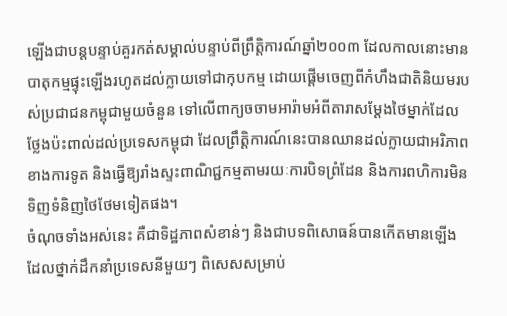ឡើងជាបន្តបន្ទាប់គួរកត់សម្គាល់បន្ទាប់ពីព្រឹត្តិការណ៍ឆ្នាំ២០០៣ ដែលកាលនោះមានបាតុកម្មផ្ទុះឡើងរហូតដល់ក្លាយទៅជាកុបកម្ម ដោយផ្ដើមចេញពីកំហឹងជាតិនិយមរបស់ប្រជាជនកម្ពុជាមួយចំនួន ទៅលើពាក្យចចាមអារ៉ាមអំពីតារាសម្ដែងថៃម្នាក់ដែលថ្លែងប៉ះពាល់ដល់ប្រទេសកម្ពុជា ដែលព្រឹត្តិការណ៍នេះបានឈានដល់ក្លាយជាអរិភាពខាងការទូត និងធ្វើឱ្យរាំងស្ទះពាណិជ្ជកម្មតាមរយៈការបិទព្រំដែន និងការពហិការមិនទិញទំនិញថៃថែមទៀតផង។
ចំណុចទាំងអស់នេះ គឺជាទិដ្ឋភាពសំខាន់ៗ និងជាបទពិសោធន៍បានកើតមានឡើង ដែលថ្នាក់ដឹកនាំប្រទេសនីមួយៗ ពិសេសសម្រាប់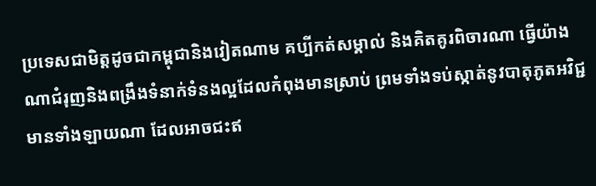ប្រទេសជាមិត្តដូចជាកម្ពុជានិងវៀតណាម គប្បីកត់សម្គាល់ និងគិតគូរពិចារណា ធ្វើយ៉ាងណាជំរុញនិងពង្រឹងទំនាក់ទំនងល្អដែលកំពុងមានស្រាប់ ព្រមទាំងទប់ស្កាត់នូវបាតុភូតអវិជ្ជមានទាំងឡាយណា ដែលអាចជះឥ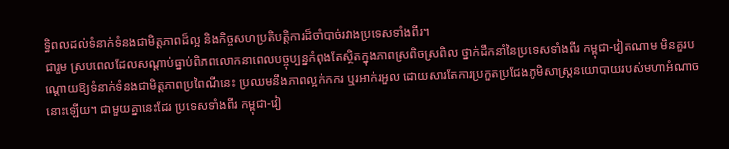ទ្ធិពលដល់ទំនាក់ទំនងជាមិត្តភាពដ៏ល្អ និងកិច្ចសហប្រតិបត្តិការដ៏ចាំបាច់រវាងប្រទេសទាំងពីរ។
ជារួម ស្របពេលដែលសណ្ដាប់ធ្នាប់ពិភពលោកនាពេលបច្ចុប្បន្នកំពុងតែស្ថិតក្នុងភាពស្រពិចស្រពិល ថ្នាក់ដឹកនាំនៃប្រទេសទាំងពីរ កម្ពុជា-វៀតណាម មិនគួរបណ្ដោយឱ្យទំនាក់ទំនងជាមិត្តភាពប្រពៃណីនេះ ប្រឈមនឹងភាពល្អក់កករ ឬរអាក់រអួល ដោយសារតែការប្រកួតប្រជែងភូមិសាស្ត្រនយោបាយរបស់មហាអំណាចនោះឡើយ។ ជាមួយគ្នានេះដែរ ប្រទេសទាំងពីរ កម្ពុជា-វៀ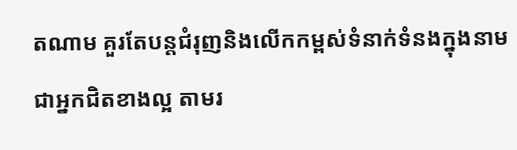តណាម គួរតែបន្តជំរុញនិងលើកកម្ពស់ទំនាក់ទំនងក្នុងនាមជាអ្នកជិតខាងល្អ តាមរ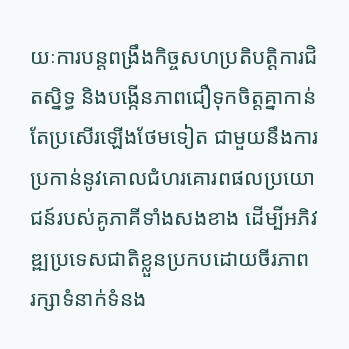យៈការបន្តពង្រឹងកិច្ចសហប្រតិបត្តិការជិតស្និទ្ធ និងបង្កើនភាពជឿទុកចិត្តគ្នាកាន់តែប្រសើរឡើងថែមទៀត ជាមួយនឹងការប្រកាន់នូវគោលជំហរគោរពផលប្រយោជន៍របស់គូភាគីទាំងសងខាង ដើម្បីអភិវឌ្ឍប្រទេសជាតិខ្លួនប្រកបដោយចីរភាព រក្សាទំនាក់ទំនង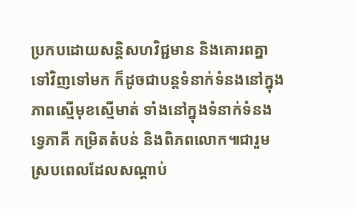ប្រកបដោយសន្តិសហវិជ្ជមាន និងគោរពគ្នាទៅវិញទៅមក ក៏ដូចជាបន្តទំនាក់ទំនងនៅក្នុងភាពស្មើមុខស្មើមាត់ ទាំងនៅក្នុងទំនាក់ទំនងទ្វេភាគី កម្រិតតំបន់ និងពិភពលោក៕ជារួម ស្របពេលដែលសណ្ដាប់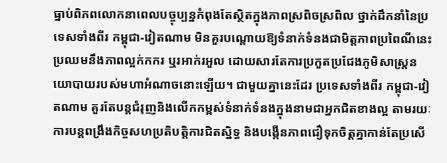ធ្នាប់ពិភពលោកនាពេលបច្ចុប្បន្នកំពុងតែស្ថិតក្នុងភាពស្រពិចស្រពិល ថ្នាក់ដឹកនាំនៃប្រទេសទាំងពីរ កម្ពុជា-វៀតណាម មិនគួរបណ្ដោយឱ្យទំនាក់ទំនងជាមិត្តភាពប្រពៃណីនេះ ប្រឈមនឹងភាពល្អក់កករ ឬរអាក់រអួល ដោយសារតែការប្រកួតប្រជែងភូមិសាស្ត្រនយោបាយរបស់មហាអំណាចនោះឡើយ។ ជាមួយគ្នានេះដែរ ប្រទេសទាំងពីរ កម្ពុជា-វៀតណាម គួរតែបន្តជំរុញនិងលើកកម្ពស់ទំនាក់ទំនងក្នុងនាមជាអ្នកជិតខាងល្អ តាមរយៈការបន្តពង្រឹងកិច្ចសហប្រតិបត្តិការជិតស្និទ្ធ និងបង្កើនភាពជឿទុកចិត្តគ្នាកាន់តែប្រសើ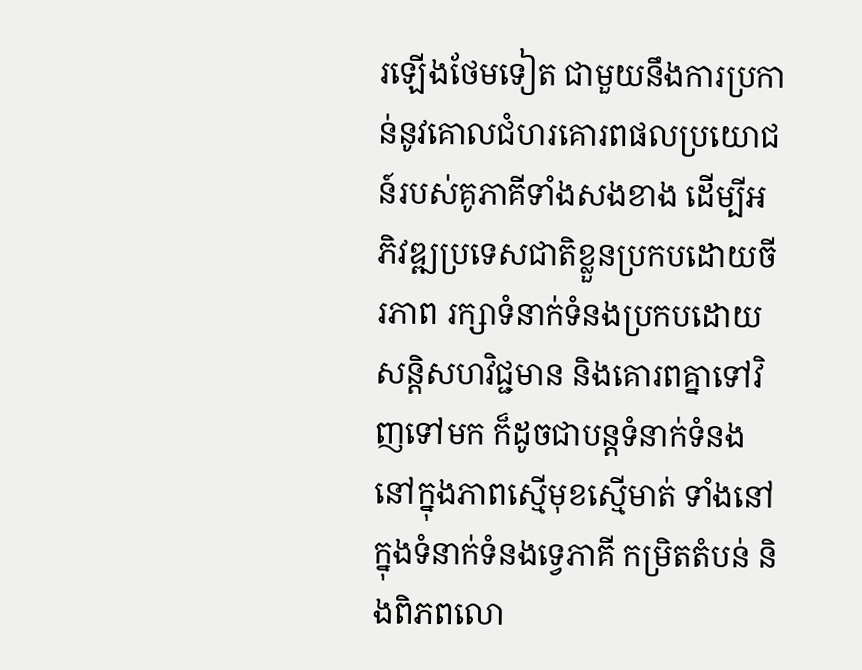រឡើងថែមទៀត ជាមួយនឹងការប្រកាន់នូវគោលជំហរគោរពផលប្រយោជន៍របស់គូភាគីទាំងសងខាង ដើម្បីអភិវឌ្ឍប្រទេសជាតិខ្លួនប្រកបដោយចីរភាព រក្សាទំនាក់ទំនងប្រកបដោយសន្តិសហវិជ្ជមាន និងគោរពគ្នាទៅវិញទៅមក ក៏ដូចជាបន្តទំនាក់ទំនងនៅក្នុងភាពស្មើមុខស្មើមាត់ ទាំងនៅក្នុងទំនាក់ទំនងទ្វេភាគី កម្រិតតំបន់ និងពិភពលោ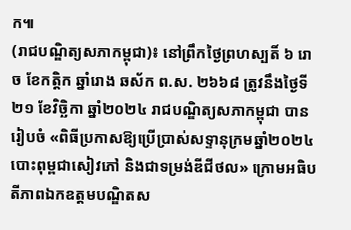ក៕
(រាជបណ្ឌិត្យសភាកម្ពុជា)៖ នៅព្រឹកថ្ងៃព្រហស្បតិ៍ ៦ រោច ខែកត្ដិក ឆ្នាំរោង ឆស័ក ព.ស. ២៦៦៨ ត្រូវនឹងថ្ងៃទី២១ ខែវិច្ឆិកា ឆ្នាំ២០២៤ រាជបណ្ឌិត្យសភាកម្ពុជា បានរៀបចំ «ពិធីប្រកាសឱ្យប្រើប្រាស់សទ្ទានុក្រមឆ្នាំ២០២៤ បោះពុម្ពជាសៀវភៅ និងជាទម្រង់ឌីជីថល» ក្រោមអធិបតីភាពឯកឧត្ដមបណ្ឌិតស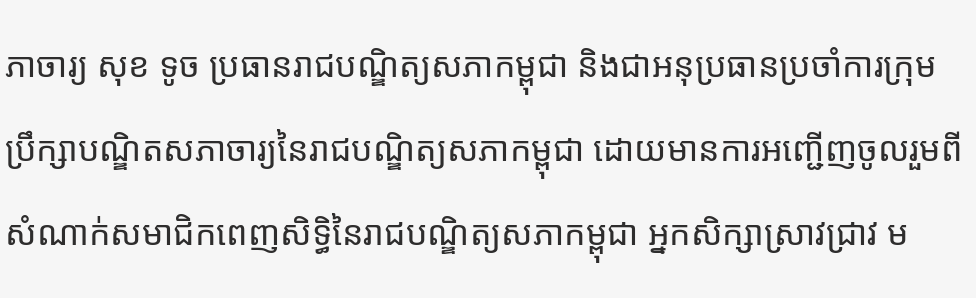ភាចារ្យ សុខ ទូច ប្រធានរាជបណ្ឌិត្យសភាកម្ពុជា និងជាអនុប្រធានប្រចាំការក្រុមប្រឹក្សាបណ្ឌិតសភាចារ្យនៃរាជបណ្ឌិត្យសភាកម្ពុជា ដោយមានការអញ្ជើញចូលរួមពីសំណាក់សមាជិកពេញសិទ្ធិនៃរាជបណ្ឌិត្យសភាកម្ពុជា អ្នកសិក្សាស្រាវជ្រាវ ម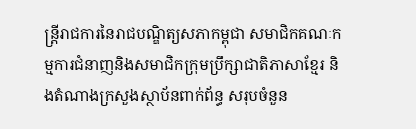ន្ត្រីរាជការនៃរាជបណ្ឌិត្យសភាកម្ពុជា សមាជិកគណៈកម្មការជំនាញនិងសមាជិកក្រុមប្រឹក្សាជាតិភាសាខ្មែរ និងតំណាងក្រសួងស្ថាប័នពាក់ព័ន្ធ សរុបចំនួន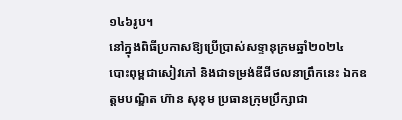១៤៦រូប។
នៅក្នុងពិធីប្រកាសឱ្យប្រើប្រាស់សទ្ទានុក្រមឆ្នាំ២០២៤ បោះពុម្ពជាសៀវភៅ និងជាទម្រង់ឌីជីថលនាព្រឹកនេះ ឯកឧត្ដមបណ្ឌិត ហ៊ាន សុខុម ប្រធានក្រុមប្រឹក្សាជា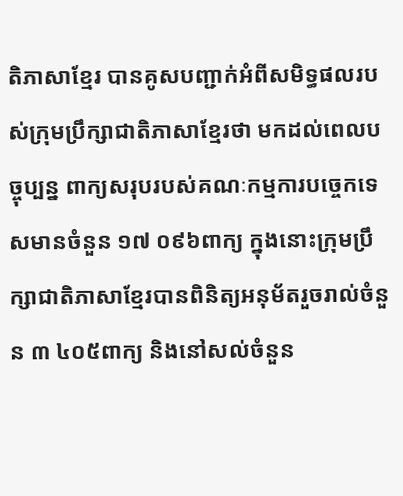តិភាសាខ្មែរ បានគូសបញ្ជាក់អំពីសមិទ្ធផលរបស់ក្រុមប្រឹក្សាជាតិភាសាខ្មែរថា មកដល់ពេលបច្ចុប្បន្ន ពាក្យសរុបរបស់គណៈកម្មការបច្ចេកទេសមានចំនួន ១៧ ០៩៦ពាក្យ ក្នុងនោះក្រុមប្រឹក្សាជាតិភាសាខ្មែរបានពិនិត្យអនុម័តរួចរាល់ចំនួន ៣ ៤០៥ពាក្យ និងនៅសល់ចំនួន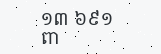១៣ ៦៩១ពា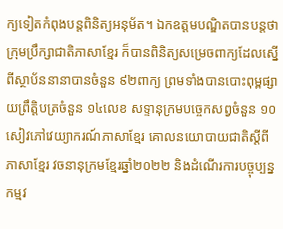ក្យទៀតកំពុងបន្តពិនិត្យអនុម័ត។ ឯកឧត្ដមបណ្ឌិតបានបន្តថា ក្រុមប្រឹក្សាជាតិភាសាខ្មែរ ក៏បានពិនិត្យសម្រេចពាក្យដែលស្នើពីស្ថាប័ននានាបានចំនួន ៩២ពាក្យ ព្រមទាំងបានបោះពុម្ពផ្សាយព្រឹត្តិបត្រចំនួន ១៤លេខ សទ្ទានុក្រមបច្ចេកសព្វចំនួន ១០ សៀវភៅវេយ្យាករណ៍ភាសាខ្មែរ គោលនយោបាយជាតិស្ដីពីភាសាខ្មែរ វចនានុក្រមខ្មែរឆ្នាំ២០២២ និងដំណើរការបច្ចុប្បន្នកម្មវ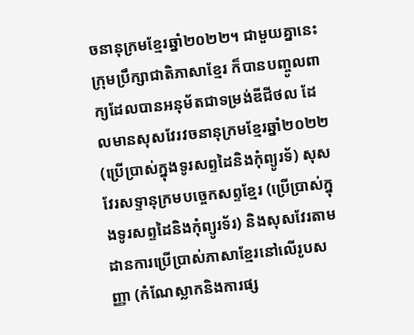ចនានុក្រមខ្មែរឆ្នាំ២០២២។ ជាមួយគ្នានេះ ក្រុមប្រឹក្សាជាតិភាសាខ្មែរ ក៏បានបញ្ចូលពាក្យដែលបានអនុម័តជាទម្រង់ឌីជីថល ដែលមានសុសវែរវចនានុក្រមខ្មែរឆ្នាំ២០២២ (ប្រើប្រាស់ក្នុងទូរសព្ទដៃនិងកុំព្យូរទ័) សុសវែរសទ្ទានុក្រមបច្ចេកសព្ទខ្មែរ (ប្រើប្រាស់ក្នុងទូរសព្ទដៃនិងកុំព្យូរទ័រ) និងសុសវែរតាមដានការប្រើប្រាស់ភាសាខ្មែរនៅលើរូបសញ្ញា (កំណែស្លាកនិងការផ្ស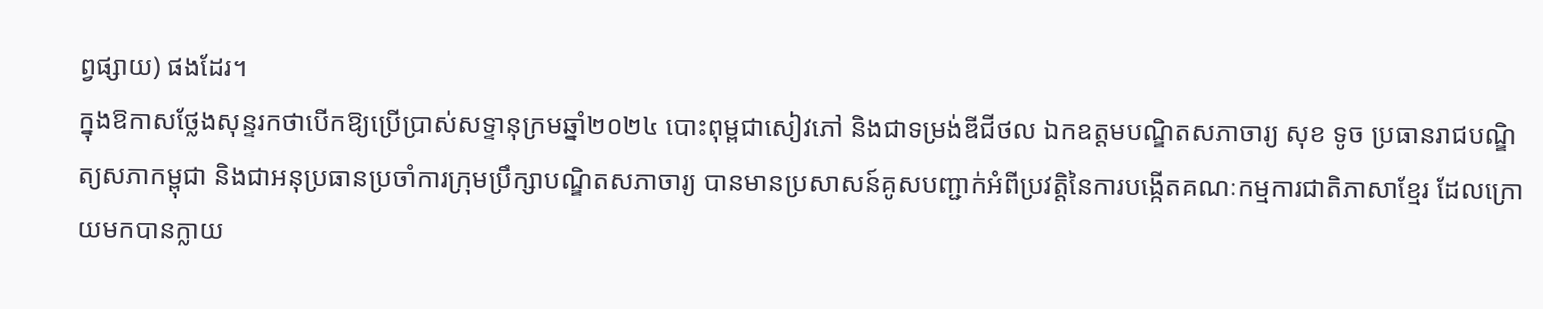ព្វផ្សាយ) ផងដែរ។
ក្នុងឱកាសថ្លែងសុន្ទរកថាបើកឱ្យប្រើប្រាស់សទ្ទានុក្រមឆ្នាំ២០២៤ បោះពុម្ពជាសៀវភៅ និងជាទម្រង់ឌីជីថល ឯកឧត្ដមបណ្ឌិតសភាចារ្យ សុខ ទូច ប្រធានរាជបណ្ឌិត្យសភាកម្ពុជា និងជាអនុប្រធានប្រចាំការក្រុមប្រឹក្សាបណ្ឌិតសភាចារ្យ បានមានប្រសាសន៍គូសបញ្ជាក់អំពីប្រវត្តិនៃការបង្កើតគណៈកម្មការជាតិភាសាខ្មែរ ដែលក្រោយមកបានក្លាយ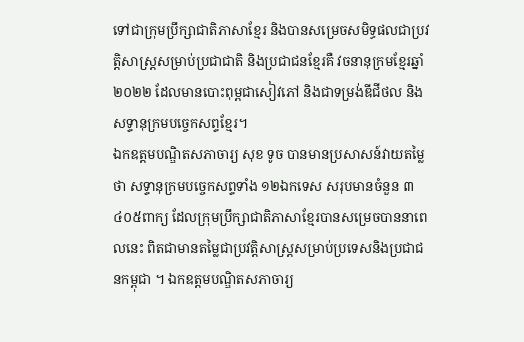ទៅជាក្រុមប្រឹក្សាជាតិភាសាខ្មែរ និងបានសម្រេចសមិទ្ធផលជាប្រវត្តិសាស្ត្រសម្រាប់ប្រជាជាតិ និងប្រជាជនខ្មែរគឺ វចនានុក្រមខ្មែរឆ្នាំ២០២២ ដែលមានបោះពុម្ពជាសៀវភៅ និងជាទម្រង់ឌីជីថល និងសទ្ទានុក្រមបច្ចេកសព្ទខ្មែរ។
ឯកឧត្ដមបណ្ឌិតសភាចារ្យ សុខ ទូច បានមានប្រសាសន៍វាយតម្លៃថា សទ្ទានុក្រមបច្ចេកសព្ទទាំង ១២ឯកទេស សរុបមានចំនួន ៣ ៤០៥ពាក្យ ដែលក្រុមប្រឹក្សាជាតិភាសាខ្មែរបានសម្រេចបាននាពេលនេះ ពិតជាមានតម្លៃជាប្រវត្តិសាស្ត្រសម្រាប់ប្រទេសនិងប្រជាជនកម្ពុជា ។ ឯកឧត្ដមបណ្ឌិតសភាចារ្យ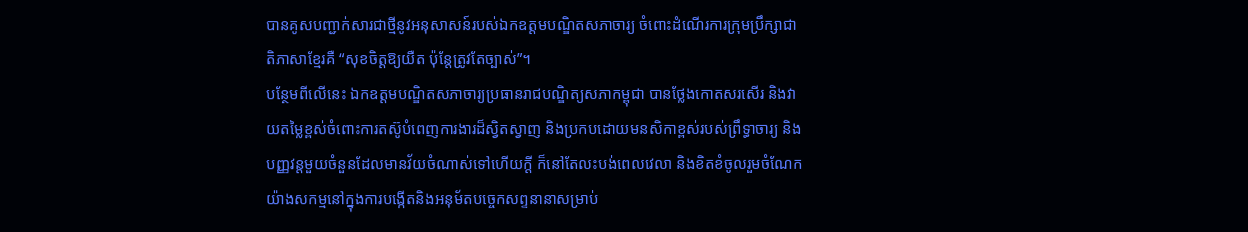បានគូសបញ្ជាក់សារជាថ្មីនូវអនុសាសន៍របស់ឯកឧត្ដមបណ្ឌិតសភាចារ្យ ចំពោះដំណើរការក្រុមប្រឹក្សាជាតិភាសាខ្មែរគឺ “សុខចិត្តឱ្យយឺត ប៉ុន្តែត្រូវតែច្បាស់”។
បន្ថែមពីលើនេះ ឯកឧត្ដមបណ្ឌិតសភាចារ្យប្រធានរាជបណ្ឌិត្យសភាកម្ពុជា បានថ្លែងកោតសរសើរ និងវាយតម្លៃខ្ពស់ចំពោះការតស៊ូបំពេញការងារដ៏ស្វិតស្វាញ និងប្រកបដោយមនសិកាខ្ពស់របស់ព្រឹទ្ធាចារ្យ និងបញ្ញវន្តមួយចំនួនដែលមានវ័យចំណាស់ទៅហើយក្ដី ក៏នៅតែលះបង់ពេលវេលា និងខិតខំចូលរួមចំណែកយ៉ាងសកម្មនៅក្នុងការបង្កើតនិងអនុម័តបច្ចេកសព្ទនានាសម្រាប់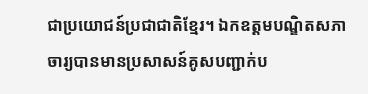ជាប្រយោជន៍ប្រជាជាតិខ្មែរ។ ឯកឧត្ដមបណ្ឌិតសភាចារ្យបានមានប្រសាសន៍គូសបញ្ជាក់ប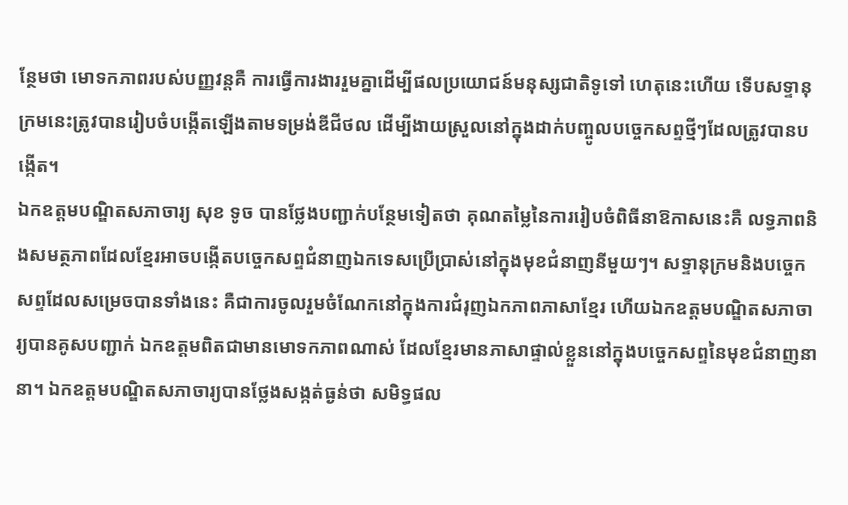ន្ថែមថា មោទកភាពរបស់បញ្ញវន្តគឺ ការធ្វើការងាររួមគ្នាដើម្បីផលប្រយោជន៍មនុស្សជាតិទូទៅ ហេតុនេះហើយ ទើបសទ្ទានុក្រមនេះត្រូវបានរៀបចំបង្កើតឡើងតាមទម្រង់ឌីជីថល ដើម្បីងាយស្រួលនៅក្នុងដាក់បញ្ចូលបច្ចេកសព្ទថ្មីៗដែលត្រូវបានបង្កើត។
ឯកឧត្ដមបណ្ឌិតសភាចារ្យ សុខ ទូច បានថ្លែងបញ្ជាក់បន្ថែមទៀតថា គុណតម្លៃនៃការរៀបចំពិធីនាឱកាសនេះគឺ លទ្ធភាពនិងសមត្ថភាពដែលខ្មែរអាចបង្កើតបច្ចេកសព្ទជំនាញឯកទេសប្រើប្រាស់នៅក្នុងមុខជំនាញនីមួយៗ។ សទ្ទានុក្រមនិងបច្ចេកសព្ទដែលសម្រេចបានទាំងនេះ គឺជាការចូលរួមចំណែកនៅក្នុងការជំរុញឯកភាពភាសាខ្មែរ ហើយឯកឧត្ដមបណ្ឌិតសភាចារ្យបានគូសបញ្ជាក់ ឯកឧត្ដមពិតជាមានមោទកភាពណាស់ ដែលខ្មែរមានភាសាផ្ទាល់ខ្លួននៅក្នុងបច្ចេកសព្ទនៃមុខជំនាញនានា។ ឯកឧត្ដមបណ្ឌិតសភាចារ្យបានថ្លែងសង្កត់ធ្ងន់ថា សមិទ្ធផល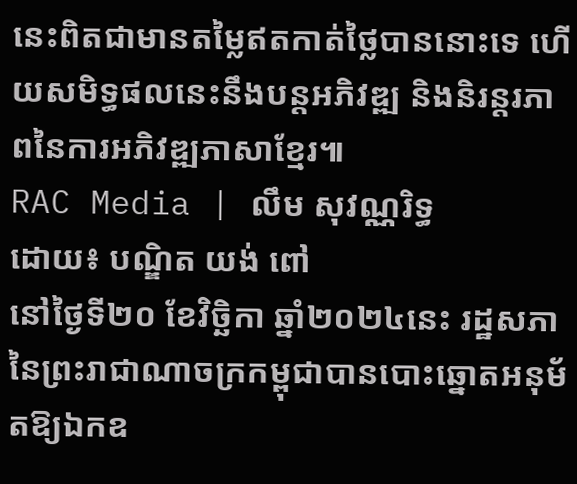នេះពិតជាមានតម្លៃឥតកាត់ថ្លៃបាននោះទេ ហើយសមិទ្ធផលនេះនឹងបន្តអភិវឌ្ឍ និងនិរន្តរភាពនៃការអភិវឌ្ឍភាសាខ្មែរ៕
RAC Media | លឹម សុវណ្ណរិទ្ធ
ដោយ៖ បណ្ឌិត យង់ ពៅ
នៅថ្ងៃទី២០ ខែវិច្ឆិកា ឆ្នាំ២០២៤នេះ រដ្ឋសភានៃព្រះរាជាណាចក្រកម្ពុជាបានបោះឆ្នោតអនុម័តឱ្យឯកឧ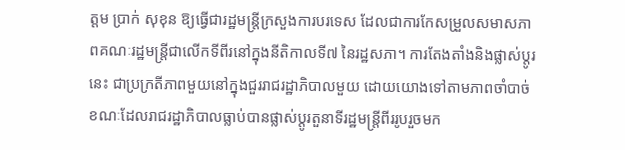ត្ដម ប្រាក់ សុខុន ឱ្យធ្វើជារដ្ឋមន្ត្រីក្រសួងការបរទេស ដែលជាការកែសម្រួលសមាសភាពគណៈរដ្ឋមន្ត្រីជាលើកទីពីរនៅក្នុងនីតិកាលទី៧ នៃរដ្ឋសភា។ ការតែងតាំងនិងផ្លាស់ប្ដូរនេះ ជាប្រក្រតីភាពមួយនៅក្នុងជួររាជរដ្ឋាភិបាលមួយ ដោយយោងទៅតាមភាពចាំបាច់ ខណៈដែលរាជរដ្ឋាភិបាលធ្លាប់បានផ្លាស់ប្ដូរតួនាទីរដ្ឋមន្ត្រីពីររូបរួចមក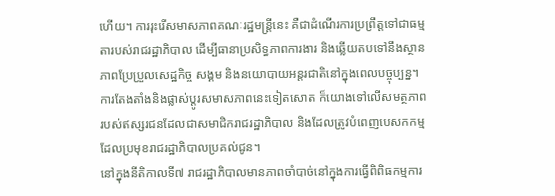ហើយ។ ការរុះរើសមាសភាពគណៈរដ្ឋមន្ត្រីនេះ គឺជាដំណើរការប្រព្រឹត្តទៅជាធម្មតារបស់រាជរដ្ឋាភិបាល ដើម្បីធានាប្រសិទ្ធភាពការងារ និងឆ្លើយតបទៅនឹងស្ថានភាពប្រែប្រួលសេដ្ឋកិច្ច សង្គម និងនយោបាយអន្តរជាតិនៅក្នុងពេលបច្ចុប្បន្ន។ ការតែងតាំងនិងផ្លាស់ប្ដូរសមាសភាពនេះទៀតសោត ក៏យោងទៅលើសមត្ថភាពរបស់ឥស្សរជនដែលជាសមាជិករាជរដ្ឋាភិបាល និងដែលត្រូវបំពេញបេសកកម្មដែលប្រមុខរាជរដ្ឋាភិបាលប្រគល់ជូន។
នៅក្នុងនីតិកាលទី៧ រាជរដ្ឋាភិបាលមានភាពចាំបាច់នៅក្នុងការធ្វើពិពិធកម្មការ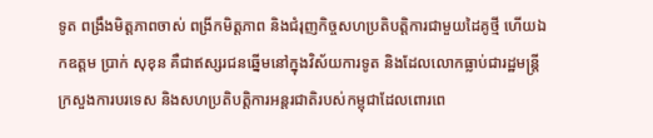ទូត ពង្រឹងមិត្តភាពចាស់ ពង្រីកមិត្តភាព និងជំរុញកិច្ចសហប្រតិបត្តិការជាមួយដៃគូថ្មី ហើយឯកឧត្ដម ប្រាក់ សុខុន គឺជាឥស្សរជនឆ្នើមនៅក្នុងវិស័យការទូត និងដែលលោកធ្លាប់ជារដ្ឋមន្ត្រីក្រសួងការបរទេស និងសហប្រតិបត្តិការអន្តរជាតិរបស់កម្ពុជាដែលពោរពេ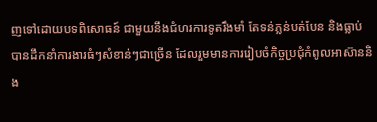ញទៅដោយបទពិសោធន៍ ជាមួយនឹងជំហរការទូតរឹងមាំ តែទន់ភ្លន់បត់បែន និងធ្លាប់បានដឹកនាំការងារធំៗសំខាន់ៗជាច្រើន ដែលរួមមានការរៀបចំកិច្ចប្រជុំកំពូលអាស៊ាននិង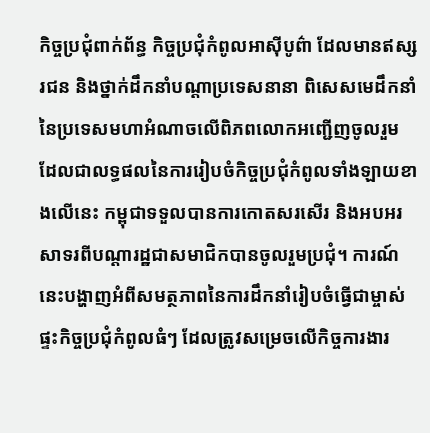កិច្ចប្រជុំពាក់ព័ន្ធ កិច្ចប្រជុំកំពូលអាស៊ីបូព៌ា ដែលមានឥស្សរជន និងថ្នាក់ដឹកនាំបណ្ដាប្រទេសនានា ពិសេសមេដឹកនាំនៃប្រទេសមហាអំណាចលើពិភពលោកអញ្ជើញចូលរួម ដែលជាលទ្ធផលនៃការរៀបចំកិច្ចប្រជុំកំពូលទាំងឡាយខាងលើនេះ កម្ពុជាទទួលបានការកោតសរសើរ និងអបអរសាទរពីបណ្ដារដ្ឋជាសមាជិកបានចូលរួមប្រជុំ។ ការណ៍នេះបង្ហាញអំពីសមត្ថភាពនៃការដឹកនាំរៀបចំធ្វើជាម្ចាស់ផ្ទះកិច្ចប្រជុំកំពូលធំៗ ដែលត្រូវសម្រេចលើកិច្ចការងារ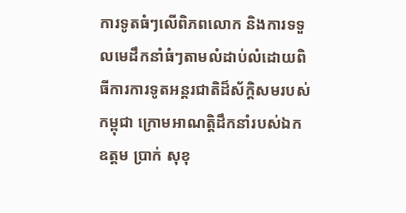ការទូតធំៗលើពិភពលោក និងការទទួលមេដឹកនាំធំៗតាមលំដាប់លំដោយពិធីការការទូតអន្តរជាតិដ៏ស័ក្តិសមរបស់កម្ពុជា ក្រោមអាណត្តិដឹកនាំរបស់ឯកឧត្ដម ប្រាក់ សុខុ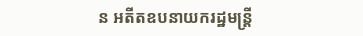ន អតីតឧបនាយករដ្ឋមន្ត្រី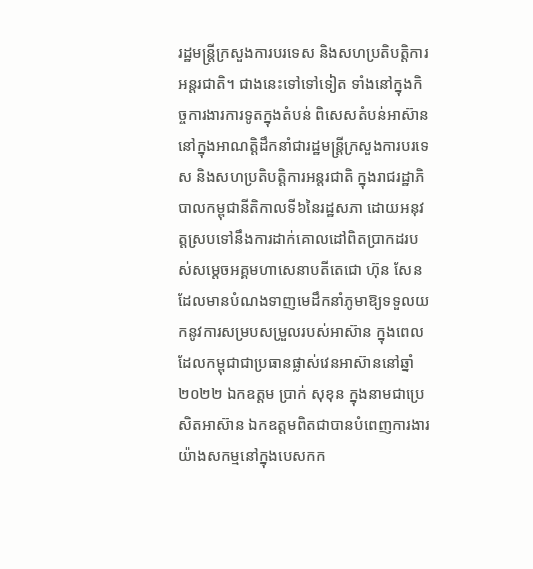រដ្ឋមន្ត្រីក្រសួងការបរទេស និងសហប្រតិបត្តិការអន្តរជាតិ។ ជាងនេះទៅទៅទៀត ទាំងនៅក្នុងកិច្ចការងារការទូតក្នុងតំបន់ ពិសេសតំបន់អាស៊ាន នៅក្នុងអាណត្តិដឹកនាំជារដ្ឋមន្ត្រីក្រសួងការបរទេស និងសហប្រតិបត្តិការអន្តរជាតិ ក្នុងរាជរដ្ឋាភិបាលកម្ពុជានីតិកាលទី៦នៃរដ្ឋសភា ដោយអនុវត្តស្របទៅនឹងការដាក់គោលដៅពិតប្រាកដរបស់សម្ដេចអគ្គមហាសេនាបតីតេជោ ហ៊ុន សែន ដែលមានបំណងទាញមេដឹកនាំភូមាឱ្យទទួលយកនូវការសម្របសម្រួលរបស់អាស៊ាន ក្នុងពេលដែលកម្ពុជាជាប្រធានផ្លាស់វេនអាស៊ាននៅឆ្នាំ២០២២ ឯកឧត្ដម ប្រាក់ សុខុន ក្នុងនាមជាប្រេសិតអាស៊ាន ឯកឧត្ដមពិតជាបានបំពេញការងារយ៉ាងសកម្មនៅក្នុងបេសកក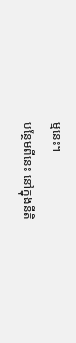ម្មនេះ។
បន្ថែមពីនេះ នៅក្នុងនីតិ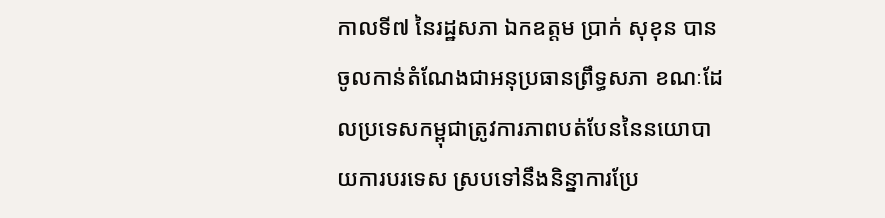កាលទី៧ នៃរដ្ឋសភា ឯកឧត្ដម ប្រាក់ សុខុន បានចូលកាន់តំណែងជាអនុប្រធានព្រឹទ្ធសភា ខណៈដែលប្រទេសកម្ពុជាត្រូវការភាពបត់បែននៃនយោបាយការបរទេស ស្របទៅនឹងនិន្នាការប្រែ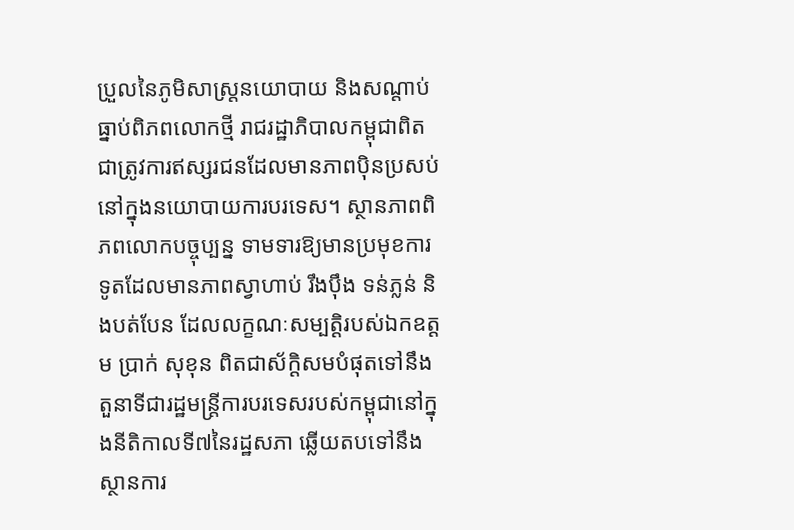ប្រួលនៃភូមិសាស្ត្រនយោបាយ និងសណ្ដាប់ធ្នាប់ពិភពលោកថ្មី រាជរដ្ឋាភិបាលកម្ពុជាពិតជាត្រូវការឥស្សរជនដែលមានភាពប៉ិនប្រសប់នៅក្នុងនយោបាយការបរទេស។ ស្ថានភាពពិភពលោកបច្ចុប្បន្ន ទាមទារឱ្យមានប្រមុខការទូតដែលមានភាពស្វាហាប់ រឹងប៉ឹង ទន់ភ្លន់ និងបត់បែន ដែលលក្ខណៈសម្បត្តិរបស់ឯកឧត្ដម ប្រាក់ សុខុន ពិតជាស័ក្តិសមបំផុតទៅនឹងតួនាទីជារដ្ឋមន្ត្រីការបរទេសរបស់កម្ពុជានៅក្នុងនីតិកាលទី៧នៃរដ្ឋសភា ឆ្លើយតបទៅនឹងស្ថានការ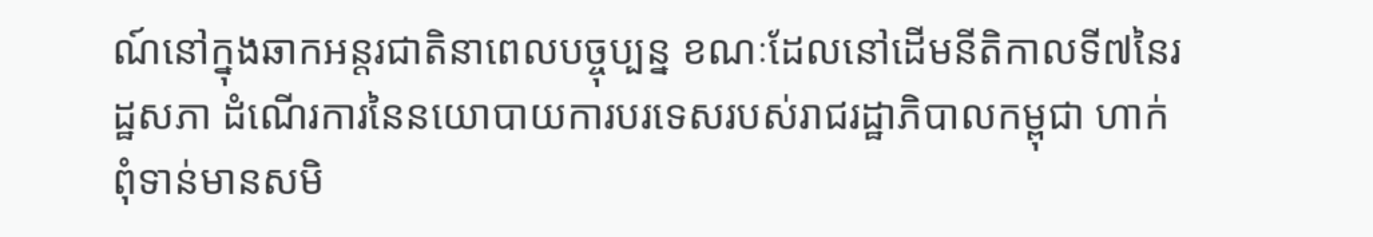ណ៍នៅក្នុងឆាកអន្តរជាតិនាពេលបច្ចុប្បន្ន ខណៈដែលនៅដើមនីតិកាលទី៧នៃរដ្ឋសភា ដំណើរការនៃនយោបាយការបរទេសរបស់រាជរដ្ឋាភិបាលកម្ពុជា ហាក់ពុំទាន់មានសមិ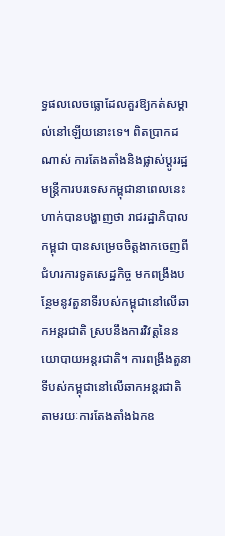ទ្ធផលលេចធ្លោដែលគួរឱ្យកត់សម្គាល់នៅឡើយនោះទេ។ ពិតប្រាកដណាស់ ការតែងតាំងនិងផ្លាស់ប្ដូររដ្ឋមន្ត្រីការបរទេសកម្ពុជានាពេលនេះ ហាក់បានបង្ហាញថា រាជរដ្ឋាភិបាលកម្ពុជា បានសម្រេចចិត្តងាកចេញពីជំហរការទូតសេដ្ឋកិច្ច មកពង្រឹងបន្ថែមនូវតួនាទីរបស់កម្ពុជានៅលើឆាកអន្តរជាតិ ស្របនឹងការវិវត្តនៃនយោបាយអន្តរជាតិ។ ការពង្រឹងតួនាទីបស់កម្ពុជានៅលើឆាកអន្តរជាតិ តាមរយៈការតែងតាំងឯកឧ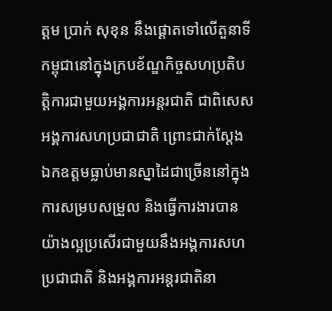ត្ដម ប្រាក់ សុខុន នឹងផ្ដោតទៅលើតួនាទីកម្ពុជានៅក្នុងក្របខ័ណ្ឌកិច្ចសហប្រតិបត្តិការជាមួយអង្គការអន្តរជាតិ ជាពិសេសអង្គការសហប្រជាជាតិ ព្រោះជាក់ស្ដែង ឯកឧត្ដមធ្លាប់មានស្នាដៃជាច្រើននៅក្នុងការសម្របសម្រួល និងធ្វើការងារបានយ៉ាងល្អប្រសើរជាមួយនឹងអង្គការសហប្រជាជាតិ និងអង្គការអន្តរជាតិនា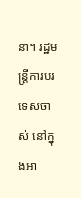នា។ រដ្ឋមន្ត្រីការបរទេសចាស់ នៅក្នុងអា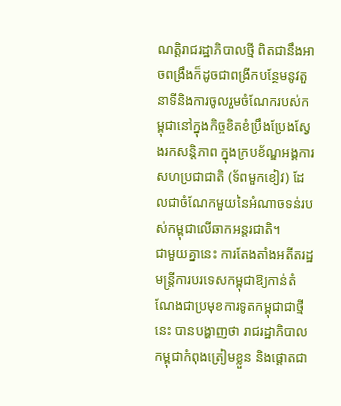ណត្តិរាជរដ្ឋាភិបាលថ្មី ពិតជានឹងអាចពង្រឹងក៏ដូចជាពង្រីកបន្ថែមនូវតួនាទីនិងការចូលរួមចំណែករបស់កម្ពុជានៅក្នុងកិច្ចខិតខំប្រឹងប្រែងស្វែងរកសន្តិភាព ក្នុងក្របខ័ណ្ឌអង្គការសហប្រជាជាតិ (ទ័ពមួកខៀវ) ដែលជាចំណែកមួយនៃអំណាចទន់របស់កម្ពុជាលើឆាកអន្តរជាតិ។
ជាមួយគ្នានេះ ការតែងតាំងអតីតរដ្ឋមន្ត្រីការបរទេសកម្ពុជាឱ្យកាន់តំណែងជាប្រមុខការទូតកម្ពុជាជាថ្មីនេះ បានបង្ហាញថា រាជរដ្ឋាភិបាលកម្ពុជាកំពុងត្រៀមខ្លួន និងផ្ដោតជា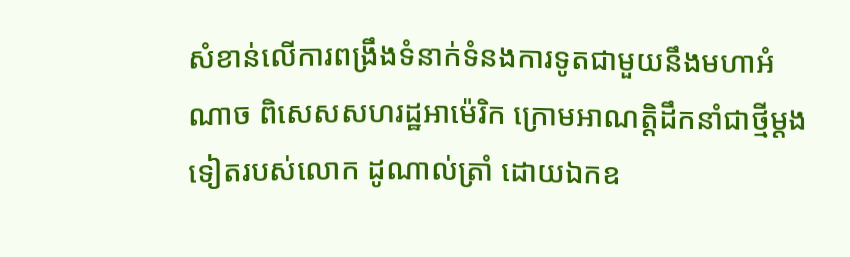សំខាន់លើការពង្រឹងទំនាក់ទំនងការទូតជាមួយនឹងមហាអំណាច ពិសេសសហរដ្ឋអាម៉េរិក ក្រោមអាណត្តិដឹកនាំជាថ្មីម្ដងទៀតរបស់លោក ដូណាល់ត្រាំ ដោយឯកឧ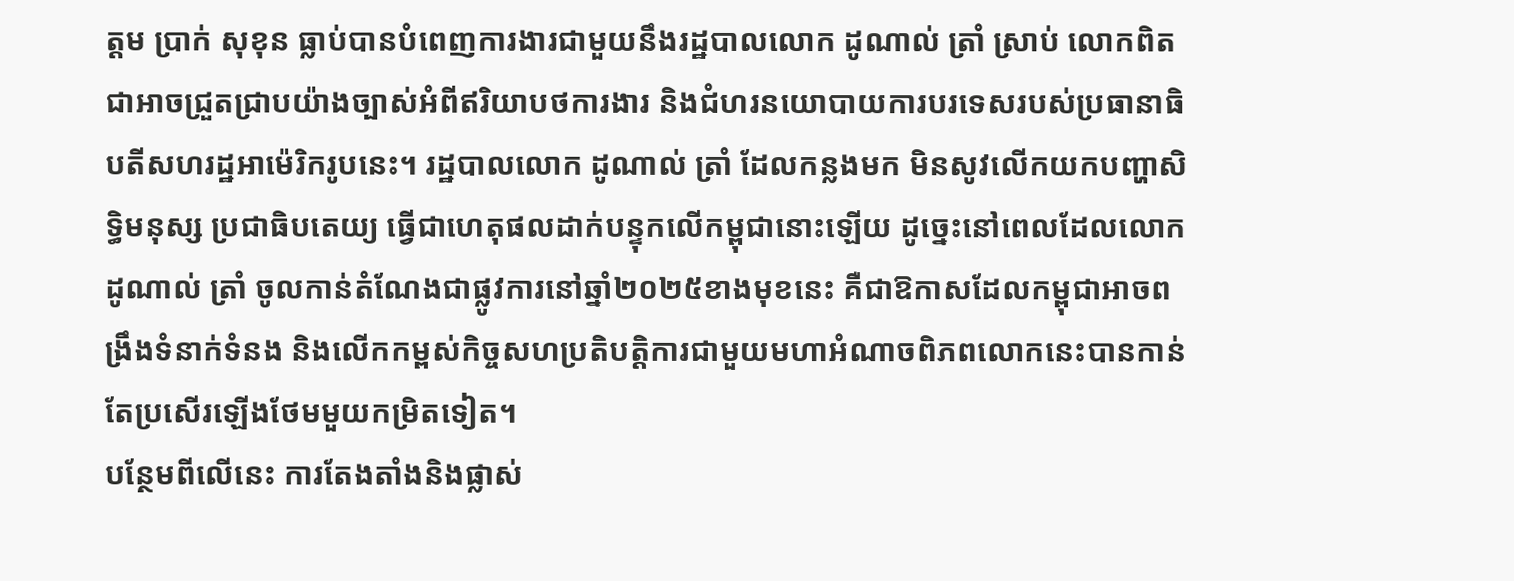ត្ដម ប្រាក់ សុខុន ធ្លាប់បានបំពេញការងារជាមួយនឹងរដ្ឋបាលលោក ដូណាល់ ត្រាំ ស្រាប់ លោកពិតជាអាចជ្រួតជ្រាបយ៉ាងច្បាស់អំពីឥរិយាបថការងារ និងជំហរនយោបាយការបរទេសរបស់ប្រធានាធិបតីសហរដ្ឋអាម៉េរិករូបនេះ។ រដ្ឋបាលលោក ដូណាល់ ត្រាំ ដែលកន្លងមក មិនសូវលើកយកបញ្ហាសិទ្ធិមនុស្ស ប្រជាធិបតេយ្យ ធ្វើជាហេតុផលដាក់បន្ទុកលើកម្ពុជានោះឡើយ ដូច្នេះនៅពេលដែលលោក ដូណាល់ ត្រាំ ចូលកាន់តំណែងជាផ្លូវការនៅឆ្នាំ២០២៥ខាងមុខនេះ គឺជាឱកាសដែលកម្ពុជាអាចពង្រឹងទំនាក់ទំនង និងលើកកម្ពស់កិច្ចសហប្រតិបត្តិការជាមួយមហាអំណាចពិភពលោកនេះបានកាន់តែប្រសើរឡើងថែមមួយកម្រិតទៀត។
បន្ថែមពីលើនេះ ការតែងតាំងនិងផ្លាស់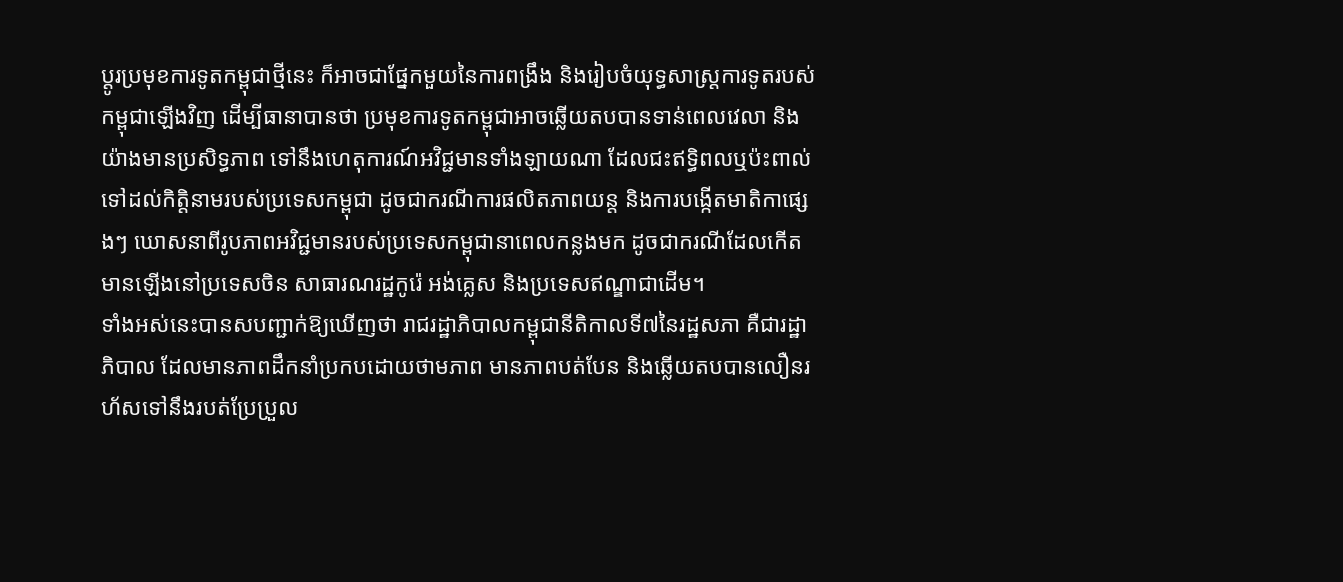ប្ដូរប្រមុខការទូតកម្ពុជាថ្មីនេះ ក៏អាចជាផ្នែកមួយនៃការពង្រឹង និងរៀបចំយុទ្ធសាស្ត្រការទូតរបស់កម្ពុជាឡើងវិញ ដើម្បីធានាបានថា ប្រមុខការទូតកម្ពុជាអាចឆ្លើយតបបានទាន់ពេលវេលា និងយ៉ាងមានប្រសិទ្ធភាព ទៅនឹងហេតុការណ៍អវិជ្ជមានទាំងឡាយណា ដែលជះឥទ្ធិពលឬប៉ះពាល់ទៅដល់កិត្តិនាមរបស់ប្រទេសកម្ពុជា ដូចជាករណីការផលិតភាពយន្ត និងការបង្កើតមាតិកាផ្សេងៗ ឃោសនាពីរូបភាពអវិជ្ជមានរបស់ប្រទេសកម្ពុជានាពេលកន្លងមក ដូចជាករណីដែលកើតមានឡើងនៅប្រទេសចិន សាធារណរដ្ឋកូរ៉េ អង់គ្លេស និងប្រទេសឥណ្ឌាជាដើម។
ទាំងអស់នេះបានសបញ្ជាក់ឱ្យឃើញថា រាជរដ្ឋាភិបាលកម្ពុជានីតិកាលទី៧នៃរដ្ឋសភា គឺជារដ្ឋាភិបាល ដែលមានភាពដឹកនាំប្រកបដោយថាមភាព មានភាពបត់បែន និងឆ្លើយតបបានលឿនរហ័សទៅនឹងរបត់ប្រែប្រួល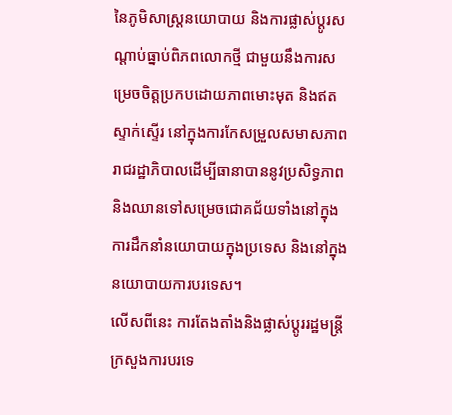នៃភូមិសាស្ត្រនយោបាយ និងការផ្លាស់ប្ដូរសណ្ដាប់ធ្នាប់ពិភពលោកថ្មី ជាមួយនឹងការសម្រេចចិត្តប្រកបដោយភាពមោះមុត និងឥតស្ទាក់ស្ទើរ នៅក្នុងការកែសម្រួលសមាសភាពរាជរដ្ឋាភិបាលដើម្បីធានាបាននូវប្រសិទ្ធភាព និងឈានទៅសម្រេចជោគជ័យទាំងនៅក្នុងការដឹកនាំនយោបាយក្នុងប្រទេស និងនៅក្នុងនយោបាយការបរទេស។
លើសពីនេះ ការតែងតាំងនិងផ្លាស់ប្ដូររដ្ឋមន្ត្រីក្រសួងការបរទេ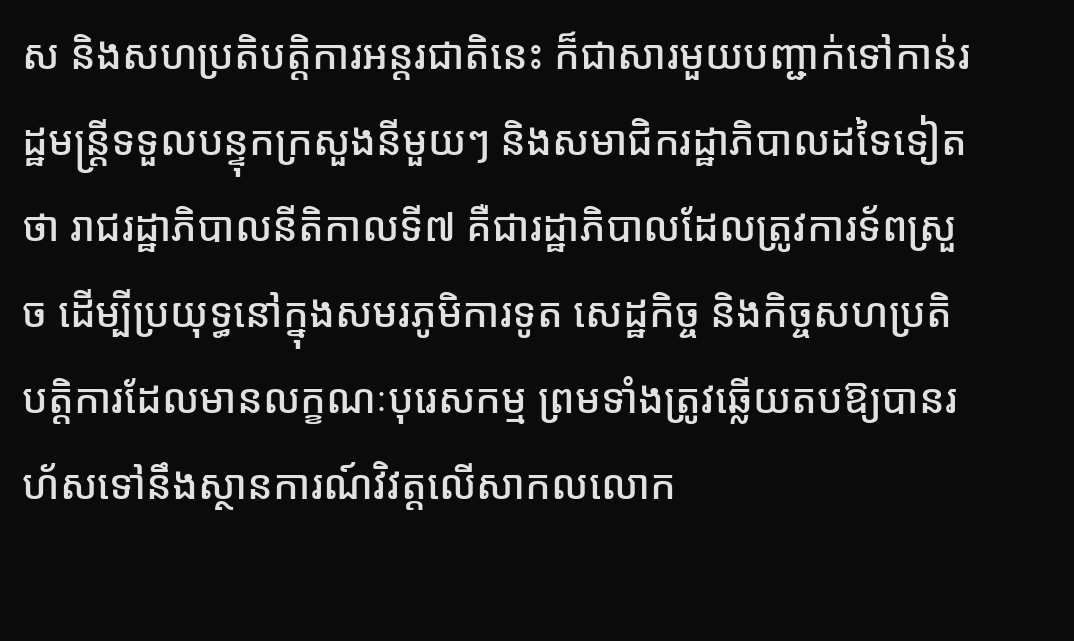ស និងសហប្រតិបត្តិការអន្តរជាតិនេះ ក៏ជាសារមួយបញ្ជាក់ទៅកាន់រដ្ឋមន្ត្រីទទួលបន្ទុកក្រសួងនីមួយៗ និងសមាជិករដ្ឋាភិបាលដទៃទៀតថា រាជរដ្ឋាភិបាលនីតិកាលទី៧ គឺជារដ្ឋាភិបាលដែលត្រូវការទ័ពស្រួច ដើម្បីប្រយុទ្ធនៅក្នុងសមរភូមិការទូត សេដ្ឋកិច្ច និងកិច្ចសហប្រតិបត្តិការដែលមានលក្ខណៈបុរេសកម្ម ព្រមទាំងត្រូវឆ្លើយតបឱ្យបានរហ័សទៅនឹងស្ថានការណ៍វិវត្តលើសាកលលោក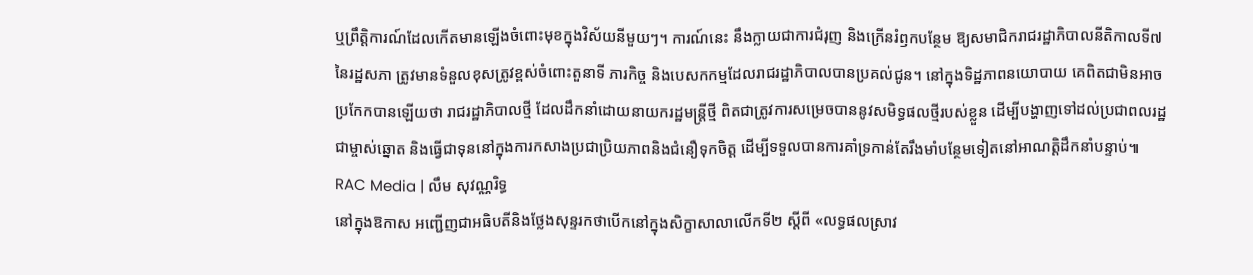ឬព្រឹត្តិការណ៍ដែលកើតមានឡើងចំពោះមុខក្នុងវិស័យនីមួយៗ។ ការណ៍នេះ នឹងក្លាយជាការជំរុញ និងក្រើនរំឭកបន្ថែម ឱ្យសមាជិករាជរដ្ឋាភិបាលនីតិកាលទី៧នៃរដ្ឋសភា ត្រូវមានទំនួលខុសត្រូវខ្ពស់ចំពោះតួនាទី ភារកិច្ច និងបេសកកម្មដែលរាជរដ្ឋាភិបាលបានប្រគល់ជូន។ នៅក្នុងទិដ្ឋភាពនយោបាយ គេពិតជាមិនអាចប្រកែកបានឡើយថា រាជរដ្ឋាភិបាលថ្មី ដែលដឹកនាំដោយនាយករដ្ឋមន្ត្រីថ្មី ពិតជាត្រូវការសម្រេចបាននូវសមិទ្ធផលថ្មីរបស់ខ្លួន ដើម្បីបង្ហាញទៅដល់ប្រជាពលរដ្ឋជាម្ចាស់ឆ្នោត និងធ្វើជាទុននៅក្នុងការកសាងប្រជាប្រិយភាពនិងជំនឿទុកចិត្ត ដើម្បីទទួលបានការគាំទ្រកាន់តែរឹងមាំបន្ថែមទៀតនៅអាណត្តិដឹកនាំបន្ទាប់៕
RAC Media | លឹម សុវណ្ណរិទ្ធ
នៅក្នុងឱកាស អញ្ជើញជាអធិបតីនិងថ្លែងសុន្ទរកថាបើកនៅក្នុងសិក្ខាសាលាលើកទី២ ស្ដីពី «លទ្ធផលស្រាវ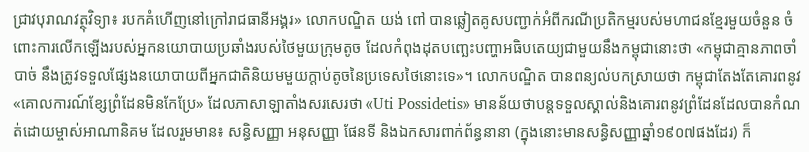ជ្រាវបុរាណវត្ថុវិទ្យា៖ របកគំហើញនៅក្រៅរាជធានីអង្គរ» លោកបណ្ឌិត យង់ ពៅ បានឆ្លៀតគូសបញ្ជាក់អំពីករណីប្រតិកម្មរបស់មហាជនខ្មែរមួយចំនួន ចំពោះការលើកឡើងរបស់អ្នកនយោបាយប្រឆាំងរបស់ថៃមួយក្រុមតូច ដែលកំពុងដុតបញ្ឆេះបញ្ហាអធិបតេយ្យជាមួយនឹងកម្ពុជានោះថា «កម្ពុជាគ្មានភាពចាំបាច់ នឹងត្រូវទទួលផ្សែងនយោបាយពីអ្នកជាតិនិយមមួយក្ដាប់តូចនៃប្រទេសថៃនោះទេ»។ លោកបណ្ឌិត បានពន្យល់បកស្រាយថា កម្ពុជាតែងតែគោរពនូវ «គោលការណ៍ខ្សែព្រំដែនមិនកែប្រែ» ដែលភាសាឡាតាំងសរសេរថា «Uti Possidetis» មានន័យថាបន្តទទួលស្គាល់និងគោរពនូវព្រំដែនដែលបានកំណត់ដោយម្ចាស់អាណានិគម ដែលរួមមាន៖ សន្ធិសញ្ញា អនុសញ្ញា ផែនទី និងឯកសារពាក់ព័ន្ធនានា (ក្នុងនោះមានសន្ធិសញ្ញាឆ្នាំ១៩០៧ផងដែរ) ក៏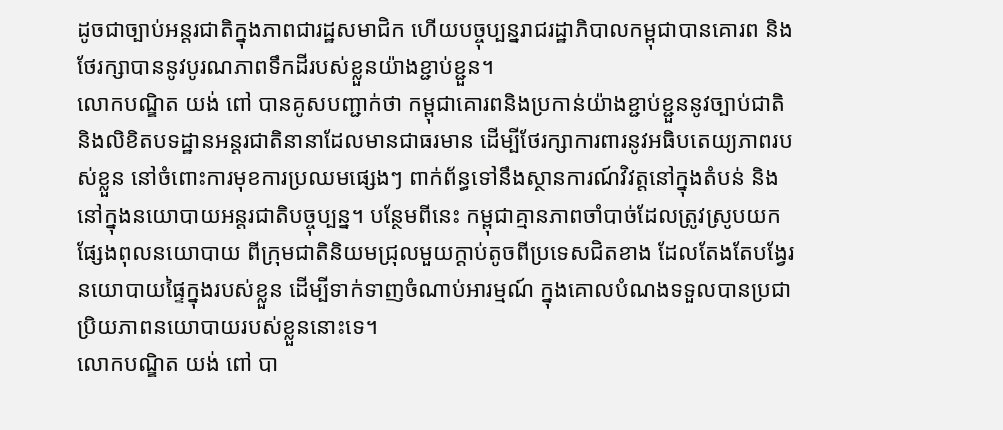ដូចជាច្បាប់អន្តរជាតិក្នុងភាពជារដ្ឋសមាជិក ហើយបច្ចុប្បន្នរាជរដ្ឋាភិបាលកម្ពុជាបានគោរព និងថែរក្សាបាននូវបូរណភាពទឹកដីរបស់ខ្លួនយ៉ាងខ្ជាប់ខ្ជួន។
លោកបណ្ឌិត យង់ ពៅ បានគូសបញ្ជាក់ថា កម្ពុជាគោរពនិងប្រកាន់យ៉ាងខ្ជាប់ខ្ជួននូវច្បាប់ជាតិ និងលិខិតបទដ្ឋានអន្តរជាតិនានាដែលមានជាធរមាន ដើម្បីថែរក្សាការពារនូវអធិបតេយ្យភាពរបស់ខ្លួន នៅចំពោះការមុខការប្រឈមផ្សេងៗ ពាក់ព័ន្ធទៅនឹងស្ថានការណ៍វិវត្តនៅក្នុងតំបន់ និងនៅក្នុងនយោបាយអន្តរជាតិបច្ចុប្បន្ន។ បន្ថែមពីនេះ កម្ពុជាគ្មានភាពចាំបាច់ដែលត្រូវស្រូបយកផ្សែងពុលនយោបាយ ពីក្រុមជាតិនិយមជ្រុលមួយក្ដាប់តូចពីប្រទេសជិតខាង ដែលតែងតែបង្វែរនយោបាយផ្ទៃក្នុងរបស់ខ្លួន ដើម្បីទាក់ទាញចំណាប់អារម្មណ៍ ក្នុងគោលបំណងទទួលបានប្រជាប្រិយភាពនយោបាយរបស់ខ្លួននោះទេ។
លោកបណ្ឌិត យង់ ពៅ បា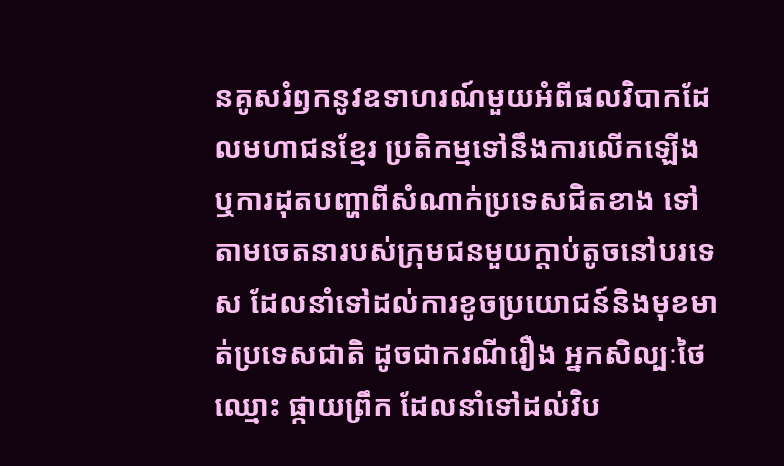នគូសរំឭកនូវឧទាហរណ៍មួយអំពីផលវិបាកដែលមហាជនខ្មែរ ប្រតិកម្មទៅនឹងការលើកឡើង ឬការដុតបញ្ហាពីសំណាក់ប្រទេសជិតខាង ទៅតាមចេតនារបស់ក្រុមជនមួយក្ដាប់តូចនៅបរទេស ដែលនាំទៅដល់ការខូចប្រយោជន៍និងមុខមាត់ប្រទេសជាតិ ដូចជាករណីរឿង អ្នកសិល្បៈថៃឈ្មោះ ផ្កាយព្រឹក ដែលនាំទៅដល់វិប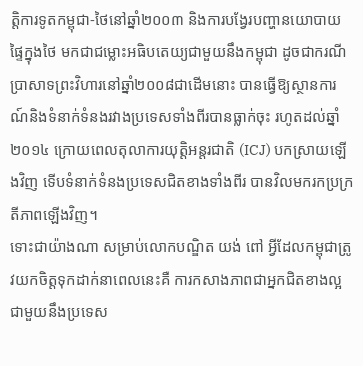ត្តិការទូតកម្ពុជា-ថៃនៅឆ្នាំ២០០៣ និងការបង្វែរបញ្ហានយោបាយផ្ទៃក្នុងថៃ មកជាជម្លោះអធិបតេយ្យជាមួយនឹងកម្ពុជា ដូចជាករណីប្រាសាទព្រះវិហារនៅឆ្នាំ២០០៨ជាដើមនោះ បានធ្វើឱ្យស្ថានការណ៍និងទំនាក់ទំនងរវាងប្រទេសទាំងពីរបានធ្លាក់ចុះ រហូតដល់ឆ្នាំ២០១៤ ក្រោយពេលតុលាការយុត្តិអន្តរជាតិ (ICJ) បកស្រាយឡើងវិញ ទើបទំនាក់ទំនងប្រទេសជិតខាងទាំងពីរ បានវិលមករកប្រក្រតីភាពឡើងវិញ។
ទោះជាយ៉ាងណា សម្រាប់លោកបណ្ឌិត យង់ ពៅ អ្វីដែលកម្ពុជាត្រូវយកចិត្តទុកដាក់នាពេលនេះគឺ ការកសាងភាពជាអ្នកជិតខាងល្អជាមួយនឹងប្រទេស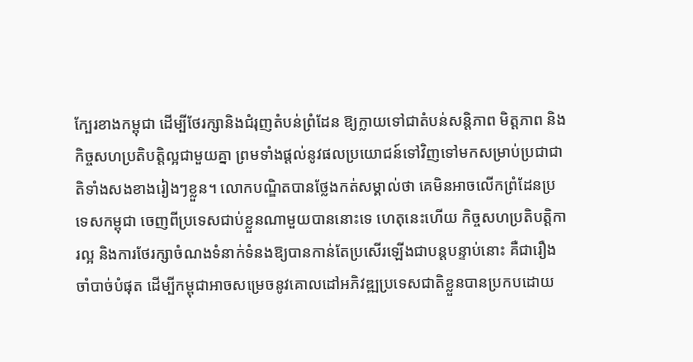ក្បែរខាងកម្ពុជា ដើម្បីថែរក្សានិងជំរុញតំបន់ព្រំដែន ឱ្យក្លាយទៅជាតំបន់សន្តិភាព មិត្តភាព និងកិច្ចសហប្រតិបត្តិល្អជាមួយគ្នា ព្រមទាំងផ្ដល់នូវផលប្រយោជន៍ទៅវិញទៅមកសម្រាប់ប្រជាជាតិទាំងសងខាងរៀងៗខ្លួន។ លោកបណ្ឌិតបានថ្លែងកត់សម្គាល់ថា គេមិនអាចលើកព្រំដែនប្រទេសកម្ពុជា ចេញពីប្រទេសជាប់ខ្លួនណាមួយបាននោះទេ ហេតុនេះហើយ កិច្ចសហប្រតិបត្តិការល្អ និងការថែរក្សាចំណងទំនាក់ទំនងឱ្យបានកាន់តែប្រសើរឡើងជាបន្តបន្ទាប់នោះ គឺជារឿងចាំបាច់បំផុត ដើម្បីកម្ពុជាអាចសម្រេចនូវគោលដៅអភិវឌ្ឍប្រទេសជាតិខ្លួនបានប្រកបដោយ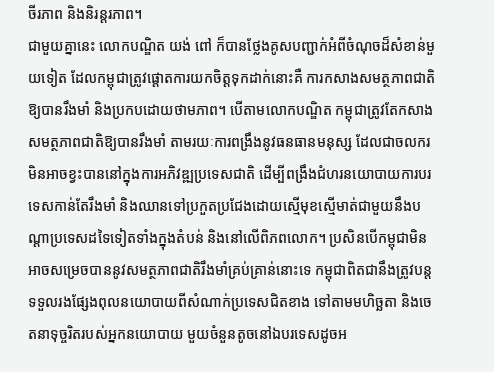ចីរភាព និងនិរន្តរភាព។
ជាមួយគ្នានេះ លោកបណ្ឌិត យង់ ពៅ ក៏បានថ្លែងគូសបញ្ជាក់អំពីចំណុចដ៏សំខាន់មួយទៀត ដែលកម្ពុជាត្រូវផ្ដោតការយកចិត្តទុកដាក់នោះគឺ ការកសាងសមត្ថភាពជាតិឱ្យបានរឹងមាំ និងប្រកបដោយថាមភាព។ បើតាមលោកបណ្ឌិត កម្ពុជាត្រូវតែកសាងសមត្ថភាពជាតិឱ្យបានរឹងមាំ តាមរយៈការពង្រឹងនូវធនធានមនុស្ស ដែលជាចលករមិនអាចខ្វះបាននៅក្នុងការអភិវឌ្ឍប្រទេសជាតិ ដើម្បីពង្រឹងជំហរនយោបាយការបរទេសកាន់តែរឹងមាំ និងឈានទៅប្រកួតប្រជែងដោយស្មើមុខស្មើមាត់ជាមួយនឹងបណ្ដាប្រទេសដទៃទៀតទាំងក្នុងតំបន់ និងនៅលើពិភពលោក។ ប្រសិនបើកម្ពុជាមិនអាចសម្រេចបាននូវសមត្ថភាពជាតិរឹងមាំគ្រប់គ្រាន់នោះទេ កម្ពុជាពិតជានឹងត្រូវបន្តទទួលរងផ្សែងពុលនយោបាយពីសំណាក់ប្រទេសជិតខាង ទៅតាមមហិច្ឆតា និងចេតនាទុច្ចរិតរបស់អ្នកនយោបាយ មួយចំនួនតូចនៅឯបរទេសដូចអ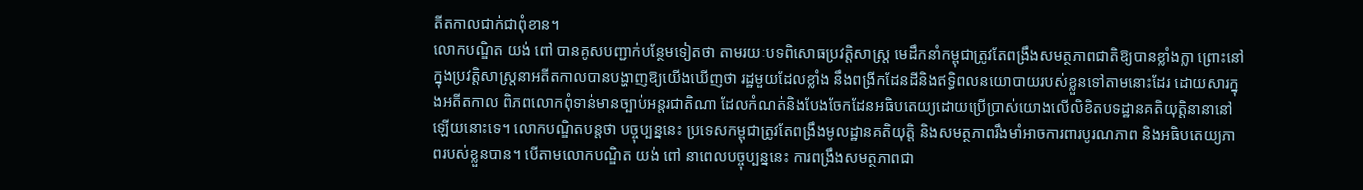តីតកាលជាក់ជាពុំខាន។
លោកបណ្ឌិត យង់ ពៅ បានគូសបញ្ជាក់បន្ថែមទៀតថា តាមរយៈបទពិសោធប្រវត្តិសាស្ត្រ មេដឹកនាំកម្ពុជាត្រូវតែពង្រឹងសមត្ថភាពជាតិឱ្យបានខ្លាំងក្លា ព្រោះនៅក្នុងប្រវត្តិសាស្ត្រនាអតីតកាលបានបង្ហាញឱ្យយើងឃើញថា រដ្ឋមួយដែលខ្លាំង នឹងពង្រីកដែនដីនិងឥទ្ធិពលនយោបាយរបស់ខ្លួនទៅតាមនោះដែរ ដោយសារក្នុងអតីតកាល ពិភពលោកពុំទាន់មានច្បាប់អន្តរជាតិណា ដែលកំណត់និងបែងចែកដែនអធិបតេយ្យដោយប្រើប្រាស់យោងលើលិខិតបទដ្ឋានគតិយុត្តិនានានៅឡើយនោះទេ។ លោកបណ្ឌិតបន្តថា បច្ចុប្បន្ននេះ ប្រទេសកម្ពុជាត្រូវតែពង្រឹងមូលដ្ឋានគតិយុត្តិ និងសមត្ថភាពរឹងមាំអាចការពារបូរណភាព និងអធិបតេយ្យភាពរបស់ខ្លួនបាន។ បើតាមលោកបណ្ឌិត យង់ ពៅ នាពេលបច្ចុប្បន្ននេះ ការពង្រឹងសមត្ថភាពជា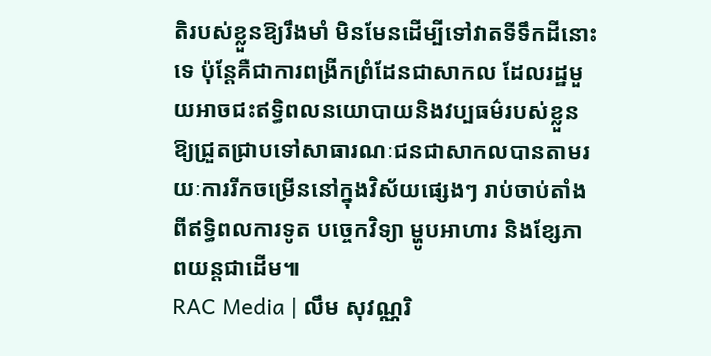តិរបស់ខ្លួនឱ្យរឹងមាំ មិនមែនដើម្បីទៅវាតទីទឹកដីនោះទេ ប៉ុន្តែគឺជាការពង្រីកព្រំដែនជាសាកល ដែលរដ្ឋមួយអាចជះឥទ្ធិពលនយោបាយនិងវប្បធម៌របស់ខ្លួនឱ្យជ្រួតជ្រាបទៅសាធារណៈជនជាសាកលបានតាមរយៈការរីកចម្រើននៅក្នុងវិស័យផ្សេងៗ រាប់ចាប់តាំងពីឥទ្ធិពលការទូត បច្ចេកវិទ្យា ម្ហូបអាហារ និងខ្សែភាពយន្តជាដើម៕
RAC Media | លឹម សុវណ្ណរិ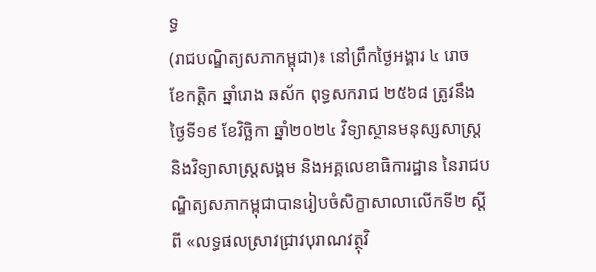ទ្ធ
(រាជបណ្ឌិត្យសភាកម្ពុជា)៖ នៅព្រឹកថ្ងៃអង្គារ ៤ រោច ខែកត្ដិក ឆ្នាំរោង ឆស័ក ពុទ្ធសករាជ ២៥៦៨ ត្រូវនឹងថ្ងៃទី១៩ ខែវិច្ឆិកា ឆ្នាំ២០២៤ វិទ្យាស្ថានមនុស្សសាស្ត្រ និងវិទ្យាសាស្ត្រសង្គម និងអគ្គលេខាធិការដ្ឋាន នៃរាជបណ្ឌិត្យសភាកម្ពុជាបានរៀបចំសិក្ខាសាលាលើកទី២ ស្ដីពី «លទ្ធផលស្រាវជ្រាវបុរាណវត្ថុវិ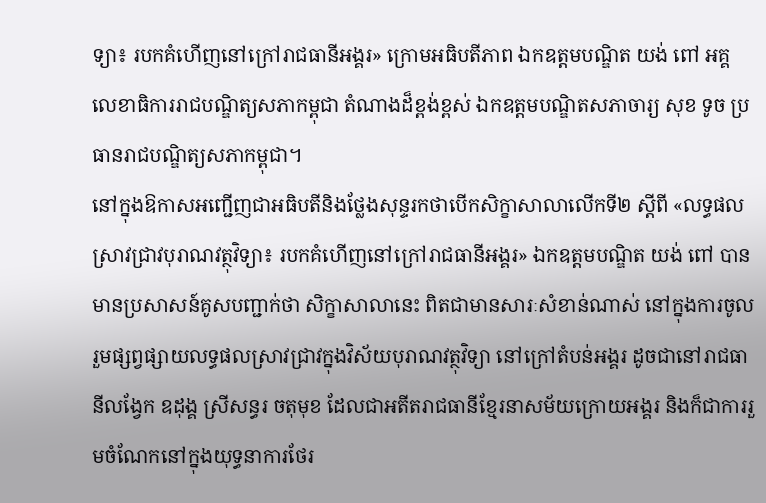ទ្យា៖ របកគំហើញនៅក្រៅរាជធានីអង្គរ» ក្រោមអធិបតីភាព ឯកឧត្ដមបណ្ឌិត យង់ ពៅ អគ្គលេខាធិការរាជបណ្ឌិត្យសភាកម្ពុជា តំណាងដ៏ខ្ពង់ខ្ពស់ ឯកឧត្ដមបណ្ឌិតសភាចារ្យ សុខ ទូច ប្រធានរាជបណ្ឌិត្យសភាកម្ពុជា។
នៅក្នុងឱកាសអញ្ជើញជាអធិបតីនិងថ្លែងសុន្ទរកថាបើកសិក្ខាសាលាលើកទី២ ស្ដីពី «លទ្ធផលស្រាវជ្រាវបុរាណវត្ថុវិទ្យា៖ របកគំហើញនៅក្រៅរាជធានីអង្គរ» ឯកឧត្ដមបណ្ឌិត យង់ ពៅ បានមានប្រសាសន៍គូសបញ្ជាក់ថា សិក្ខាសាលានេះ ពិតជាមានសារៈសំខាន់ណាស់ នៅក្នុងការចូលរួមផ្សព្វផ្សាយលទ្ធផលស្រាវជ្រាវក្នុងវិស័យបុរាណវត្ថុវិទ្យា នៅក្រៅតំបន់អង្គរ ដូចជានៅរាជធានីលង្វែក ឧដុង្គ ស្រីសន្ធរ ចតុមុខ ដែលជាអតីតរាជធានីខ្មែរនាសម័យក្រោយអង្គរ និងក៏ជាការរួមចំណែកនៅក្នុងយុទ្ធនាការថែរ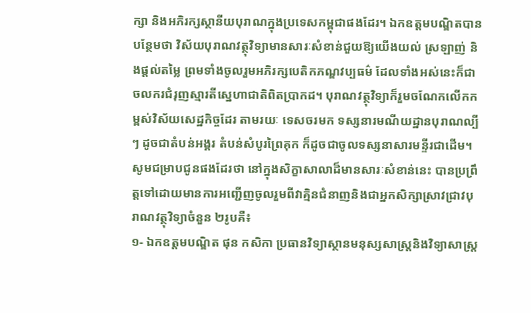ក្សា និងអភិរក្សស្ថានីយបុរាណក្នុងប្រទេសកម្ពុជាផងដែរ។ ឯកឧត្ដមបណ្ឌិតបានបន្ថែមថា វិស័យបុរាណវត្ថុវិទ្យាមានសារៈសំខាន់ជួយឱ្យយើងយល់ ស្រឡាញ់ និងផ្ដល់តម្លៃ ព្រមទាំងចូលរួមអភិរក្សបេតិកភណ្ឌវប្បធម៌ ដែលទាំងអស់នេះក៏ជាចលករជំរុញស្មារតីស្នេហាជាតិពិតប្រាកដ។ បុរាណវត្ថុវិទ្យាក៏រួមចណែកលើកកម្ពស់វិស័យសេដ្ឋកិច្ចដែរ តាមរយៈ ទេសចរមក ទស្សនារមណីយដ្ឋានបុរាណល្បីៗ ដូចជាតំបន់អង្គរ តំបន់សំបូរព្រៃគុក ក៏ដូចជាចូលទស្សនាសារមន្ទីរជាដើម។
សូមជម្រាបជូនផងដែរថា នៅក្នុងសិក្ខាសាលាដ៏មានសារៈសំខាន់នេះ បានប្រព្រឹត្តទៅដោយមានការអញ្ជើញចូលរួមពីវាគ្មិនជំនាញនិងជាអ្នកសិក្សាស្រាវជ្រាវបុរាណវត្ថុវិទ្យាចំនួន ២រូបគឺ៖
១- ឯកឧត្តមបណ្ឌិត ផុន កសិកា ប្រធានវិទ្យាស្ថានមនុស្សសាស្ត្រនិងវិទ្យាសាស្ត្រ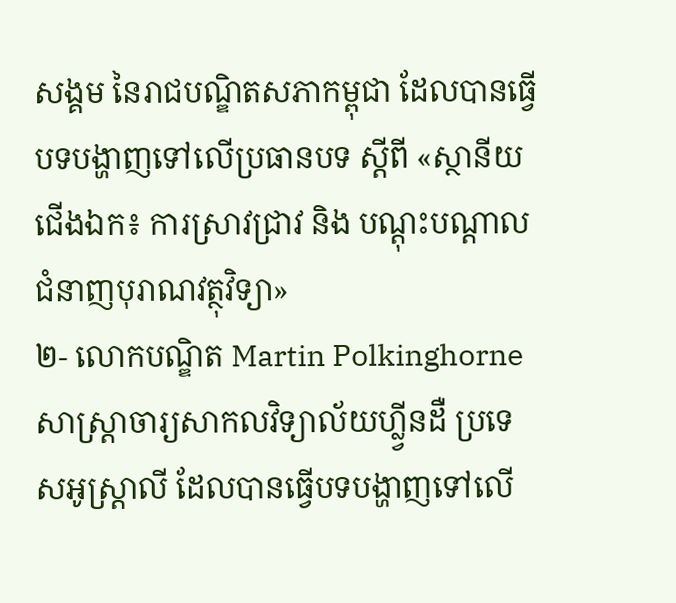សង្គម នៃរាជបណ្ឌិតសភាកម្ពុជា ដែលបានធ្វើបទបង្ហាញទៅលើប្រធានបទ ស្ដីពី «ស្ថានីយជើងឯក៖ ការស្រាវជ្រាវ និង បណ្ដុះបណ្ដាលជំនាញបុរាណវត្ថុវិទ្យា»
២- លោកបណ្ឌិត Martin Polkinghorne សាស្ត្រាចារ្យសាកលវិទ្យាល័យហ្ល្វីនដឺ ប្រទេសអូស្ត្រាលី ដែលបានធ្វើបទបង្ហាញទៅលើ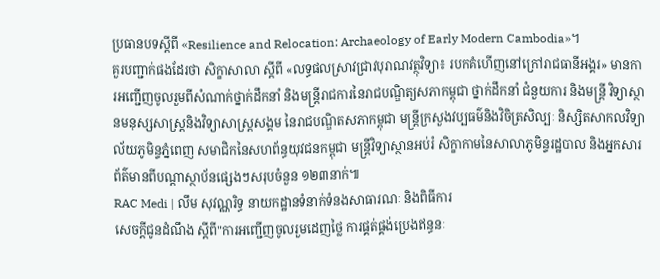ប្រធានបទស្ដីពី «Resilience and Relocation: Archaeology of Early Modern Cambodia»។
គួរបញ្ជាក់ផងដែរថា សិក្ខាសាលា ស្ដីពី «លទ្ធផលស្រាវជ្រាវបុរាណវត្ថុវិទ្យា៖ របកគំហើញនៅក្រៅរាជធានីអង្គរ» មានការអញ្ជើញចូលរួមពីសំណាក់ថ្នាក់ដឹកនាំ និងមន្ត្រីរាជការនៃរាជបណ្ឌិត្យសភាកម្ពុជា ថ្នាក់ដឹកនាំ ជំនួយការ និងមន្ត្រី វិទ្យាស្ថានមនុស្សសាស្ត្រនិងវិទ្យាសាស្ត្រសង្គម នៃរាជបណ្ឌិតសភាកម្ពុជា មន្ត្រីក្រសួងវប្បធម៌និងវិចិត្រសិល្បៈ និស្សិតសាកលវិទ្យាល័យភូមិន្ទភ្នំពេញ សមាជិកនៃសហព័ន្ធយុវជនកម្ពុជា មន្ត្រីវិទ្យាស្ថានអប់រំ សិក្ខាកាមនៃសាលាភូមិន្ទរដ្ឋបាល និងអ្នកសារព័ត៌មានពីបណ្ដាស្ថាប័នផ្សេងៗសរុបចំនួន ១២៣នាក់៕
RAC Medi | លឹម សុវណ្ណរិទ្ធ នាយកដ្ឋានទំនាក់ទំនងសាធារណៈ និងពិធីការ
សេចក្ដីជូនដំណឹង ស្តីពី"ការអញ្ជើញចូលរួមដេញថ្លៃ ការផ្គត់ផ្គង់ប្រេងឥន្ធនៈ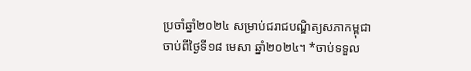ប្រចាំឆ្នាំ២០២៤ សម្រាប់ជរាជបណ្ឌិត្យសភាកម្ពុជា ចាប់ពីថ្ងៃទី១៨ មេសា ឆ្នាំ២០២៤។ *ចាប់ទទួល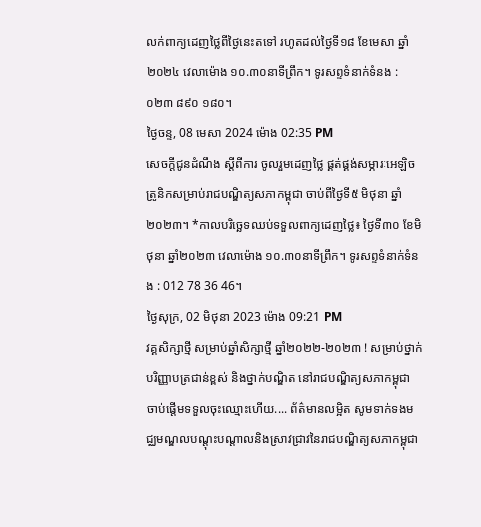លក់ពាក្យដេញថ្លៃពីថ្ងៃនេះតទៅ រហូតដល់ថ្ងៃទី១៨ ខែមេសា ឆ្នាំ២០២៤ វេលាម៉ោង ១០.៣០នាទីព្រឹក។ ទូរសព្ទទំនាក់ទំនង : ០២៣ ៨៩០ ១៨០។
ថ្ងៃចន្ទ, 08 មេសា 2024 ម៉ោង 02:35 PM
សេចក្ដីជូនដំណឹង ស្តីពីការ ចូលរួមដេញថ្លៃ ផ្គត់ផ្គង់សម្ភារៈអេឡិចត្រូនិកសម្រាប់រាជបណ្ឌិត្យសភាកម្ពុជា ចាប់ពីថ្ងៃទី៥ មិថុនា ឆ្នាំ២០២៣។ *កាលបរិច្ឆេទឈប់ទទួលពាក្យដេញថ្លៃ៖ ថ្ងៃទី៣០ ខែមិថុនា ឆ្នាំ២០២៣ វេលាម៉ោង ១០.៣០នាទីព្រឹក។ ទូរសព្ទទំនាក់ទំនង : 012 78 36 46។
ថ្ងៃសុក្រ, 02 មិថុនា 2023 ម៉ោង 09:21 PM
វគ្គសិក្សាថ្មី សម្រាប់ឆ្នាំសិក្សាថ្មី ឆ្នាំ២០២២-២០២៣ ! សម្រាប់ថ្នាក់បរិញ្ញាបត្រជាន់ខ្ពស់ និងថ្នាក់បណ្ឌិត នៅរាជបណ្ឌិត្យសភាកម្ពុជា ចាប់ផ្តើមទទួលចុះឈ្មោះហើយ.... ព័ត៌មានលម្អិត សូមទាក់ទងមជ្ឈមណ្ឌលបណ្តុះបណ្តាលនិងស្រាវជ្រាវនៃរាជបណ្ឌិត្យសភាកម្ពុជា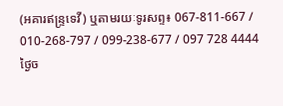(អគារឥន្រ្ទទេវី) ឬតាមរយៈទូរសព្ទ៖ 067-811-667 / 010-268-797 / 099-238-677 / 097 728 4444
ថ្ងៃច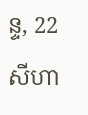ន្ទ, 22 សីហា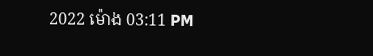2022 ម៉ោង 03:11 PM